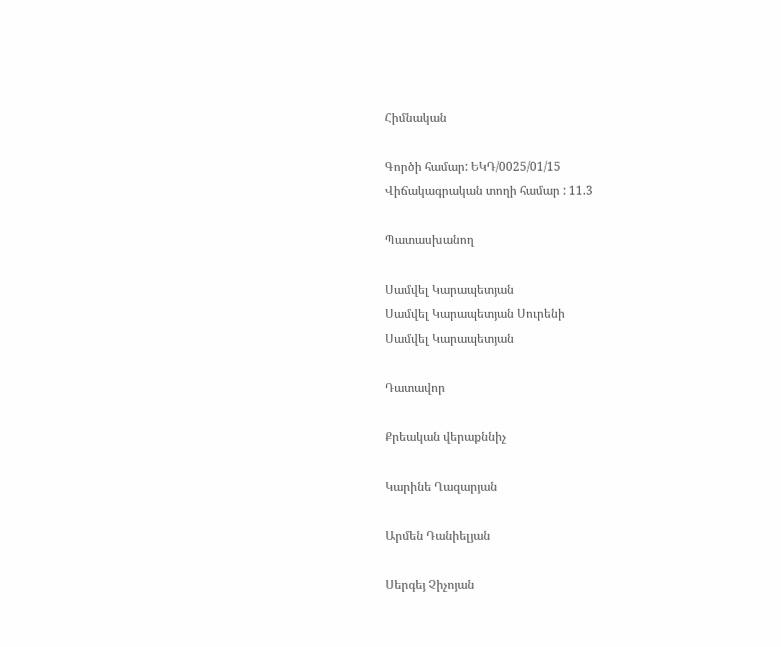Հիմնական

Գործի համար: ԵԿԴ/0025/01/15
Վիճակագրական տողի համար : 11.3

Պատասխանող

Սամվել Կարապետյան
Սամվել Կարապետյան Սուրենի
Սամվել Կարապետյան

Դատավոր

Քրեական վերաքննիչ

Կարինե Ղազարյան

Արմեն Դանիելյան

Սերգեյ Չիչոյան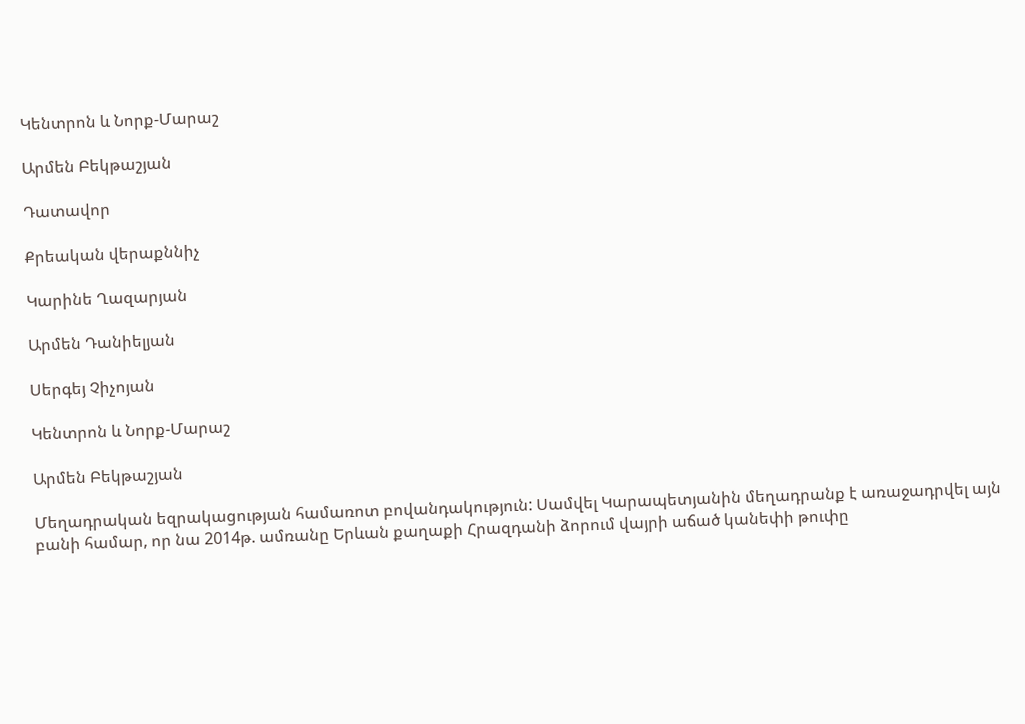Կենտրոն և Նորք-Մարաշ

Արմեն Բեկթաշյան

Դատավոր

Քրեական վերաքննիչ

Կարինե Ղազարյան

Արմեն Դանիելյան

Սերգեյ Չիչոյան

Կենտրոն և Նորք-Մարաշ

Արմեն Բեկթաշյան

Մեղադրական եզրակացության համառոտ բովանդակություն: Սամվել Կարապետյանին մեղադրանք է առաջադրվել այն բանի համար, որ նա 2014թ. ամռանը Երևան քաղաքի Հրազդանի ձորում վայրի աճած կանեփի թուփը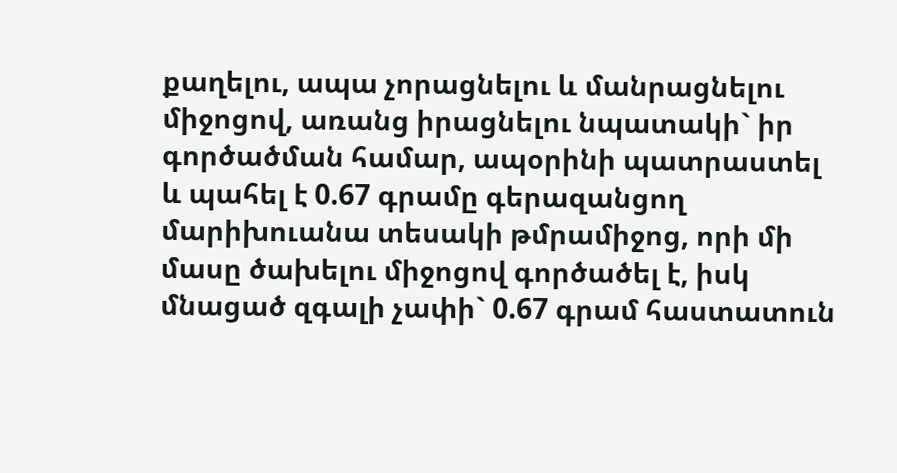քաղելու, ապա չորացնելու և մանրացնելու միջոցով, առանց իրացնելու նպատակի` իր գործածման համար, ապօրինի պատրաստել և պահել է 0.67 գրամը գերազանցող մարիխուանա տեսակի թմրամիջոց, որի մի մասը ծախելու միջոցով գործածել է, իսկ մնացած զգալի չափի` 0.67 գրամ հաստատուն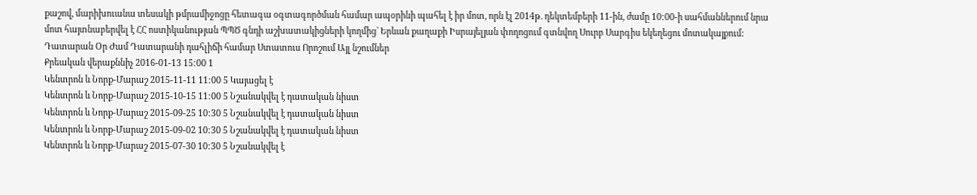քաշով, մարիխուանա տեսակի թմրամիջոցը հետագա օգտագործման համար ապօրինի պահել է իր մոտ, որն էլ 2014թ. դեկտեմբերի 11-ին, ժամը 10:00-ի սահմաններում նրա մոտ հայտնաբերվել է ՀՀ ոստիկանության ՊՊԾ գնդի աշխատակիցների կողմից` Երևան քաղաքի Իսրայելյան փողոցում գտնվող Սուրբ Սարգիս եկեղեցու մոտակայքում:
Դատարան Օր Ժամ Դատարանի դահլիճի համար Ստատուս Որոշում Այլ նշումներ
Քրեական վերաքննիչ 2016-01-13 15:00 1
Կենտրոն և Նորք-Մարաշ 2015-11-11 11:00 5 Կայացել է
Կենտրոն և Նորք-Մարաշ 2015-10-15 11:00 5 Նշանակվել է դատական նիստ
Կենտրոն և Նորք-Մարաշ 2015-09-25 10:30 5 Նշանակվել է դատական նիստ
Կենտրոն և Նորք-Մարաշ 2015-09-02 10:30 5 Նշանակվել է դատական նիստ
Կենտրոն և Նորք-Մարաշ 2015-07-30 10:30 5 Նշանակվել է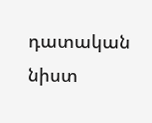դատական նիստ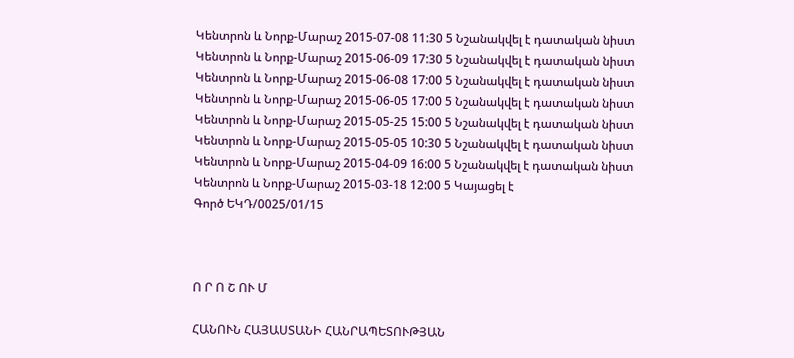Կենտրոն և Նորք-Մարաշ 2015-07-08 11:30 5 Նշանակվել է դատական նիստ
Կենտրոն և Նորք-Մարաշ 2015-06-09 17:30 5 Նշանակվել է դատական նիստ
Կենտրոն և Նորք-Մարաշ 2015-06-08 17:00 5 Նշանակվել է դատական նիստ
Կենտրոն և Նորք-Մարաշ 2015-06-05 17:00 5 Նշանակվել է դատական նիստ
Կենտրոն և Նորք-Մարաշ 2015-05-25 15:00 5 Նշանակվել է դատական նիստ
Կենտրոն և Նորք-Մարաշ 2015-05-05 10:30 5 Նշանակվել է դատական նիստ
Կենտրոն և Նորք-Մարաշ 2015-04-09 16:00 5 Նշանակվել է դատական նիստ
Կենտրոն և Նորք-Մարաշ 2015-03-18 12:00 5 Կայացել է
Գործ ԵԿԴ/0025/01/15



Ո Ր Ո Շ ՈՒ Մ

ՀԱՆՈՒՆ ՀԱՅԱՍՏԱՆԻ ՀԱՆՐԱՊԵՏՈՒԹՅԱՆ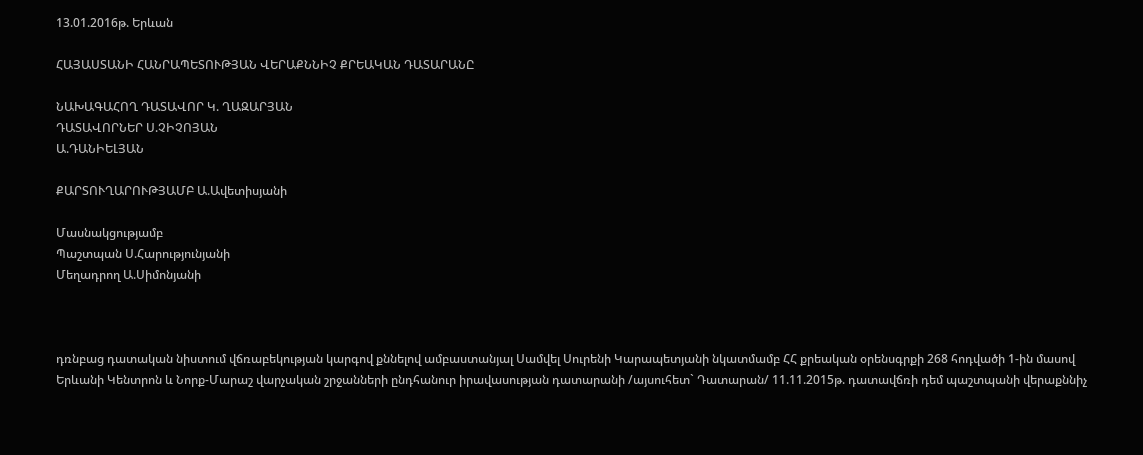13.01.2016թ. Երևան

ՀԱՅԱՍՏԱՆԻ ՀԱՆՐԱՊԵՏՈՒԹՅԱՆ ՎԵՐԱՔՆՆԻՉ ՔՐԵԱԿԱՆ ԴԱՏԱՐԱՆԸ

ՆԱԽԱԳԱՀՈՂ ԴԱՏԱՎՈՐ Կ. ՂԱԶԱՐՅԱՆ
ԴԱՏԱՎՈՐՆԵՐ Ս.ՉԻՉՈՅԱՆ
Ա.ԴԱՆԻԵԼՅԱՆ

ՔԱՐՏՈՒՂԱՐՈՒԹՅԱՄԲ Ա.Ավետիսյանի

Մասնակցությամբ
Պաշտպան Ս.Հարությունյանի
Մեղադրող Ա.Սիմոնյանի



դռնբաց դատական նիստում վճռաբեկության կարգով քննելով ամբաստանյալ Սամվել Սուրենի Կարապետյանի նկատմամբ ՀՀ քրեական օրենսգրքի 268 հոդվածի 1-ին մասով Երևանի Կենտրոն և Նորք-Մարաշ վարչական շրջանների ընդհանուր իրավասության դատարանի /այսուհետ` Դատարան/ 11.11.2015թ. դատավճռի դեմ պաշտպանի վերաքննիչ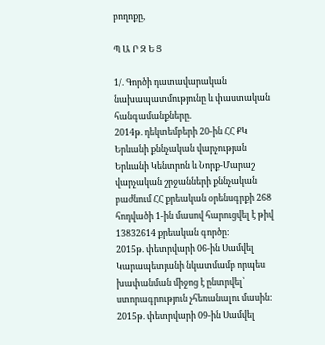բողոքը,

Պ Ա Ր Զ Ե Ց

1/. Գործի դատավարական նախապատմությունը և փաստական հանգամանքները.
2014թ. դեկտեմբերի 20-ին ՀՀ ՔԿ Երևանի քննչական վարչության Երևանի Կենտրոն և Նորք-Մարաշ վարչական շրջանների քննչական բաժնում ՀՀ քրեական օրենսգրքի 268 հոդվածի 1-ին մասով հարուցվել է թիվ 13832614 քրեական գործը:
2015թ. փետրվարի 06-ին Սամվել Կարապետյանի նկատմամբ որպես խափանման միջոց է ընտրվել՝ ստորագրություն չհեռանալու մասին:
2015թ. փետրվարի 09-ին Սամվել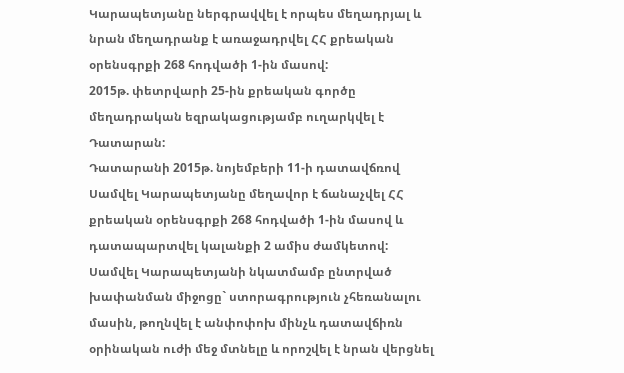Կարապետյանը ներգրավվել է որպես մեղադրյալ և նրան մեղադրանք է առաջադրվել ՀՀ քրեական օրենսգրքի 268 հոդվածի 1-ին մասով:
2015թ. փետրվարի 25-ին քրեական գործը մեղադրական եզրակացությամբ ուղարկվել է Դատարան:
Դատարանի 2015թ. նոյեմբերի 11-ի դատավճռով Սամվել Կարապետյանը մեղավոր է ճանաչվել ՀՀ քրեական օրենսգրքի 268 հոդվածի 1-ին մասով և դատապարտվել կալանքի 2 ամիս ժամկետով:
Սամվել Կարապետյանի նկատմամբ ընտրված խափանման միջոցը` ստորագրություն չհեռանալու մասին, թողնվել է անփոփոխ մինչև դատավճիռն օրինական ուժի մեջ մտնելը և որոշվել է նրան վերցնել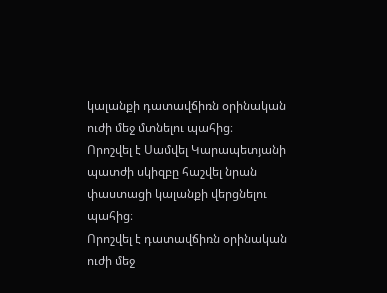կալանքի դատավճիռն օրինական ուժի մեջ մտնելու պահից։
Որոշվել է Սամվել Կարապետյանի պատժի սկիզբը հաշվել նրան փաստացի կալանքի վերցնելու պահից։
Որոշվել է դատավճիռն օրինական ուժի մեջ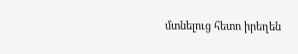մտնելուց հետո իրեղեն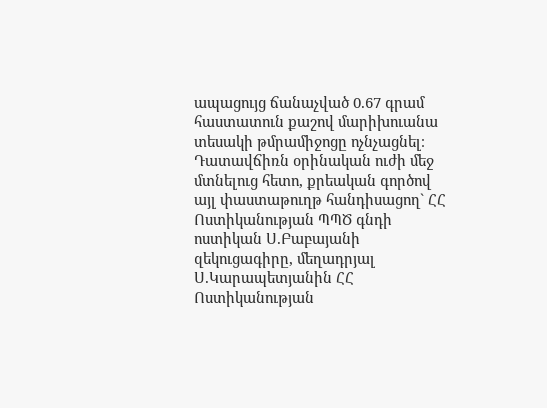ապացույց ճանաչված 0.67 գրամ հաստատուն քաշով մարիխուանա տեսակի թմրամիջոցը ոչնչացնել։
Դատավճիռն օրինական ուժի մեջ մտնելուց հետո, քրեական գործով այլ փաստաթուղթ հանդիսացող` ՀՀ Ոստիկանության ՊՊԾ գնդի ոստիկան Ս.Բաբայանի զեկուցագիրը, մեղադրյալ Ս.Կարապետյանին ՀՀ Ոստիկանության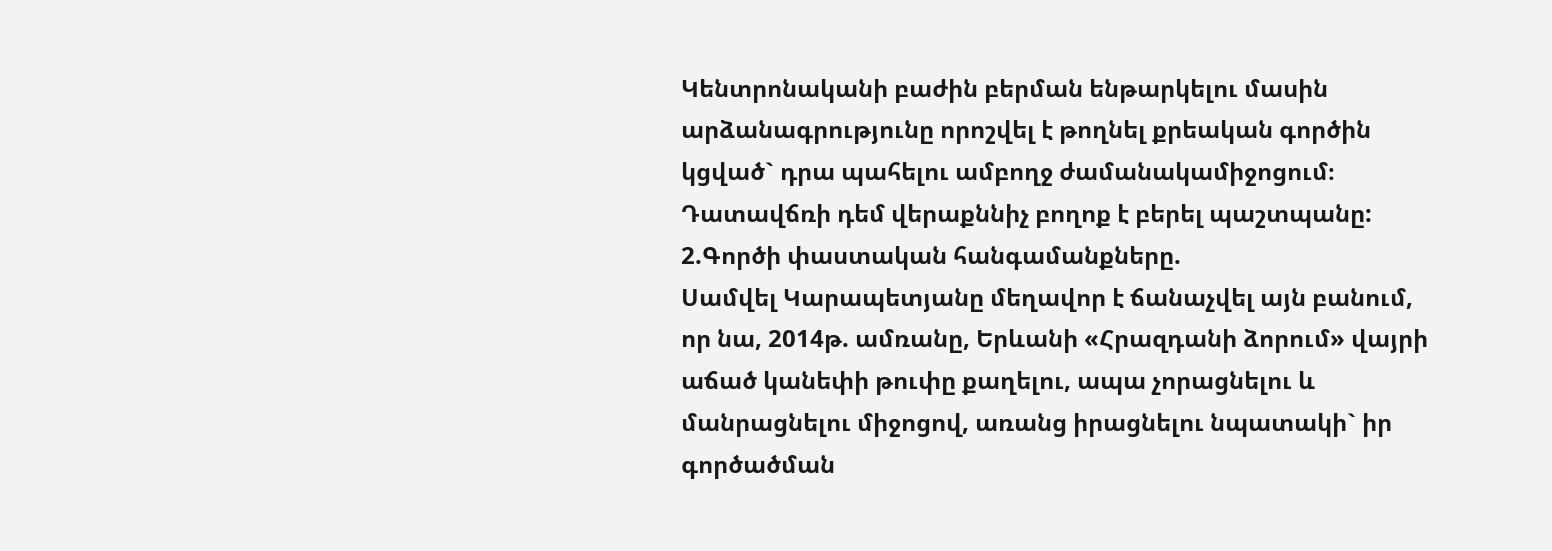Կենտրոնականի բաժին բերման ենթարկելու մասին արձանագրությունը որոշվել է թողնել քրեական գործին կցված` դրա պահելու ամբողջ ժամանակամիջոցում։
Դատավճռի դեմ վերաքննիչ բողոք է բերել պաշտպանը:
2.Գործի փաստական հանգամանքները.
Սամվել Կարապետյանը մեղավոր է ճանաչվել այն բանում, որ նա, 2014թ. ամռանը, Երևանի «Հրազդանի ձորում» վայրի աճած կանեփի թուփը քաղելու, ապա չորացնելու և մանրացնելու միջոցով, առանց իրացնելու նպատակի` իր գործածման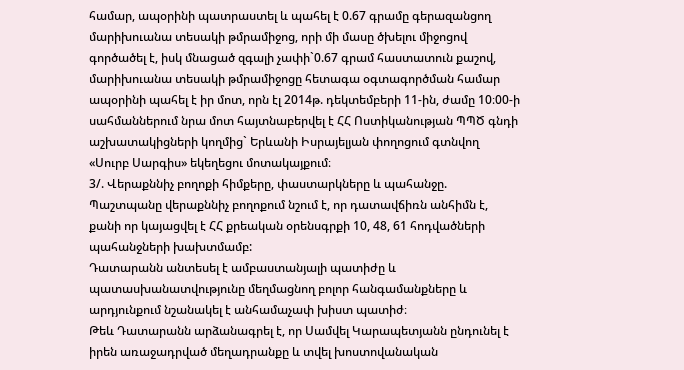համար, ապօրինի պատրաստել և պահել է 0.67 գրամը գերազանցող մարիխուանա տեսակի թմրամիջոց, որի մի մասը ծխելու միջոցով գործածել է, իսկ մնացած զգալի չափի`0.67 գրամ հաստատուն քաշով, մարիխուանա տեսակի թմրամիջոցը հետագա օգտագործման համար ապօրինի պահել է իր մոտ, որն էլ 2014թ. դեկտեմբերի 11-ին, ժամը 10։00-ի սահմաններում նրա մոտ հայտնաբերվել է ՀՀ Ոստիկանության ՊՊԾ գնդի աշխատակիցների կողմից` Երևանի Իսրայելյան փողոցում գտնվող «Սուրբ Սարգիս» եկեղեցու մոտակայքում։
3/. Վերաքննիչ բողոքի հիմքերը, փաստարկները և պահանջը.
Պաշտպանը վերաքննիչ բողոքում նշում է, որ դատավճիռն անհիմն է, քանի որ կայացվել է ՀՀ քրեական օրենսգրքի 10, 48, 61 հոդվածների պահանջների խախտմամբ:
Դատարանն անտեսել է ամբաստանյալի պատիժը և պատասխանատվությունը մեղմացնող բոլոր հանգամանքները և արդյունքում նշանակել է անհամաչափ խիստ պատիժ։
Թեև Դատարանն արձանագրել է, որ Սամվել Կարապետյանն ընդունել է իրեն առաջադրված մեղադրանքը և տվել խոստովանական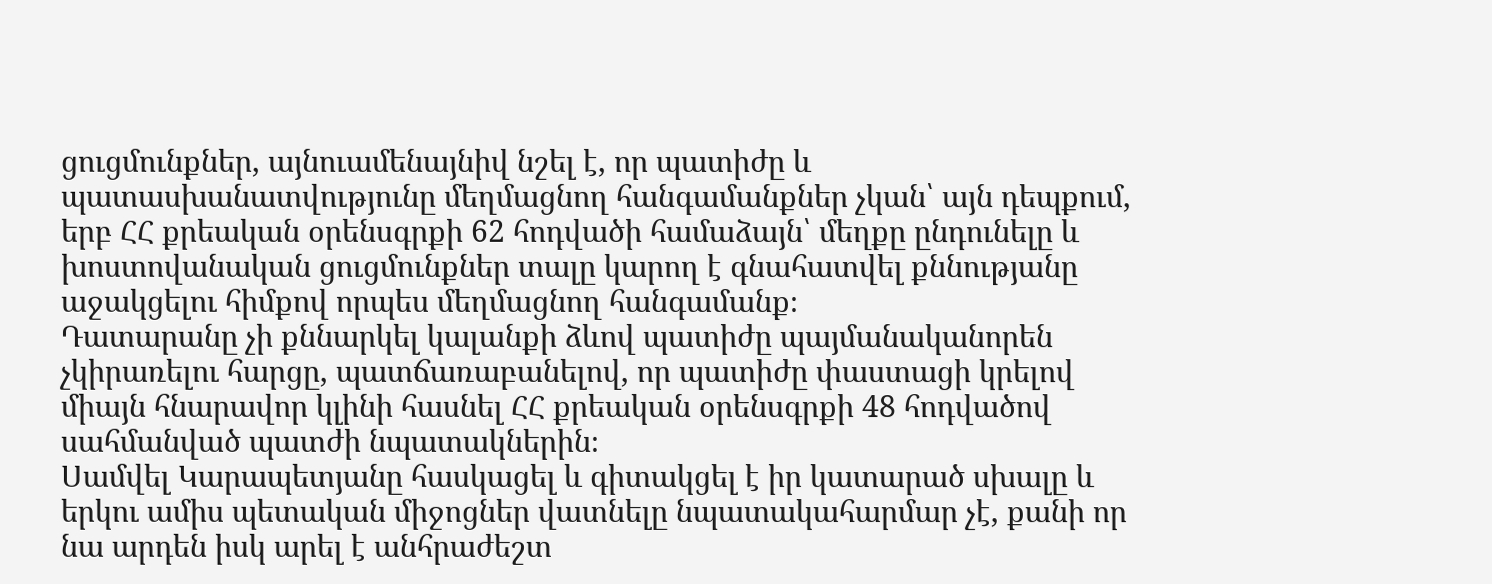ցուցմունքներ, այնուամենայնիվ նշել է, որ պատիժը և պատասխանատվությունը մեղմացնող հանգամանքներ չկան՝ այն դեպքում, երբ ՀՀ քրեական օրենսգրքի 62 հոդվածի համաձայն՝ մեղքը ընդունելը և խոստովանական ցուցմունքներ տալը կարող է գնահատվել քննությանը աջակցելու հիմքով որպես մեղմացնող հանգամանք։
Դատարանը չի քննարկել կալանքի ձևով պատիժը պայմանականորեն չկիրառելու հարցը, պատճառաբանելով, որ պատիժը փաստացի կրելով միայն հնարավոր կլինի հասնել ՀՀ քրեական օրենսգրքի 48 հոդվածով սահմանված պատժի նպատակներին։
Սամվել Կարապետյանը հասկացել և գիտակցել է իր կատարած սխալը և երկու ամիս պետական միջոցներ վատնելը նպատակահարմար չէ, քանի որ նա արդեն իսկ արել է անհրաժեշտ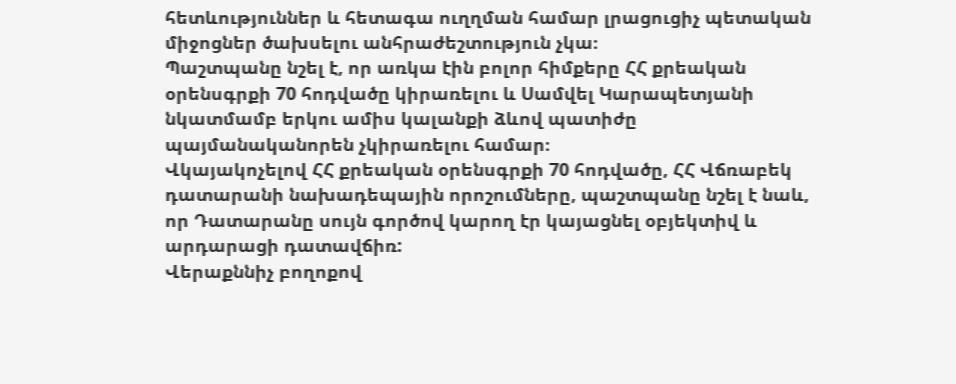հետևություններ և հետագա ուղղման համար լրացուցիչ պետական միջոցներ ծախսելու անհրաժեշտություն չկա։
Պաշտպանը նշել է, որ առկա էին բոլոր հիմքերը ՀՀ քրեական օրենսգրքի 70 հոդվածը կիրառելու և Սամվել Կարապետյանի նկատմամբ երկու ամիս կալանքի ձևով պատիժը պայմանականորեն չկիրառելու համար։
Վկայակոչելով ՀՀ քրեական օրենսգրքի 70 հոդվածը, ՀՀ Վճռաբեկ դատարանի նախադեպային որոշումները, պաշտպանը նշել է նաև, որ Դատարանը սույն գործով կարող էր կայացնել օբյեկտիվ և արդարացի դատավճիռ:
Վերաքննիչ բողոքով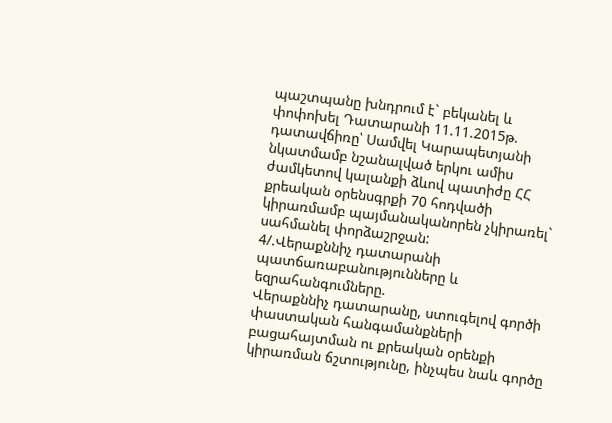պաշտպանը խնդրում է` բեկանել և փոփոխել Դատարանի 11.11.2015թ. դատավճիռը՝ Սամվել Կարապետյանի նկատմամբ նշանալված երկու ամիս ժամկետով կալանքի ձևով պատիժը ՀՀ քրեական օրենսգրքի 70 հոդվածի կիրառմամբ պայմանականորեն չկիրառել` սահմանել փորձաշրջան:
4/.Վերաքննիչ դատարանի պատճառաբանությունները և եզրահանգումները.
Վերաքննիչ դատարանը, ստուգելով գործի փաստական հանգամանքների բացահայտման ու քրեական օրենքի կիրառման ճշտությունը, ինչպես նաև գործը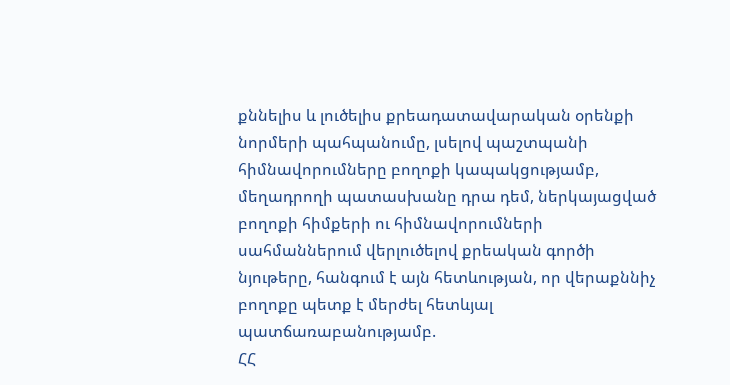քննելիս և լուծելիս քրեադատավարական օրենքի նորմերի պահպանումը, լսելով պաշտպանի հիմնավորումները բողոքի կապակցությամբ, մեղադրողի պատասխանը դրա դեմ, ներկայացված բողոքի հիմքերի ու հիմնավորումների սահմաններում վերլուծելով քրեական գործի նյութերը, հանգում է այն հետևության, որ վերաքննիչ բողոքը պետք է մերժել հետևյալ պատճառաբանությամբ.
ՀՀ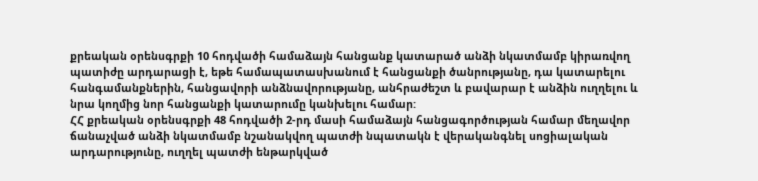քրեական օրենսգրքի 10 հոդվածի համաձայն հանցանք կատարած անձի նկատմամբ կիրառվող պատիժը արդարացի է, եթե համապատասխանում է հանցանքի ծանրությանը, դա կատարելու հանգամանքներին, հանցավորի անձնավորությանը, անհրաժեշտ և բավարար է անձին ուղղելու և նրա կողմից նոր հանցանքի կատարումը կանխելու համար:
ՀՀ քրեական օրենսգրքի 48 հոդվածի 2-րդ մասի համաձայն հանցագործության համար մեղավոր ճանաչված անձի նկատմամբ նշանակվող պատժի նպատակն է վերականգնել սոցիալական արդարությունը, ուղղել պատժի ենթարկված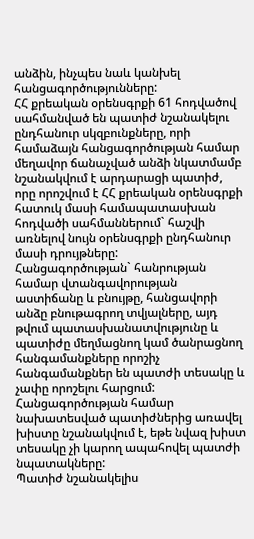անձին, ինչպես նաև կանխել հանցագործությունները:
ՀՀ քրեական օրենսգրքի 61 հոդվածով սահմանված են պատիժ նշանակելու ընդհանուր սկզբունքները, որի համաձայն հանցագործության համար մեղավոր ճանաչված անձի նկատմամբ նշանակվում է արդարացի պատիժ, որը որոշվում է ՀՀ քրեական օրենսգրքի հատուկ մասի համապատասխան հոդվածի սահմաններում` հաշվի առնելով նույն օրենսգրքի ընդհանուր մասի դրույթները:
Հանցագործության` հանրության համար վտանգավորության աստիճանը և բնույթը, հանցավորի անձը բնութագրող տվյալները, այդ թվում պատասխանատվությունը և պատիժը մեղմացնող կամ ծանրացնող հանգամանքները որոշիչ հանգամանքներ են պատժի տեսակը և չափը որոշելու հարցում:
Հանցագործության համար նախատեսված պատիժներից առավել խիստը նշանակվում է, եթե նվազ խիստ տեսակը չի կարող ապահովել պատժի նպատակները:
Պատիժ նշանակելիս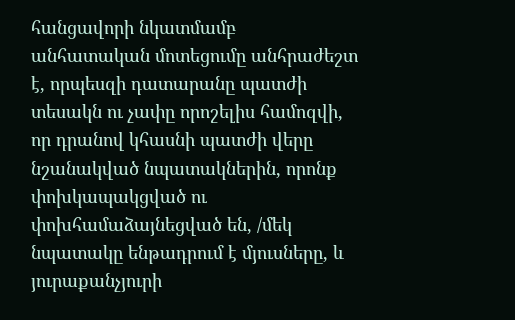հանցավորի նկատմամբ անհատական մոտեցումը անհրաժեշտ է, որպեսզի դատարանը պատժի տեսակն ու չափը որոշելիս համոզվի, որ դրանով կհասնի պատժի վերը նշանակված նպատակներին, որոնք փոխկապակցված ու փոխհամաձայնեցված են, /մեկ նպատակը ենթադրում է մյուսները, և յուրաքանչյուրի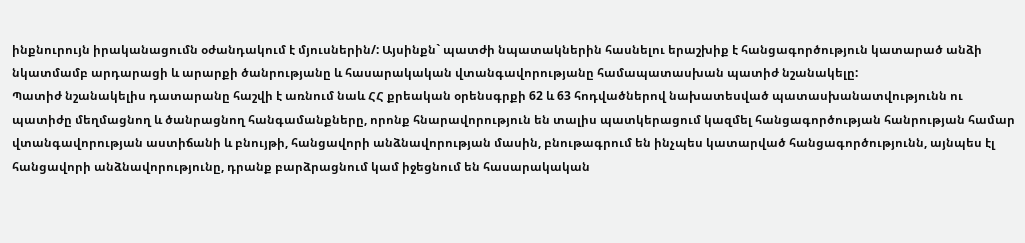ինքնուրույն իրականացումն օժանդակում է մյուսներին/: Այսինքն` պատժի նպատակներին հասնելու երաշխիք է հանցագործություն կատարած անձի նկատմամբ արդարացի և արարքի ծանրությանը և հասարակական վտանգավորությանը համապատասխան պատիժ նշանակելը:
Պատիժ նշանակելիս դատարանը հաշվի է առնում նաև ՀՀ քրեական օրենսգրքի 62 և 63 հոդվածներով նախատեսված պատասխանատվությունն ու պատիժը մեղմացնող և ծանրացնող հանգամանքները, որոնք հնարավորություն են տալիս պատկերացում կազմել հանցագործության հանրության համար վտանգավորության աստիճանի և բնույթի, հանցավորի անձնավորության մասին, բնութագրում են ինչպես կատարված հանցագործությունն, այնպես էլ հանցավորի անձնավորությունը, դրանք բարձրացնում կամ իջեցնում են հասարակական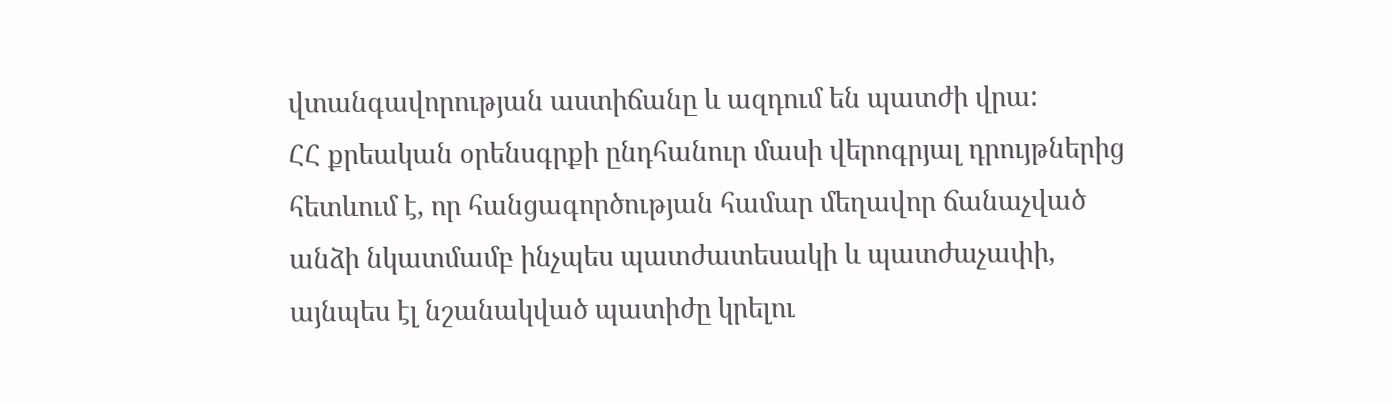վտանգավորության աստիճանը և ազդում են պատժի վրա:
ՀՀ քրեական օրենսգրքի ընդհանուր մասի վերոգրյալ դրույթներից հետևում է, որ հանցագործության համար մեղավոր ճանաչված անձի նկատմամբ ինչպես պատժատեսակի և պատժաչափի, այնպես էլ նշանակված պատիժը կրելու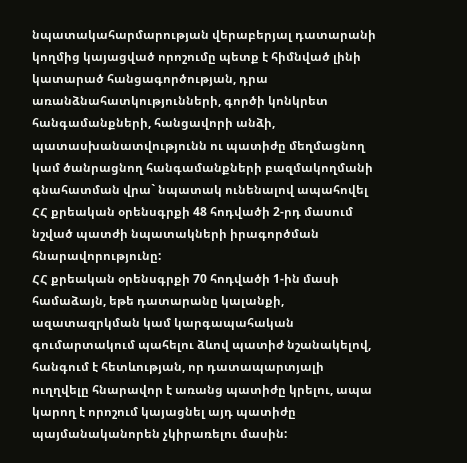նպատակահարմարության վերաբերյալ դատարանի կողմից կայացված որոշումը պետք է հիմնված լինի կատարած հանցագործության, դրա առանձնահատկությունների, գործի կոնկրետ հանգամանքների, հանցավորի անձի, պատասխանատվությունն ու պատիժը մեղմացնող կամ ծանրացնող հանգամանքների բազմակողմանի գնահատման վրա` նպատակ ունենալով ապահովել ՀՀ քրեական օրենսգրքի 48 հոդվածի 2-րդ մասում նշված պատժի նպատակների իրագործման հնարավորությունը:
ՀՀ քրեական օրենսգրքի 70 հոդվածի 1-ին մասի համաձայն, եթե դատարանը կալանքի, ազատազրկման կամ կարգապահական գումարտակում պահելու ձևով պատիժ նշանակելով, հանգում է հետևության, որ դատապարտյալի ուղղվելը հնարավոր է առանց պատիժը կրելու, ապա կարող է որոշում կայացնել այդ պատիժը պայմանականորեն չկիրառելու մասին: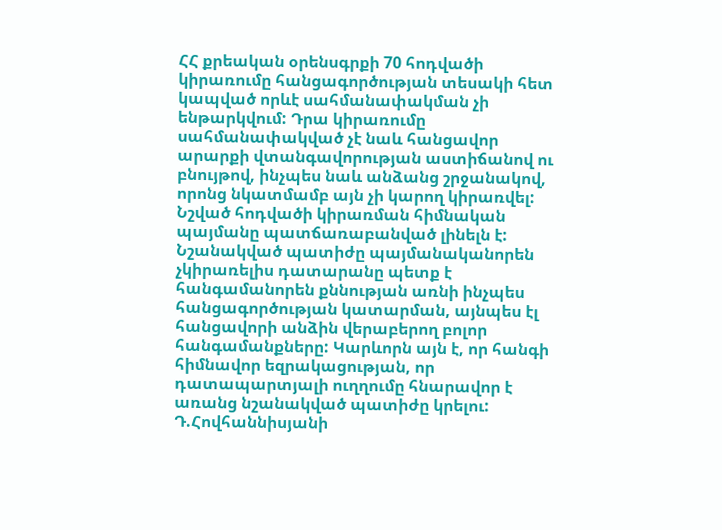ՀՀ քրեական օրենսգրքի 70 հոդվածի կիրառումը հանցագործության տեսակի հետ կապված որևէ սահմանափակման չի ենթարկվում: Դրա կիրառումը սահմանափակված չէ նաև հանցավոր արարքի վտանգավորության աստիճանով ու բնույթով, ինչպես նաև անձանց շրջանակով, որոնց նկատմամբ այն չի կարող կիրառվել:
Նշված հոդվածի կիրառման հիմնական պայմանը պատճառաբանված լինելն է:
Նշանակված պատիժը պայմանականորեն չկիրառելիս դատարանը պետք է հանգամանորեն քննության առնի ինչպես հանցագործության կատարման, այնպես էլ հանցավորի անձին վերաբերող բոլոր հանգամանքները: Կարևորն այն է, որ հանգի հիմնավոր եզրակացության, որ դատապարտյալի ուղղումը հնարավոր է առանց նշանակված պատիժը կրելու:
Դ.Հովհաննիսյանի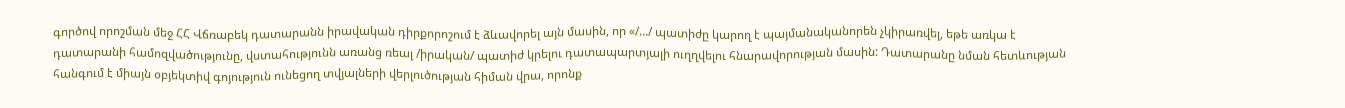գործով որոշման մեջ ՀՀ Վճռաբեկ դատարանն իրավական դիրքորոշում է ձևավորել այն մասին, որ «/…/ պատիժը կարող է պայմանականորեն չկիրառվել, եթե առկա է դատարանի համոզվածությունը, վստահությունն առանց ռեալ /իրական/ պատիժ կրելու դատապարտյալի ուղղվելու հնարավորության մասին: Դատարանը նման հետևության հանգում է միայն օբյեկտիվ գոյություն ունեցող տվյալների վերլուծության հիման վրա, որոնք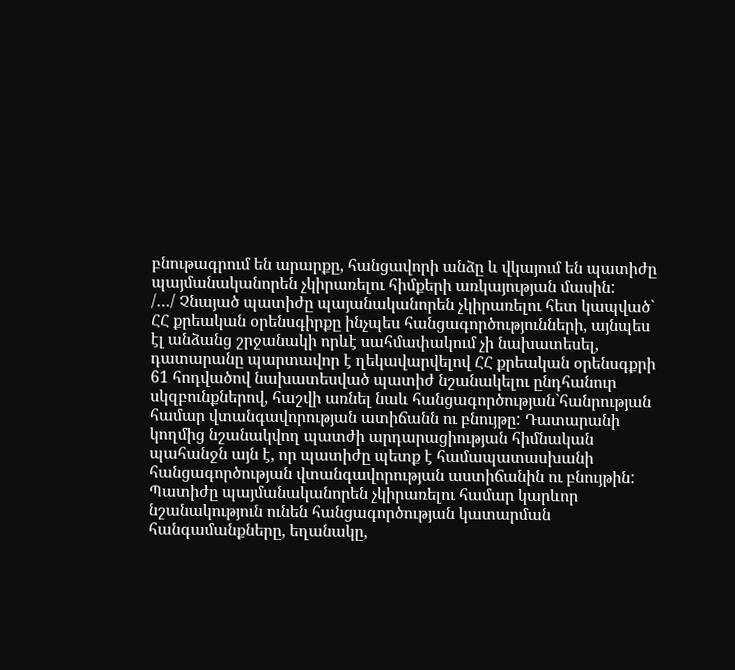բնութագրում են արարքը, հանցավորի անձը և վկայում են պատիժը պայմանականորեն չկիրառելու հիմքերի առկայության մասին:
/…/ Չնայած պատիժը պայանականորեն չկիրառելու հետ կապված` ՀՀ քրեական օրենսգիրքը ինչպես հանցագործությունների, այնպես էլ անձանց շրջանակի որևէ սահմափակում չի նախատեսել, դատարանը պարտավոր է ղեկավարվելով ՀՀ քրեական օրենսգքրի 61 հոդվածով նախատեսված պատիժ նշանակելու ընդհանուր սկզբունքներով, հաշվի առնել նաև հանցագործության`հանրության համար վտանգավորության ատիճանն ու բնույթը: Դատարանի կողմից նշանակվող պատժի արդարացիության հիմնական պահանջն այն է, որ պատիժը պետք է համապատասխանի հանցագործության վտանգավորության աստիճանին ու բնույթին:
Պատիժը պայմանականորեն չկիրառելու համար կարևոր նշանակություն ունեն հանցագործության կատարման հանգամանքները, եղանակը,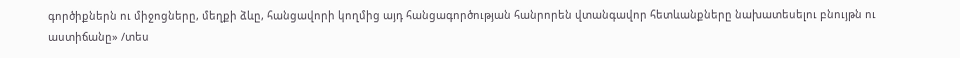գործիքներն ու միջոցները, մեղքի ձևը, հանցավորի կողմից այդ հանցագործության հանրորեն վտանգավոր հետևանքները նախատեսելու բնույթն ու աստիճանը» /տես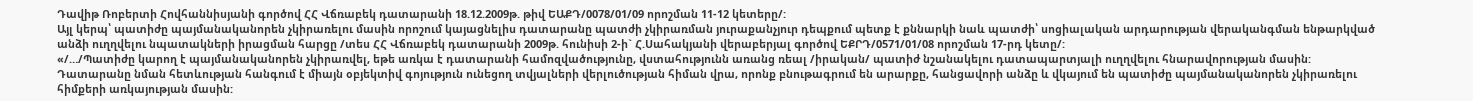Դավիթ Ռոբերտի Հովհաննիսյանի գործով ՀՀ Վճռաբեկ դատարանի 18.12.2009թ. թիվ ԵԱՔԴ/0078/01/09 որոշման 11-12 կետերը/:
Այլ կերպ՝ պատիժը պայմանականորեն չկիրառելու մասին որոշում կայացնելիս դատարանը պատժի չկիրառման յուրաքանչյուր դեպքում պետք է քննարկի նաև պատժի՝ սոցիալական արդարության վերականգման ենթարկված անձի ուղղվելու նպատակների իրացման հարցը /տես ՀՀ Վճռաբեկ դատարանի 2009թ. հունիսի 2-ի` Հ.Սահակյանի վերաբերյալ գործով ԵՔՐԴ/0571/01/08 որոշման 17-րդ կետը/:
«/…/Պատիժը կարող է պայմանականորեն չկիրառվել, եթե առկա է դատարանի համոզվածությունը, վստահությունն առանց ռեալ /իրական/ պատիժ նշանակելու դատապարտյալի ուղղվելու հնարավորության մասին: Դատարանը նման հետևության հանգում է միայն օբյեկտիվ գոյություն ունեցող տվյալների վերլուծության հիման վրա, որոնք բնութագրում են արարքը, հանցավորի անձը և վկայում են պատիժը պայմանականորեն չկիրառելու հիմքերի առկայության մասին: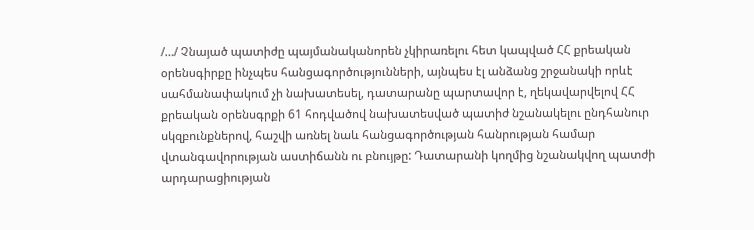/…/ Չնայած պատիժը պայմանականորեն չկիրառելու հետ կապված ՀՀ քրեական օրենսգիրքը ինչպես հանցագործությունների, այնպես էլ անձանց շրջանակի որևէ սահմանափակում չի նախատեսել, դատարանը պարտավոր է, ղեկավարվելով ՀՀ քրեական օրենսգրքի 61 հոդվածով նախատեսված պատիժ նշանակելու ընդհանուր սկզբունքներով, հաշվի առնել նաև հանցագործության հանրության համար վտանգավորության աստիճանն ու բնույթը: Դատարանի կողմից նշանակվող պատժի արդարացիության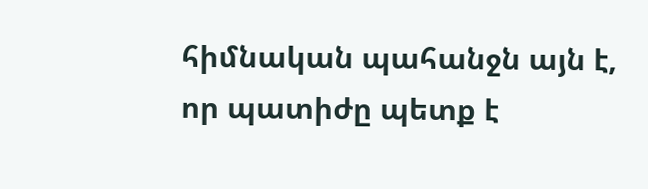հիմնական պահանջն այն է, որ պատիժը պետք է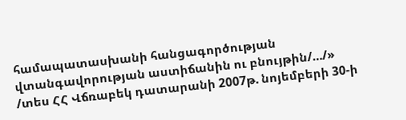համապատասխանի հանցագործության վտանգավորության աստիճանին ու բնույթին/…/» /տես ՀՀ Վճռաբեկ դատարանի 2007թ. նոյեմբերի 30-ի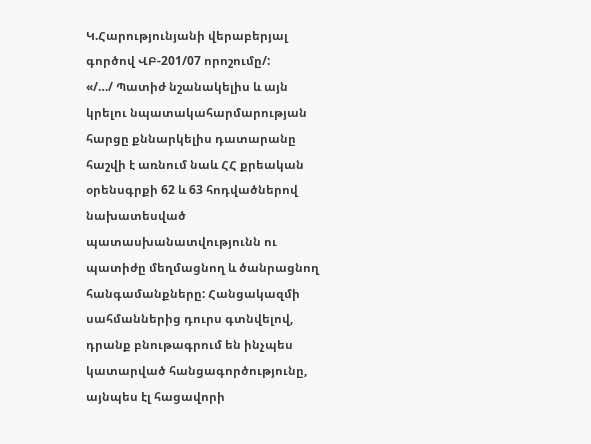Կ.Հարությունյանի վերաբերյալ գործով ՎԲ-201/07 որոշումը/:
«/…/ Պատիժ նշանակելիս և այն կրելու նպատակահարմարության հարցը քննարկելիս դատարանը հաշվի է առնում նաև ՀՀ քրեական օրենսգրքի 62 և 63 հոդվածներով նախատեսված պատասխանատվությունն ու պատիժը մեղմացնող և ծանրացնող հանգամանքները: Հանցակազմի սահմաններից դուրս գտնվելով, դրանք բնութագրում են ինչպես կատարված հանցագործությունը, այնպես էլ հացավորի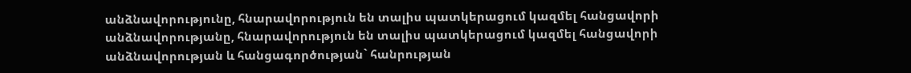անձնավորությունը, հնարավորություն են տալիս պատկերացում կազմել հանցավորի անձնավորությանը, հնարավորություն են տալիս պատկերացում կազմել հանցավորի անձնավորության և հանցագործության` հանրության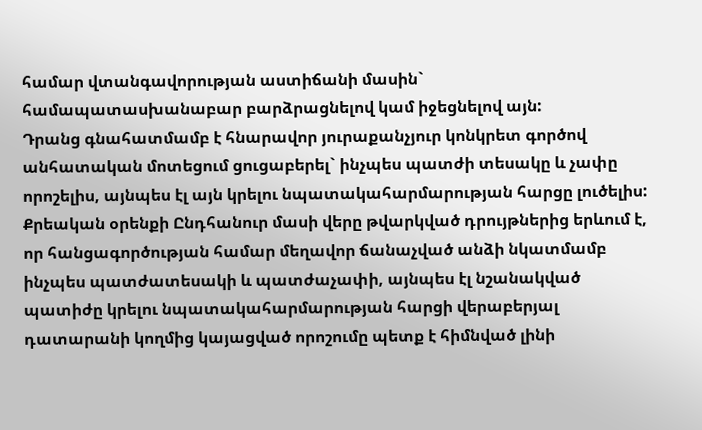համար վտանգավորության աստիճանի մասին` համապատասխանաբար բարձրացնելով կամ իջեցնելով այն:
Դրանց գնահատմամբ է հնարավոր յուրաքանչյուր կոնկրետ գործով անհատական մոտեցում ցուցաբերել` ինչպես պատժի տեսակը և չափը որոշելիս, այնպես էլ այն կրելու նպատակահարմարության հարցը լուծելիս:
Քրեական օրենքի Ընդհանուր մասի վերը թվարկված դրույթներից երևում է, որ հանցագործության համար մեղավոր ճանաչված անձի նկատմամբ ինչպես պատժատեսակի և պատժաչափի, այնպես էլ նշանակված պատիժը կրելու նպատակահարմարության հարցի վերաբերյալ դատարանի կողմից կայացված որոշումը պետք է հիմնված լինի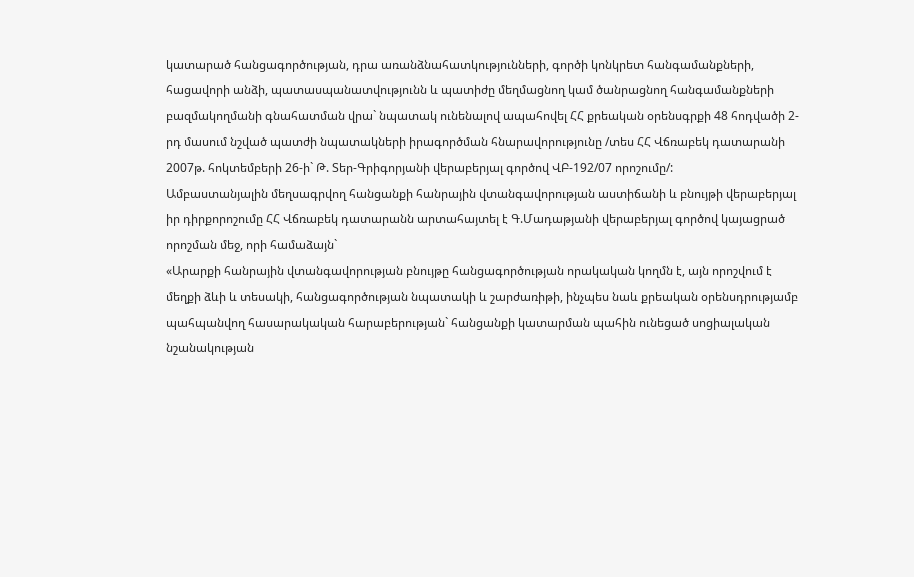կատարած հանցագործության, դրա առանձնահատկությունների, գործի կոնկրետ հանգամանքների, հացավորի անձի, պատասպանատվությունն և պատիժը մեղմացնող կամ ծանրացնող հանգամանքների բազմակողմանի գնահատման վրա` նպատակ ունենալով ապահովել ՀՀ քրեական օրենսգրքի 48 հոդվածի 2-րդ մասում նշված պատժի նպատակների իրագործման հնարավորությունը /տես ՀՀ Վճռաբեկ դատարանի 2007թ. հոկտեմբերի 26-ի` Թ. Տեր-Գրիգորյանի վերաբերյալ գործով ՎԲ-192/07 որոշումը/:
Ամբաստանյալին մեղսագրվող հանցանքի հանրային վտանգավորության աստիճանի և բնույթի վերաբերյալ իր դիրքորոշումը ՀՀ Վճռաբեկ դատարանն արտահայտել է Գ.Մադաթյանի վերաբերյալ գործով կայացրած որոշման մեջ, որի համաձայն`
«Արարքի հանրային վտանգավորության բնույթը հանցագործության որակական կողմն է, այն որոշվում է մեղքի ձևի և տեսակի, հանցագործության նպատակի և շարժառիթի, ինչպես նաև քրեական օրենսդրությամբ պահպանվող հասարակական հարաբերության` հանցանքի կատարման պահին ունեցած սոցիալական նշանակության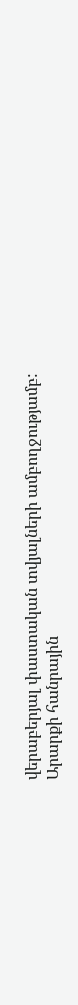վերաբերյալ փաստական տվյալների ամբողջությամբ:
Արարքի հանրային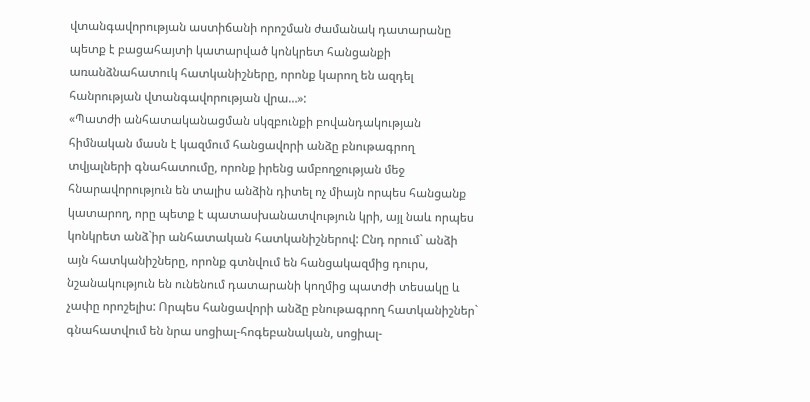վտանգավորության աստիճանի որոշման ժամանակ դատարանը պետք է բացահայտի կատարված կոնկրետ հանցանքի առանձնահատուկ հատկանիշները, որոնք կարող են ազդել հանրության վտանգավորության վրա…»:
«Պատժի անհատականացման սկզբունքի բովանդակության հիմնական մասն է կազմում հանցավորի անձը բնութագրող տվյալների գնահատումը, որոնք իրենց ամբողջության մեջ հնարավորություն են տալիս անձին դիտել ոչ միայն որպես հանցանք կատարող, որը պետք է պատասխանատվություն կրի, այլ նաև որպես կոնկրետ անձ`իր անհատական հատկանիշներով: Ընդ որում` անձի այն հատկանիշները, որոնք գտնվում են հանցակազմից դուրս, նշանակություն են ունենում դատարանի կողմից պատժի տեսակը և չափը որոշելիս: Որպես հանցավորի անձը բնութագրող հատկանիշներ` գնահատվում են նրա սոցիալ-հոգեբանական, սոցիալ-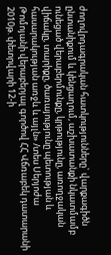ժողովրդագրական հատկությունները` վարքագիծն ընտանիքում և կենցաղում, աշխատանքի նկատմամբ ունեցած վերաբերմունքը, կրթությունը, առողջական վիճակը, տարիքը, ծառայությունը պետության և հասարակության առջև և այլն» /տես Սերյոժա Թոմոյանի վերաբերյալ գործով ՀՀ Վճռաբեկ դատարանի 2010թ. փետրվարի 12-ի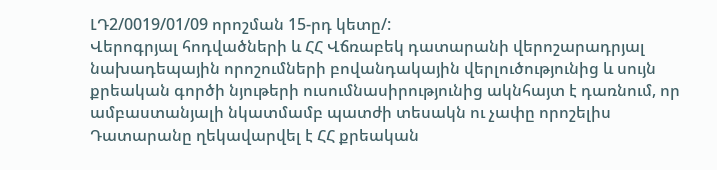ԼԴ2/0019/01/09 որոշման 15-րդ կետը/:
Վերոգրյալ հոդվածների և ՀՀ Վճռաբեկ դատարանի վերոշարադրյալ նախադեպային որոշումների բովանդակային վերլուծությունից և սույն քրեական գործի նյութերի ուսումնասիրությունից ակնհայտ է դառնում, որ ամբաստանյալի նկատմամբ պատժի տեսակն ու չափը որոշելիս Դատարանը ղեկավարվել է ՀՀ քրեական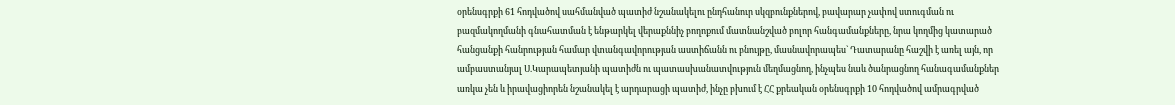օրենսգրքի 61 հոդվածով սահմանված պատիժ նշանակելու ընդհանուր սկզբունքներով, բավարար չափով ստուգման ու բազմակողմանի գնահատման է ենթարկել վերաքննիչ բողոքում մատնանշված բոլոր հանգամանքները, նրա կողմից կատարած հանցանքի հանրության համար վտանգավորության աստիճանն ու բնույթը, մասնավորապես` Դատարանը հաշվի է առել այն, որ ամբաստանյալ Ս.Կարապետյանի պատիժն ու պատասխանատվություն մեղմացնող, ինչպես նաև ծանրացնող հանագամանքներ առկա չեն և իրավացիորեն նշանակել է արդարացի պատիժ, ինչը բխում է ՀՀ քրեական օրենսգրքի 10 հոդվածով ամրագրված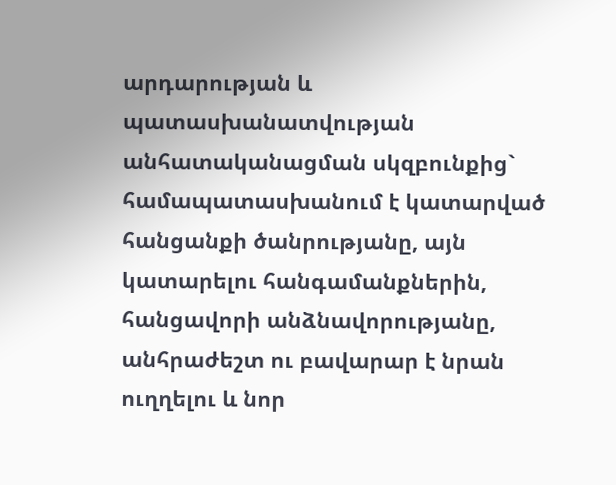արդարության և պատասխանատվության անհատականացման սկզբունքից` համապատասխանում է կատարված հանցանքի ծանրությանը, այն կատարելու հանգամանքներին, հանցավորի անձնավորությանը, անհրաժեշտ ու բավարար է նրան ուղղելու և նոր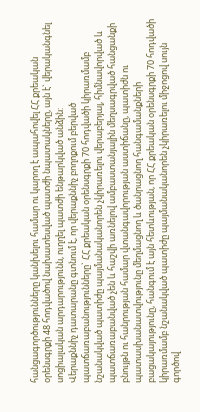հանցագործությունները կանխելու համար ու կարող է ապահովել ՀՀ քրեական օրենսգրքի 48 հոդվածով նախատեսված պատժի նպատակները, այն է` վերականգնել սոցիալական արդարությունն, ուղղել պատժի ենթարկված անձին:
Վերաքննիչ դատարանը գտնում է, որ վերաքննիչ բողոքում բերված պատճառաբանությունները` ՀՀ քրեական օրենսգրքի 70 հոդվածի կիրառմամբ նշանակված պատիժը պայմանականորեն չկիրառելու վերաբերյալ, հիմնավորված և պատճառաբանված չեն և հաշվի առնելով ամբաստանյալին մեղսագրված հանցանքի բնույթն ու հանրության համար վտանգավորության աստիճանը, պատիժն ու պատասխանատվությունը մեղմացնող և ծանրացնող հանգամանքների բացակայությունը, հանգում է այն հետևության, որ ՀՀ քրեական օրենսգրքի 70 հոդվածի կիրառմամբ նշանակված պատիժը պայմանականորեն չկիրառելու միջոցով սույն գործով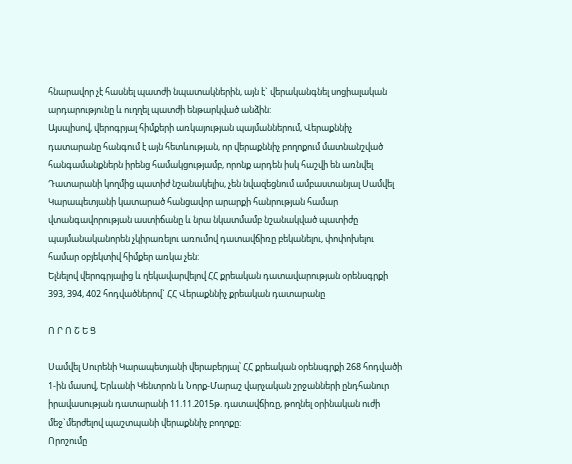հնարավոր չէ հասնել պատժի նպատակներին, այն է` վերականգնել սոցիալական արդարությունը և ուղղել պատժի ենթարկված անձին:
Այսպիսով, վերոգրյալ հիմքերի առկայության պայմաններում, Վերաքննիչ դատարանը հանգում է այն հետևության, որ վերաքննիչ բողոքում մատնանշված հանգամանքներն իրենց համակցությամբ, որոնք արդեն իսկ հաշվի են առնվել Դատարանի կողմից պատիժ նշանակելիս, չեն նվազեցնում ամբաստանյալ Սամվել Կարապետյանի կատարած հանցավոր արարքի հանրության համար վտանգավորության աստիճանը և նրա նկատմամբ նշանակված պատիժը պայմանականորեն չկիրառելու առումով դատավճիռը բեկանելու, փոփոխելու համար օբյեկտիվ հիմքեր առկա չեն:
Ելնելով վերոգրյալից և ղեկավարվելով ՀՀ քրեական դատավարության օրենսգրքի 393, 394, 402 հոդվածներով` ՀՀ Վերաքննիչ քրեական դատարանը

Ո Ր Ո Շ Ե Ց

Սամվել Սուրենի Կարապետյանի վերաբերյալ՝ ՀՀ քրեական օրենսգրքի 268 հոդվածի 1-ին մասով, Երևանի Կենտրոն և Նորք-Մարաշ վարչական շրջանների ընդհանուր իրավասության դատարանի 11.11.2015թ. դատավճիռը, թողնել օրինական ուժի մեջ`մերժելով պաշտպանի վերաքննիչ բողոքը:
Որոշումը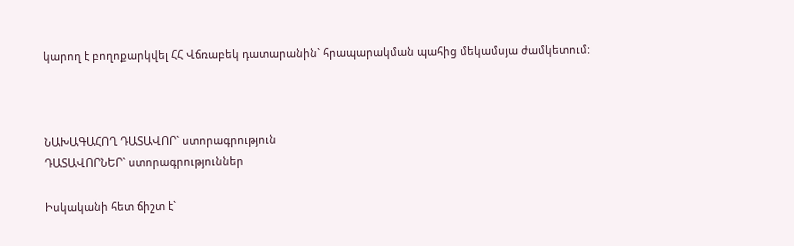կարող է բողոքարկվել ՀՀ Վճռաբեկ դատարանին` հրապարակման պահից մեկամսյա ժամկետում:



ՆԱԽԱԳԱՀՈՂ ԴԱՏԱՎՈՐ` ստորագրություն
ԴԱՏԱՎՈՐՆԵՐ` ստորագրություններ

Իսկականի հետ ճիշտ է`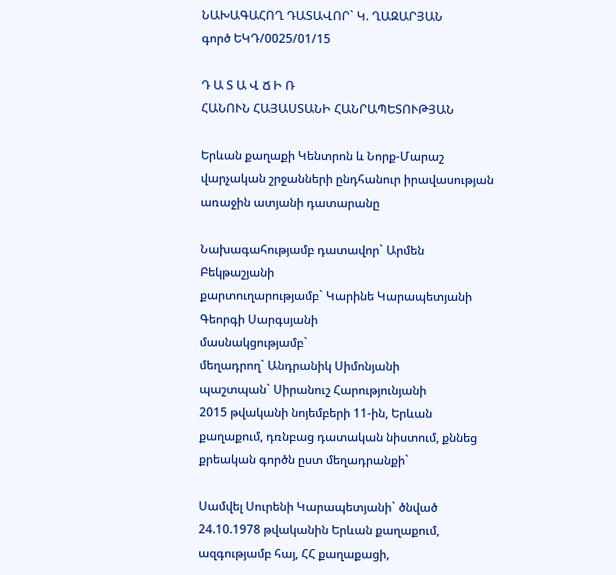ՆԱԽԱԳԱՀՈՂ ԴԱՏԱՎՈՐ` Կ. ՂԱԶԱՐՅԱՆ
գործ ԵԿԴ/0025/01/15

Դ Ա Տ Ա Վ Ճ Ի Ռ
ՀԱՆՈՒՆ ՀԱՅԱՍՏԱՆԻ ՀԱՆՐԱՊԵՏՈՒԹՅԱՆ

Երևան քաղաքի Կենտրոն և Նորք-Մարաշ վարչական շրջանների ընդհանուր իրավասության առաջին ատյանի դատարանը

Նախագահությամբ դատավոր` Արմեն Բեկթաշյանի
քարտուղարությամբ` Կարինե Կարապետյանի
Գեորգի Սարգսյանի
մասնակցությամբ`
մեղադրող` Անդրանիկ Սիմոնյանի
պաշտպան` Սիրանուշ Հարությունյանի
2015 թվականի նոյեմբերի 11-ին, Երևան քաղաքում, դռնբաց դատական նիստում, քննեց քրեական գործն ըստ մեղադրանքի`

Սամվել Սուրենի Կարապետյանի` ծնված 24.10.1978 թվականին Երևան քաղաքում, ազգությամբ հայ, ՀՀ քաղաքացի,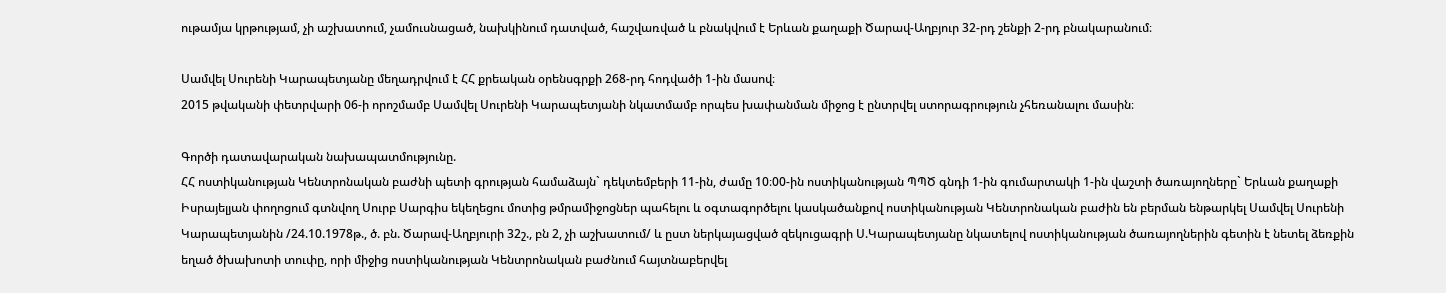ութամյա կրթությամ, չի աշխատում, չամուսնացած, նախկինում դատված, հաշվառված և բնակվում է Երևան քաղաքի Ծարավ-Աղբյուր 32-րդ շենքի 2-րդ բնակարանում։

Սամվել Սուրենի Կարապետյանը մեղադրվում է ՀՀ քրեական օրենսգրքի 268-րդ հոդվածի 1-ին մասով։
2015 թվականի փետրվարի 06-ի որոշմամբ Սամվել Սուրենի Կարապետյանի նկատմամբ որպես խափանման միջոց է ընտրվել ստորագրություն չհեռանալու մասին։

Գործի դատավարական նախապատմությունը.
ՀՀ ոստիկանության Կենտրոնական բաժնի պետի գրության համաձայն` դեկտեմբերի 11-ին, ժամը 10։00-ին ոստիկանության ՊՊԾ գնդի 1-ին գումարտակի 1-ին վաշտի ծառայողները` Երևան քաղաքի Իսրայելյան փողոցում գտնվող Սուրբ Սարգիս եկեղեցու մոտից թմրամիջոցներ պահելու և օգտագործելու կասկածանքով ոստիկանության Կենտրոնական բաժին են բերման ենթարկել Սամվել Սուրենի Կարապետյանին /24.10.1978թ., ծ. բն. Ծարավ-Աղբյուրի 32շ., բն 2, չի աշխատում/ և ըստ ներկայացված զեկուցագրի Ս.Կարապետյանը նկատելով ոստիկանության ծառայողներին գետին է նետել ձեռքին եղած ծխախոտի տուփը, որի միջից ոստիկանության Կենտրոնական բաժնում հայտնաբերվել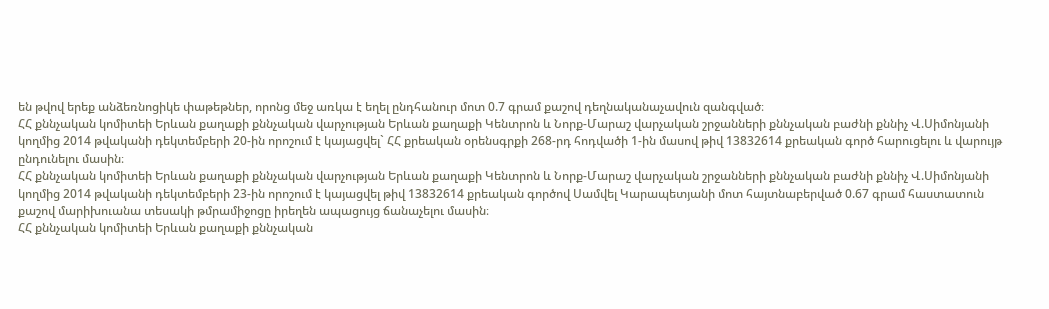են թվով երեք անձեռնոցիկե փաթեթներ, որոնց մեջ առկա է եղել ընդհանուր մոտ 0.7 գրամ քաշով դեղնականաչավուն զանգված։
ՀՀ քննչական կոմիտեի Երևան քաղաքի քննչական վարչության Երևան քաղաքի Կենտրոն և Նորք-Մարաշ վարչական շրջանների քննչական բաժնի քննիչ Վ.Սիմոնյանի կողմից 2014 թվականի դեկտեմբերի 20-ին որոշում է կայացվել` ՀՀ քրեական օրենսգրքի 268-րդ հոդվածի 1-ին մասով թիվ 13832614 քրեական գործ հարուցելու և վարույթ ընդունելու մասին։
ՀՀ քննչական կոմիտեի Երևան քաղաքի քննչական վարչության Երևան քաղաքի Կենտրոն և Նորք-Մարաշ վարչական շրջանների քննչական բաժնի քննիչ Վ.Սիմոնյանի կողմից 2014 թվականի դեկտեմբերի 23-ին որոշում է կայացվել թիվ 13832614 քրեական գործով Սամվել Կարապետյանի մոտ հայտնաբերված 0.67 գրամ հաստատուն քաշով մարիխուանա տեսակի թմրամիջոցը իրեղեն ապացույց ճանաչելու մասին։
ՀՀ քննչական կոմիտեի Երևան քաղաքի քննչական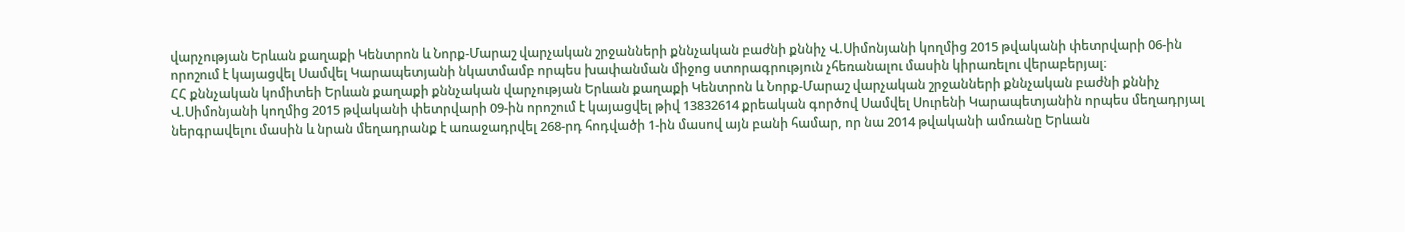վարչության Երևան քաղաքի Կենտրոն և Նորք-Մարաշ վարչական շրջանների քննչական բաժնի քննիչ Վ.Սիմոնյանի կողմից 2015 թվականի փետրվարի 06-ին որոշում է կայացվել Սամվել Կարապետյանի նկատմամբ որպես խափանման միջոց ստորագրություն չհեռանալու մասին կիրառելու վերաբերյալ։
ՀՀ քննչական կոմիտեի Երևան քաղաքի քննչական վարչության Երևան քաղաքի Կենտրոն և Նորք-Մարաշ վարչական շրջանների քննչական բաժնի քննիչ Վ.Սիմոնյանի կողմից 2015 թվականի փետրվարի 09-ին որոշում է կայացվել թիվ 13832614 քրեական գործով Սամվել Սուրենի Կարապետյանին որպես մեղադրյալ ներգրավելու մասին և նրան մեղադրանք է առաջադրվել 268-րդ հոդվածի 1-ին մասով այն բանի համար, որ նա 2014 թվականի ամռանը Երևան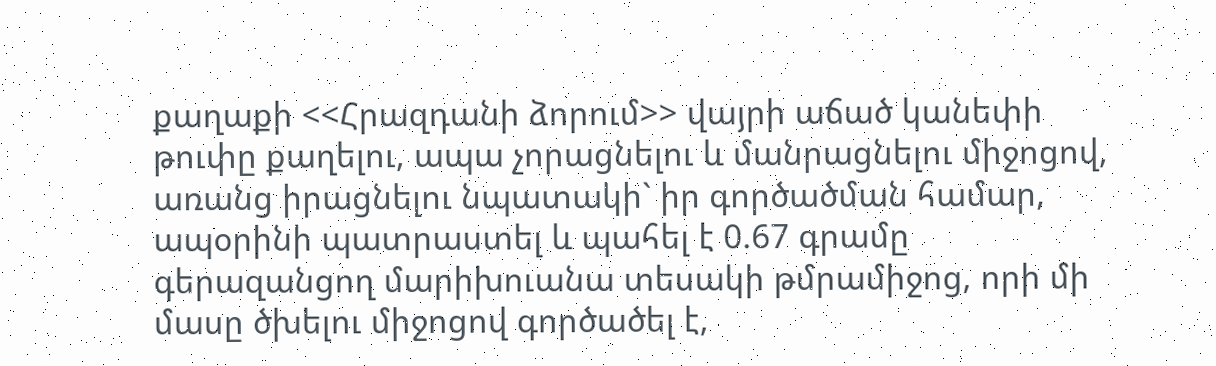քաղաքի <<Հրազդանի ձորում>> վայրի աճած կանեփի թուփը քաղելու, ապա չորացնելու և մանրացնելու միջոցով, առանց իրացնելու նպատակի` իր գործածման համար, ապօրինի պատրաստել և պահել է 0.67 գրամը գերազանցող մարիխուանա տեսակի թմրամիջոց, որի մի մասը ծխելու միջոցով գործածել է,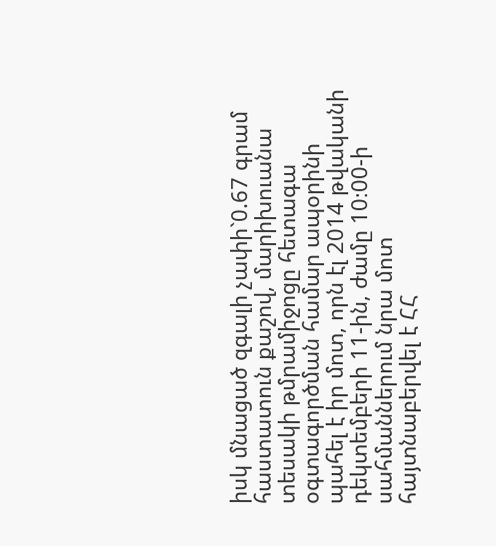իսկ մնացած զգալի չափի`0.67 գրամ հաստատուն քաշով, մարիխուանա տեսակի թմրամիջոցը հետագա օգտագործման համար ապօրինի պահել է իր մոտ, որն էլ 2014 թվականի դեկտեմբերի 11-ին, ժամը 10։00-ի սահմաններում նրա մոտ հայտնաբերվել է ՀՀ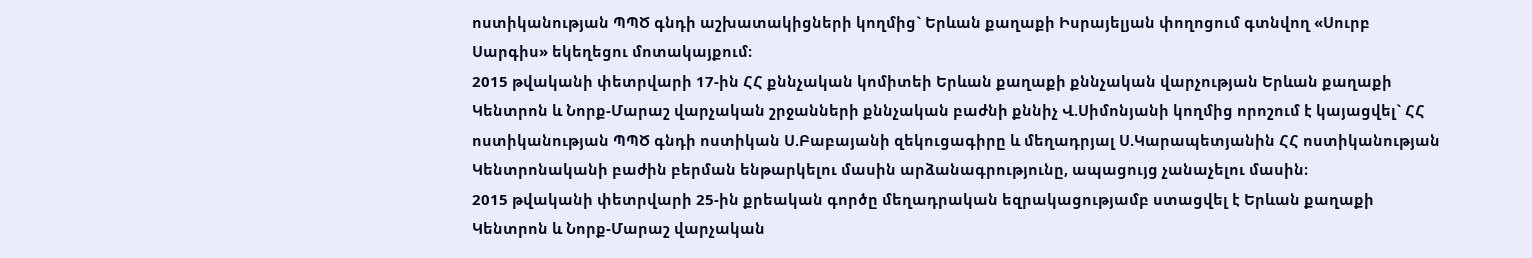ոստիկանության ՊՊԾ գնդի աշխատակիցների կողմից` Երևան քաղաքի Իսրայելյան փողոցում գտնվող «Սուրբ Սարգիս» եկեղեցու մոտակայքում։
2015 թվականի փետրվարի 17-ին ՀՀ քննչական կոմիտեի Երևան քաղաքի քննչական վարչության Երևան քաղաքի Կենտրոն և Նորք-Մարաշ վարչական շրջանների քննչական բաժնի քննիչ Վ.Սիմոնյանի կողմից որոշում է կայացվել` ՀՀ ոստիկանության ՊՊԾ գնդի ոստիկան Ս.Բաբայանի զեկուցագիրը և մեղադրյալ Ս.Կարապետյանին ՀՀ ոստիկանության Կենտրոնականի բաժին բերման ենթարկելու մասին արձանագրությունը, ապացույց չանաչելու մասին։
2015 թվականի փետրվարի 25-ին քրեական գործը մեղադրական եզրակացությամբ ստացվել է Երևան քաղաքի Կենտրոն և Նորք-Մարաշ վարչական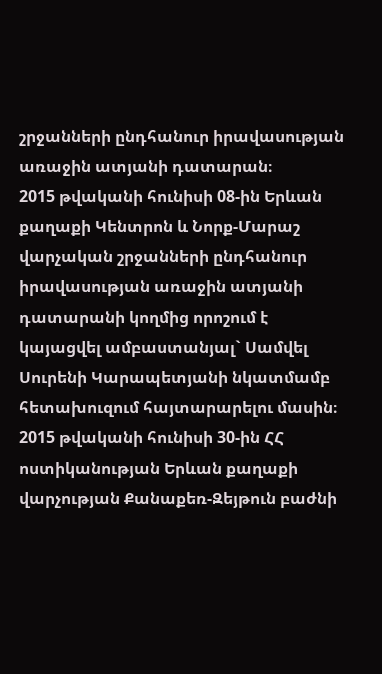շրջանների ընդհանուր իրավասության առաջին ատյանի դատարան։
2015 թվականի հունիսի 08-ին Երևան քաղաքի Կենտրոն և Նորք-Մարաշ վարչական շրջանների ընդհանուր իրավասության առաջին ատյանի դատարանի կողմից որոշում է կայացվել ամբաստանյալ` Սամվել Սուրենի Կարապետյանի նկատմամբ հետախուզում հայտարարելու մասին։
2015 թվականի հունիսի 30-ին ՀՀ ոստիկանության Երևան քաղաքի վարչության Քանաքեռ-Զեյթուն բաժնի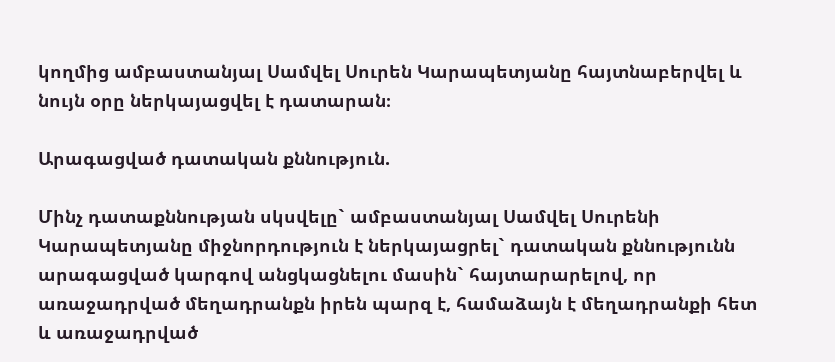կողմից ամբաստանյալ Սամվել Սուրեն Կարապետյանը հայտնաբերվել և նույն օրը ներկայացվել է դատարան։

Արագացված դատական քննություն.

Մինչ դատաքննության սկսվելը` ամբաստանյալ Սամվել Սուրենի Կարապետյանը միջնորդություն է ներկայացրել` դատական քննությունն արագացված կարգով անցկացնելու մասին` հայտարարելով, որ առաջադրված մեղադրանքն իրեն պարզ է, համաձայն է մեղադրանքի հետ և առաջադրված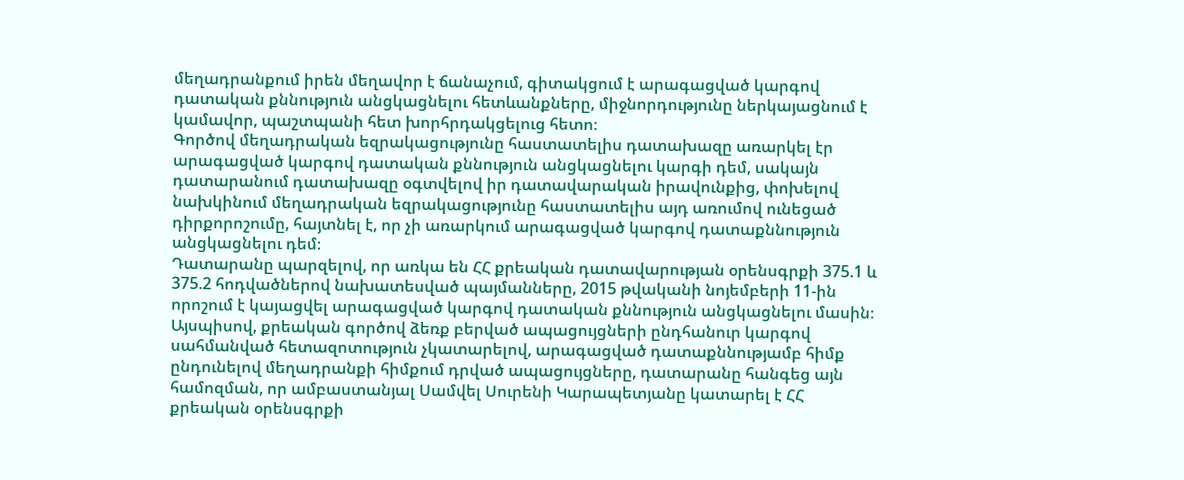մեղադրանքում իրեն մեղավոր է ճանաչում, գիտակցում է արագացված կարգով դատական քննություն անցկացնելու հետևանքները, միջնորդությունը ներկայացնում է կամավոր, պաշտպանի հետ խորհրդակցելուց հետո։
Գործով մեղադրական եզրակացությունը հաստատելիս դատախազը առարկել էր արագացված կարգով դատական քննություն անցկացնելու կարգի դեմ, սակայն դատարանում դատախազը օգտվելով իր դատավարական իրավունքից, փոխելով նախկինում մեղադրական եզրակացությունը հաստատելիս այդ առումով ունեցած դիրքորոշումը, հայտնել է, որ չի առարկում արագացված կարգով դատաքննություն անցկացնելու դեմ։
Դատարանը պարզելով, որ առկա են ՀՀ քրեական դատավարության օրենսգրքի 375.1 և 375.2 հոդվածներով նախատեսված պայմանները, 2015 թվականի նոյեմբերի 11-ին որոշում է կայացվել արագացված կարգով դատական քննություն անցկացնելու մասին։
Այսպիսով, քրեական գործով ձեռք բերված ապացույցների ընդհանուր կարգով սահմանված հետազոտություն չկատարելով, արագացված դատաքննությամբ հիմք ընդունելով մեղադրանքի հիմքում դրված ապացույցները, դատարանը հանգեց այն համոզման, որ ամբաստանյալ Սամվել Սուրենի Կարապետյանը կատարել է ՀՀ քրեական օրենսգրքի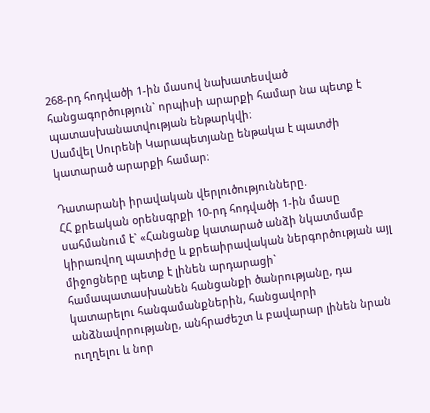268-րդ հոդվածի 1-ին մասով նախատեսված հանցագործություն` որպիսի արարքի համար նա պետք է պատասխանատվության ենթարկվի։
Սամվել Սուրենի Կարապետյանը ենթակա է պատժի կատարած արարքի համար։

Դատարանի իրավական վերլուծությունները.
ՀՀ քրեական օրենսգրքի 10-րդ հոդվածի 1-ին մասը սահմանում է` «Հանցանք կատարած անձի նկատմամբ կիրառվող պատիժը և քրեաիրավական ներգործության այլ միջոցները պետք է լինեն արդարացի` համապատասխանեն հանցանքի ծանրությանը, դա կատարելու հանգամանքներին, հանցավորի անձնավորությանը, անհրաժեշտ և բավարար լինեն նրան ուղղելու և նոր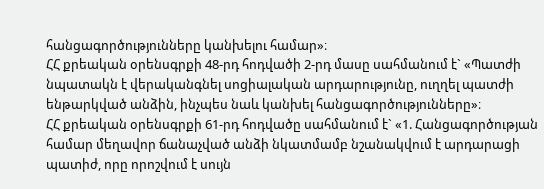հանցագործությունները կանխելու համար»։
ՀՀ քրեական օրենսգրքի 48-րդ հոդվածի 2-րդ մասը սահմանում է` «Պատժի նպատակն է վերականգնել սոցիալական արդարությունը, ուղղել պատժի ենթարկված անձին, ինչպես նաև կանխել հանցագործությունները»։
ՀՀ քրեական օրենսգրքի 61-րդ հոդվածը սահմանում է` «1. Հանցագործության համար մեղավոր ճանաչված անձի նկատմամբ նշանակվում է արդարացի պատիժ, որը որոշվում է սույն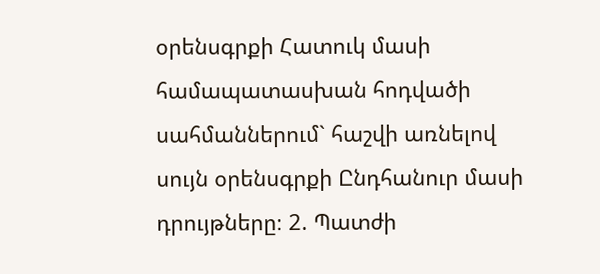օրենսգրքի Հատուկ մասի համապատասխան հոդվածի սահմաններում` հաշվի առնելով սույն օրենսգրքի Ընդհանուր մասի դրույթները։ 2. Պատժի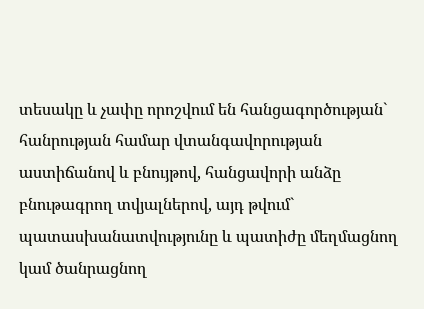տեսակը և չափը որոշվում են հանցագործության` հանրության համար վտանգավորության աստիճանով և բնույթով, հանցավորի անձը բնութագրող տվյալներով, այդ թվում` պատասխանատվությունը և պատիժը մեղմացնող կամ ծանրացնող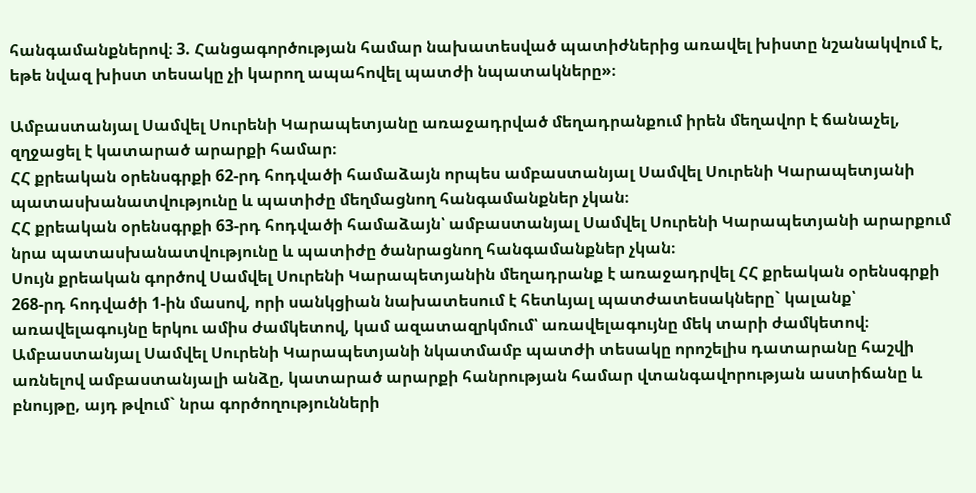հանգամանքներով։ 3. Հանցագործության համար նախատեսված պատիժներից առավել խիստը նշանակվում է, եթե նվազ խիստ տեսակը չի կարող ապահովել պատժի նպատակները»։

Ամբաստանյալ Սամվել Սուրենի Կարապետյանը առաջադրված մեղադրանքում իրեն մեղավոր է ճանաչել, զղջացել է կատարած արարքի համար։
ՀՀ քրեական օրենսգրքի 62-րդ հոդվածի համաձայն որպես ամբաստանյալ Սամվել Սուրենի Կարապետյանի պատասխանատվությունը և պատիժը մեղմացնող հանգամանքներ չկան։
ՀՀ քրեական օրենսգրքի 63-րդ հոդվածի համաձայն՝ ամբաստանյալ Սամվել Սուրենի Կարապետյանի արարքում նրա պատասխանատվությունը և պատիժը ծանրացնող հանգամանքներ չկան։
Սույն քրեական գործով Սամվել Սուրենի Կարապետյանին մեղադրանք է առաջադրվել ՀՀ քրեական օրենսգրքի 268-րդ հոդվածի 1-ին մասով, որի սանկցիան նախատեսում է հետևյալ պատժատեսակները` կալանք՝ առավելագույնը երկու ամիս ժամկետով, կամ ազատազրկմում՝ առավելագույնը մեկ տարի ժամկետով։
Ամբաստանյալ Սամվել Սուրենի Կարապետյանի նկատմամբ պատժի տեսակը որոշելիս դատարանը հաշվի առնելով ամբաստանյալի անձը, կատարած արարքի հանրության համար վտանգավորության աստիճանը և բնույթը, այդ թվում` նրա գործողությունների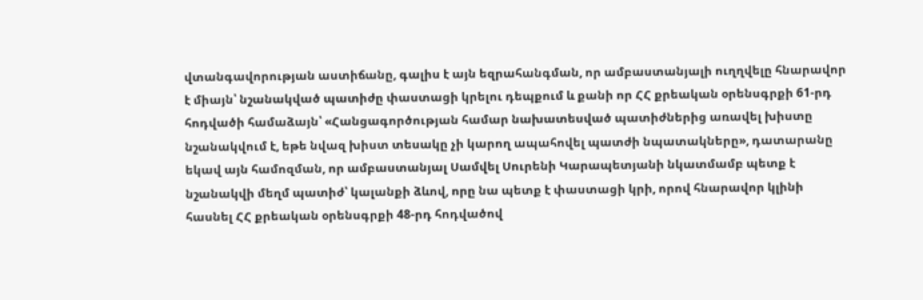վտանգավորության աստիճանը, գալիս է այն եզրահանգման, որ ամբաստանյալի ուղղվելը հնարավոր է միայն՝ նշանակված պատիժը փաստացի կրելու դեպքում և քանի որ ՀՀ քրեական օրենսգրքի 61-րդ հոդվածի համաձայն՝ «Հանցագործության համար նախատեսված պատիժներից առավել խիստը նշանակվում է, եթե նվազ խիստ տեսակը չի կարող ապահովել պատժի նպատակները», դատարանը եկավ այն համոզման, որ ամբաստանյալ Սամվել Սուրենի Կարապետյանի նկատմամբ պետք է նշանակվի մեղմ պատիժ՝ կալանքի ձևով, որը նա պետք է փաստացի կրի, որով հնարավոր կլինի հասնել ՀՀ քրեական օրենսգրքի 48-րդ հոդվածով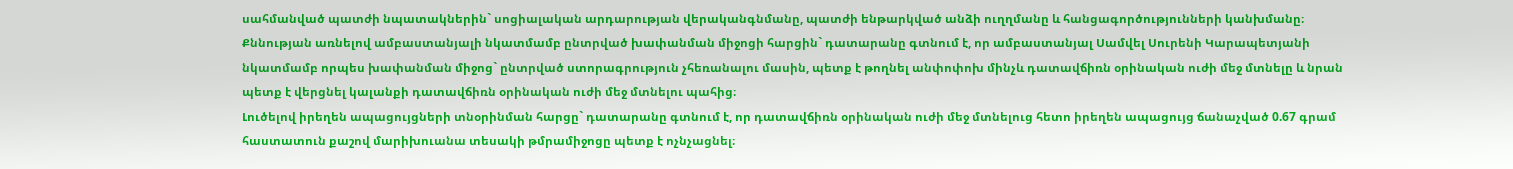սահմանված պատժի նպատակներին` սոցիալական արդարության վերականգնմանը, պատժի ենթարկված անձի ուղղմանը և հանցագործությունների կանխմանը։
Քննության առնելով ամբաստանյալի նկատմամբ ընտրված խափանման միջոցի հարցին` դատարանը գտնում է, որ ամբաստանյալ Սամվել Սուրենի Կարապետյանի նկատմամբ որպես խափանման միջոց` ընտրված ստորագրություն չհեռանալու մասին, պետք է թողնել անփոփոխ մինչև դատավճիռն օրինական ուժի մեջ մտնելը և նրան պետք է վերցնել կալանքի դատավճիռն օրինական ուժի մեջ մտնելու պահից։
Լուծելով իրեղեն ապացույցների տնօրինման հարցը` դատարանը գտնում է, որ դատավճիռն օրինական ուժի մեջ մտնելուց հետո իրեղեն ապացույց ճանաչված 0.67 գրամ հաստատուն քաշով մարիխուանա տեսակի թմրամիջոցը պետք է ոչնչացնել։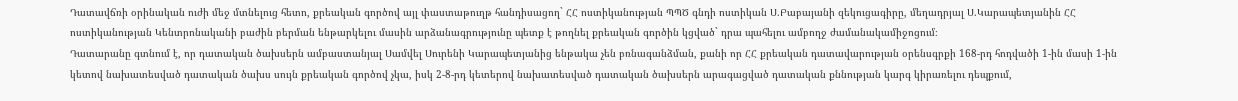Դատավճռի օրինական ուժի մեջ մտնելուց հետո, քրեական գործով այլ փաստաթուղթ հանդիսացող` ՀՀ ոստիկանության ՊՊԾ գնդի ոստիկան Ս.Բաբայանի զեկուցագիրը, մեղադրյալ Ս.Կարապետյանին ՀՀ ոստիկանության Կենտրոնականի բաժին բերման ենթարկելու մասին արձանագրությունը պետք է թողնել քրեական գործին կցված` դրա պահելու ամբողջ ժամանակամիջոցում։
Դատարանը գտնում է, որ դատական ծախսերն ամբաստանյալ Սամվել Սուրենի Կարապետյանից ենթակա չեն բռնագանձման, քանի որ ՀՀ քրեական դատավարության օրենսգրքի 168-րդ հոդվածի 1-ին մասի 1-ին կետով նախատեսված դատական ծախս սույն քրեական գործով չկա, իսկ 2-8-րդ կետերով նախատեսված դատական ծախսերն արագացված դատական քննության կարգ կիրառելու դեպքում,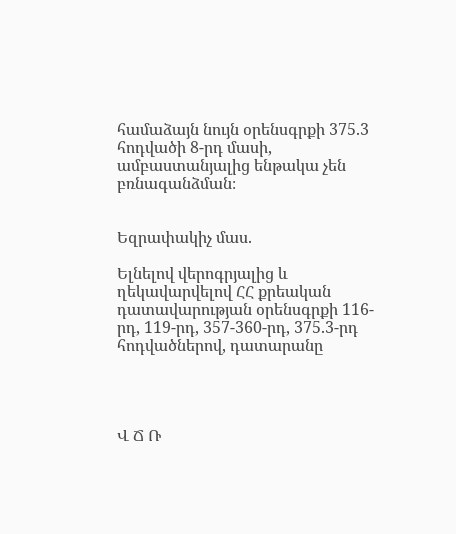համաձայն նույն օրենսգրքի 375.3 հոդվածի 8-րդ մասի, ամբաստանյալից ենթակա չեն բռնագանձման։


Եզրափակիչ մաս.

Ելնելով վերոգրյալից և ղեկավարվելով ՀՀ քրեական դատավարության օրենսգրքի 116-րդ, 119-րդ, 357-360-րդ, 375.3-րդ հոդվածներով, դատարանը




Վ Ճ Ռ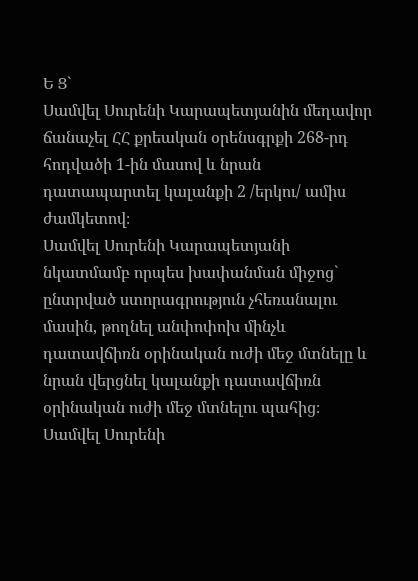Ե Ց`
Սամվել Սուրենի Կարապետյանին մեղավոր ճանաչել ՀՀ քրեական օրենսգրքի 268-րդ հոդվածի 1-ին մասով և նրան դատապարտել կալանքի 2 /երկու/ ամիս ժամկետով։
Սամվել Սուրենի Կարապետյանի նկատմամբ որպես խափանման միջոց` ընտրված ստորագրություն չհեռանալու մասին, թողնել անփոփոխ մինչև դատավճիռն օրինական ուժի մեջ մտնելը և նրան վերցնել կալանքի դատավճիռն օրինական ուժի մեջ մտնելու պահից։
Սամվել Սուրենի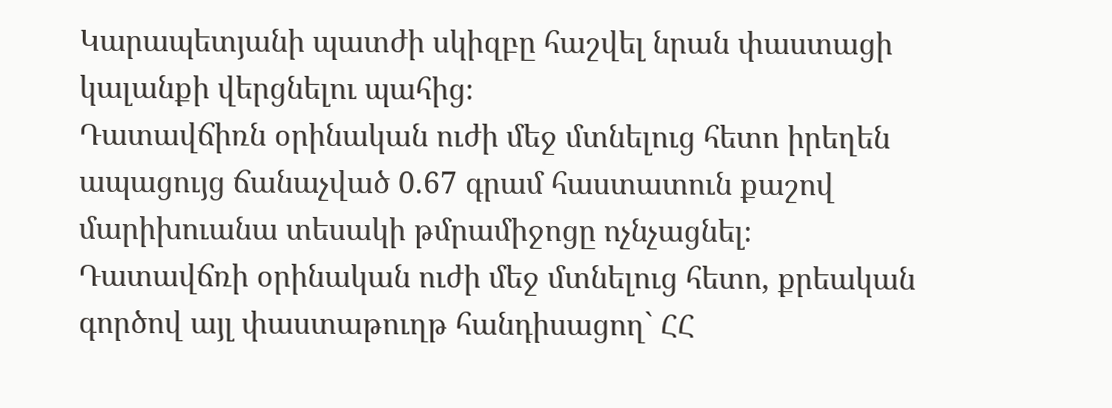Կարապետյանի պատժի սկիզբը հաշվել նրան փաստացի կալանքի վերցնելու պահից։
Դատավճիռն օրինական ուժի մեջ մտնելուց հետո իրեղեն ապացույց ճանաչված 0.67 գրամ հաստատուն քաշով մարիխուանա տեսակի թմրամիջոցը ոչնչացնել։
Դատավճռի օրինական ուժի մեջ մտնելուց հետո, քրեական գործով այլ փաստաթուղթ հանդիսացող` ՀՀ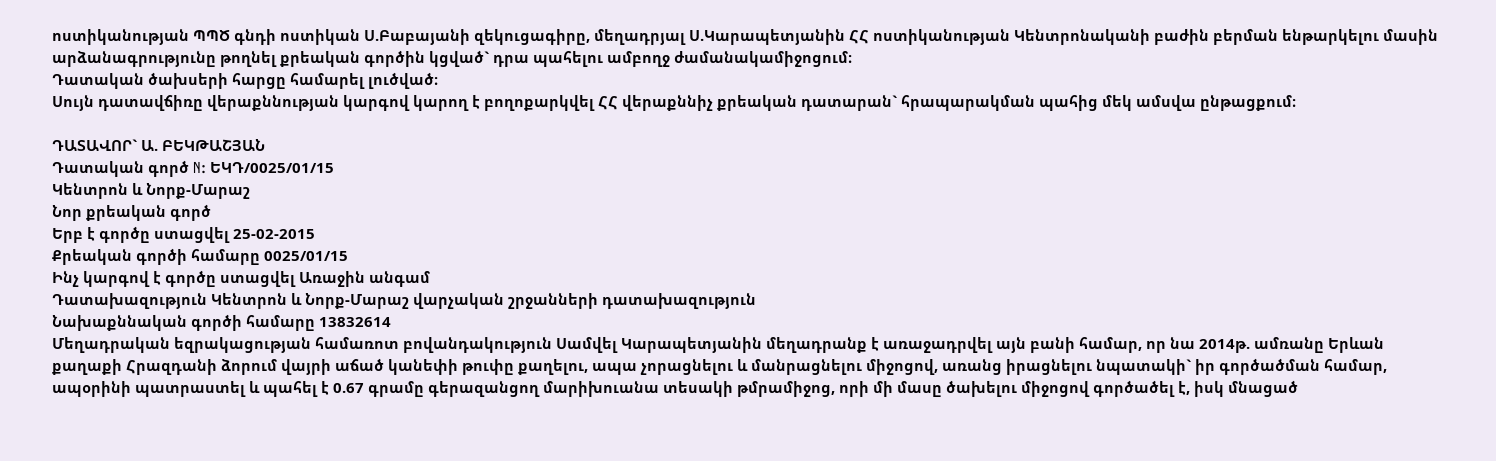ոստիկանության ՊՊԾ գնդի ոստիկան Ս.Բաբայանի զեկուցագիրը, մեղադրյալ Ս.Կարապետյանին ՀՀ ոստիկանության Կենտրոնականի բաժին բերման ենթարկելու մասին արձանագրությունը թողնել քրեական գործին կցված` դրա պահելու ամբողջ ժամանակամիջոցում։
Դատական ծախսերի հարցը համարել լուծված։
Սույն դատավճիռը վերաքննության կարգով կարող է բողոքարկվել ՀՀ վերաքննիչ քրեական դատարան` հրապարակման պահից մեկ ամսվա ընթացքում։

ԴԱՏԱՎՈՐ` Ա. ԲԵԿԹԱՇՅԱՆ
Դատական գործ N: ԵԿԴ/0025/01/15
Կենտրոն և Նորք-Մարաշ
Նոր քրեական գործ
Երբ է գործը ստացվել 25-02-2015
Քրեական գործի համարը 0025/01/15
Ինչ կարգով է գործը ստացվել Առաջին անգամ
Դատախազություն Կենտրոն և Նորք-Մարաշ վարչական շրջանների դատախազություն
Նախաքննական գործի համարը 13832614
Մեղադրական եզրակացության համառոտ բովանդակություն Սամվել Կարապետյանին մեղադրանք է առաջադրվել այն բանի համար, որ նա 2014թ. ամռանը Երևան քաղաքի Հրազդանի ձորում վայրի աճած կանեփի թուփը քաղելու, ապա չորացնելու և մանրացնելու միջոցով, առանց իրացնելու նպատակի` իր գործածման համար, ապօրինի պատրաստել և պահել է 0.67 գրամը գերազանցող մարիխուանա տեսակի թմրամիջոց, որի մի մասը ծախելու միջոցով գործածել է, իսկ մնացած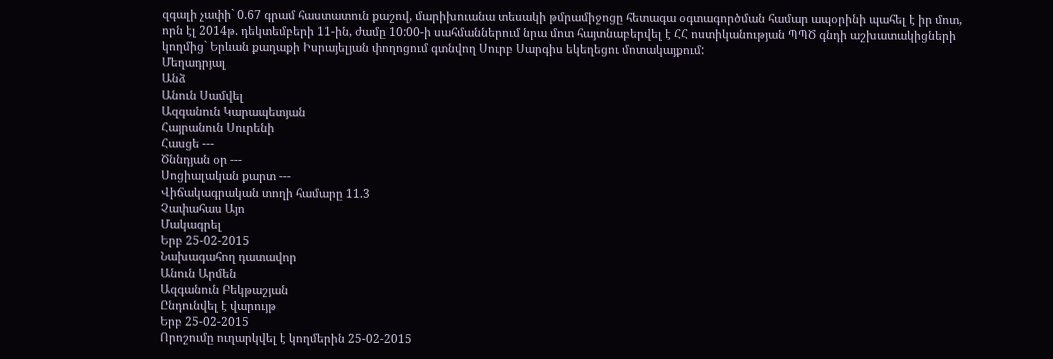զգալի չափի` 0.67 գրամ հաստատուն քաշով, մարիխուանա տեսակի թմրամիջոցը հետագա օգտագործման համար ապօրինի պահել է իր մոտ, որն էլ 2014թ. դեկտեմբերի 11-ին, ժամը 10:00-ի սահմաններում նրա մոտ հայտնաբերվել է ՀՀ ոստիկանության ՊՊԾ գնդի աշխատակիցների կողմից` Երևան քաղաքի Իսրայելյան փողոցում գտնվող Սուրբ Սարգիս եկեղեցու մոտակայքում:
Մեղադրյալ
Անձ
Անուն Սամվել
Ազգանուն Կարապետյան
Հայրանուն Սուրենի
Հասցե ---
Ծննդյան օր ---
Սոցիալական քարտ ---
Վիճակագրական տողի համարը 11.3
Չափահաս Այո
Մակագրել
Երբ 25-02-2015
Նախագահող դատավոր
Անուն Արմեն
Ազգանուն Բեկթաշյան
Ընդունվել է վարույթ
Երբ 25-02-2015
Որոշումը ուղարկվել է կողմերին 25-02-2015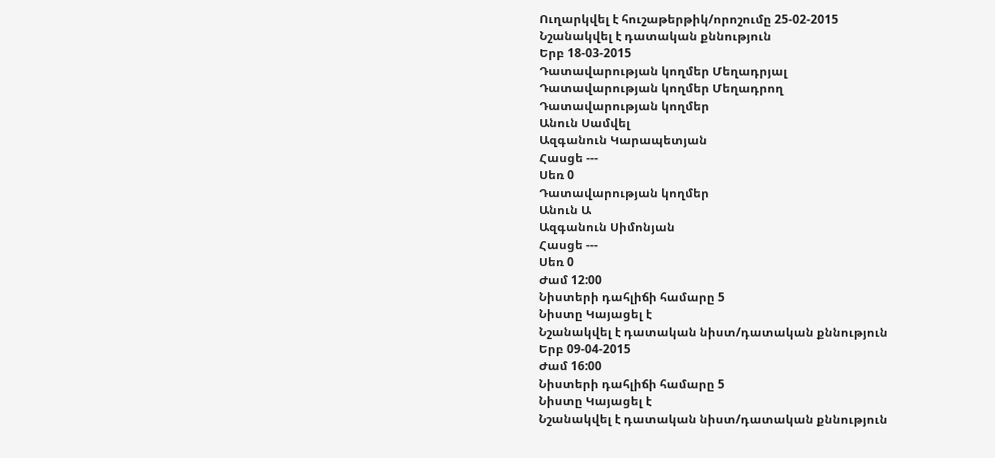Ուղարկվել է հուշաթերթիկ/որոշումը 25-02-2015
Նշանակվել է դատական քննություն
Երբ 18-03-2015
Դատավարության կողմեր Մեղադրյալ
Դատավարության կողմեր Մեղադրող
Դատավարության կողմեր
Անուն Սամվել
Ազգանուն Կարապետյան
Հասցե ---
Սեռ 0
Դատավարության կողմեր
Անուն Ա
Ազգանուն Սիմոնյան
Հասցե ---
Սեռ 0
Ժամ 12:00
Նիստերի դահլիճի համարը 5
Նիստը Կայացել է
Նշանակվել է դատական նիստ/դատական քննություն
Երբ 09-04-2015
Ժամ 16:00
Նիստերի դահլիճի համարը 5
Նիստը Կայացել է
Նշանակվել է դատական նիստ/դատական քննություն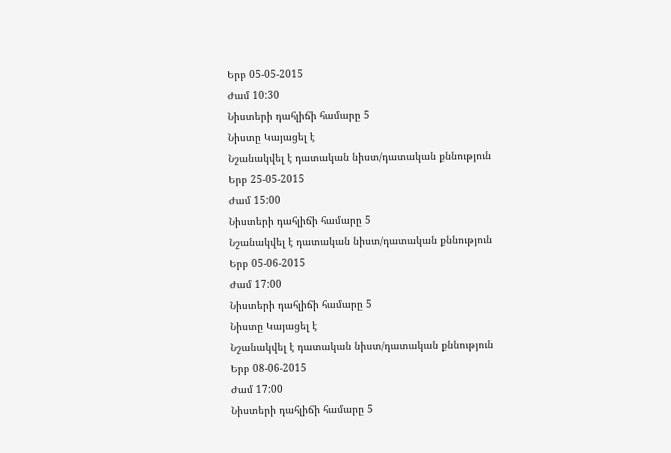Երբ 05-05-2015
Ժամ 10:30
Նիստերի դահլիճի համարը 5
Նիստը Կայացել է
Նշանակվել է դատական նիստ/դատական քննություն
Երբ 25-05-2015
Ժամ 15:00
Նիստերի դահլիճի համարը 5
Նշանակվել է դատական նիստ/դատական քննություն
Երբ 05-06-2015
Ժամ 17:00
Նիստերի դահլիճի համարը 5
Նիստը Կայացել է
Նշանակվել է դատական նիստ/դատական քննություն
Երբ 08-06-2015
Ժամ 17:00
Նիստերի դահլիճի համարը 5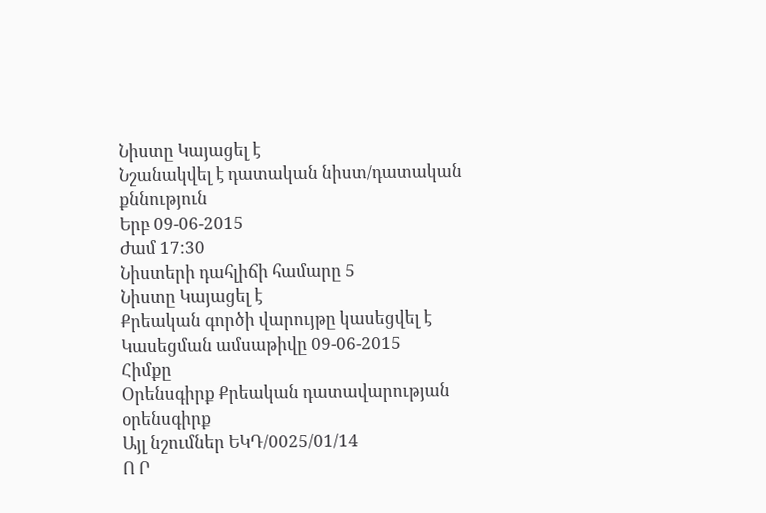Նիստը Կայացել է
Նշանակվել է դատական նիստ/դատական քննություն
Երբ 09-06-2015
Ժամ 17:30
Նիստերի դահլիճի համարը 5
Նիստը Կայացել է
Քրեական գործի վարույթը կասեցվել է
Կասեցման ամսաթիվը 09-06-2015
Հիմքը
Օրենսգիրք Քրեական դատավարության օրենսգիրք
Այլ նշումներ ԵԿԴ/0025/01/14
Ո Ր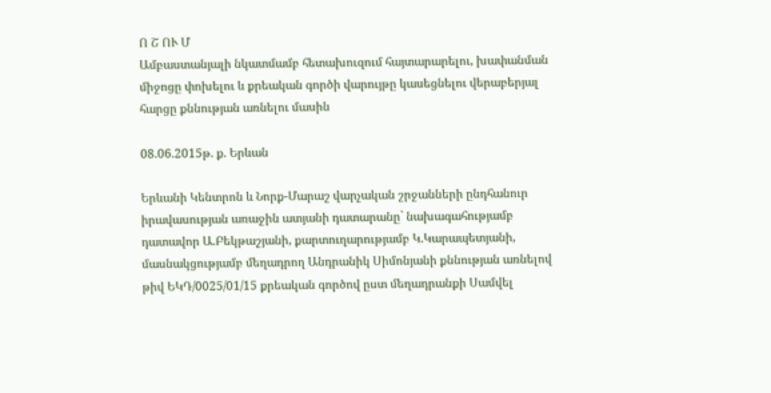Ո Շ ՈՒ Մ
Ամբաստանյալի նկատմամբ հետախուզում հայտարարելու, խափանման միջոցը փոխելու և քրեական գործի վարույթը կասեցնելու վերաբերյալ հարցը քննության առնելու մասին

08.06.2015թ. ք. Երևան

Երևանի Կենտրոն և Նորք-Մարաշ վարչական շրջանների ընդհանուր իրավասության առաջին ատյանի դատարանը` նախագահությամբ դատավոր Ա.Բեկթաշյանի, քարտուղարությամբ Կ.Կարապետյանի, մասնակցությամբ մեղադրող Անդրանիկ Սիմոնյանի քննության առնելով թիվ ԵԿԴ/0025/01/15 քրեական գործով ըստ մեղադրանքի Սամվել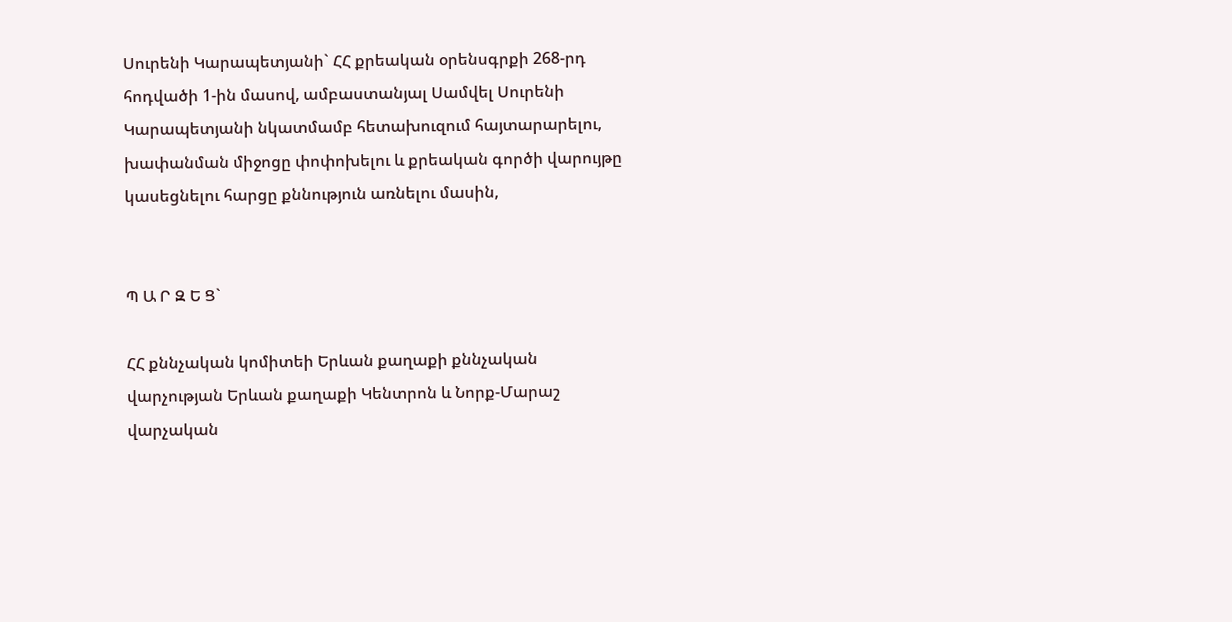Սուրենի Կարապետյանի` ՀՀ քրեական օրենսգրքի 268-րդ հոդվածի 1-ին մասով, ամբաստանյալ Սամվել Սուրենի Կարապետյանի նկատմամբ հետախուզում հայտարարելու, խափանման միջոցը փոփոխելու և քրեական գործի վարույթը կասեցնելու հարցը քննություն առնելու մասին,


Պ Ա Ր Զ Ե Ց`

ՀՀ քննչական կոմիտեի Երևան քաղաքի քննչական վարչության Երևան քաղաքի Կենտրոն և Նորք-Մարաշ վարչական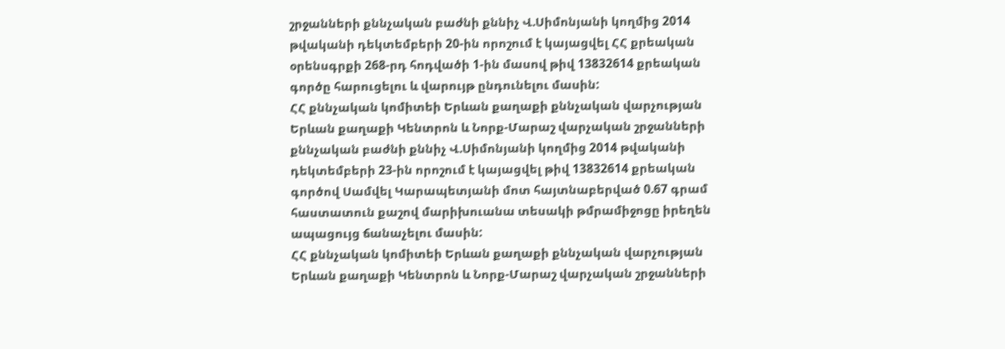շրջանների քննչական բաժնի քննիչ Վ.Սիմոնյանի կողմից 2014 թվականի դեկտեմբերի 20-ին որոշում է կայացվել ՀՀ քրեական օրենսգրքի 268-րդ հոդվածի 1-ին մասով թիվ 13832614 քրեական գործը հարուցելու և վարույթ ընդունելու մասին:
ՀՀ քննչական կոմիտեի Երևան քաղաքի քննչական վարչության Երևան քաղաքի Կենտրոն և Նորք-Մարաշ վարչական շրջանների քննչական բաժնի քննիչ Վ.Սիմոնյանի կողմից 2014 թվականի դեկտեմբերի 23-ին որոշում է կայացվել թիվ 13832614 քրեական գործով Սամվել Կարապետյանի մոտ հայտնաբերված 0.67 գրամ հաստատուն քաշով մարիխուանա տեսակի թմրամիջոցը իրեղեն ապացույց ճանաչելու մասին:
ՀՀ քննչական կոմիտեի Երևան քաղաքի քննչական վարչության Երևան քաղաքի Կենտրոն և Նորք-Մարաշ վարչական շրջանների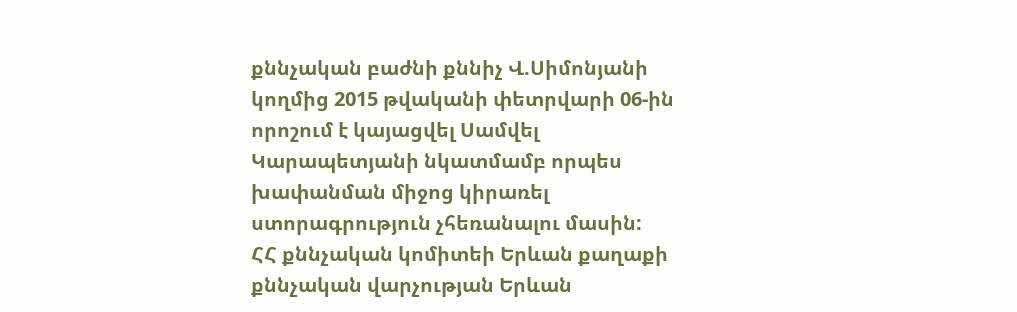քննչական բաժնի քննիչ Վ.Սիմոնյանի կողմից 2015 թվականի փետրվարի 06-ին որոշում է կայացվել Սամվել Կարապետյանի նկատմամբ որպես խափանման միջոց կիրառել ստորագրություն չհեռանալու մասին:
ՀՀ քննչական կոմիտեի Երևան քաղաքի քննչական վարչության Երևան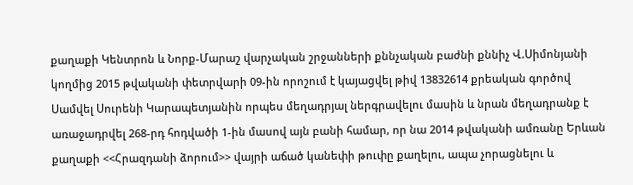քաղաքի Կենտրոն և Նորք-Մարաշ վարչական շրջանների քննչական բաժնի քննիչ Վ.Սիմոնյանի կողմից 2015 թվականի փետրվարի 09-ին որոշում է կայացվել թիվ 13832614 քրեական գործով Սամվել Սուրենի Կարապետյանին որպես մեղադրյալ ներգրավելու մասին և նրան մեղադրանք է առաջադրվել 268-րդ հոդվածի 1-ին մասով այն բանի համար, որ նա 2014 թվականի ամռանը Երևան քաղաքի <<Հրազդանի ձորում>> վայրի աճած կանեփի թուփը քաղելու, ապա չորացնելու և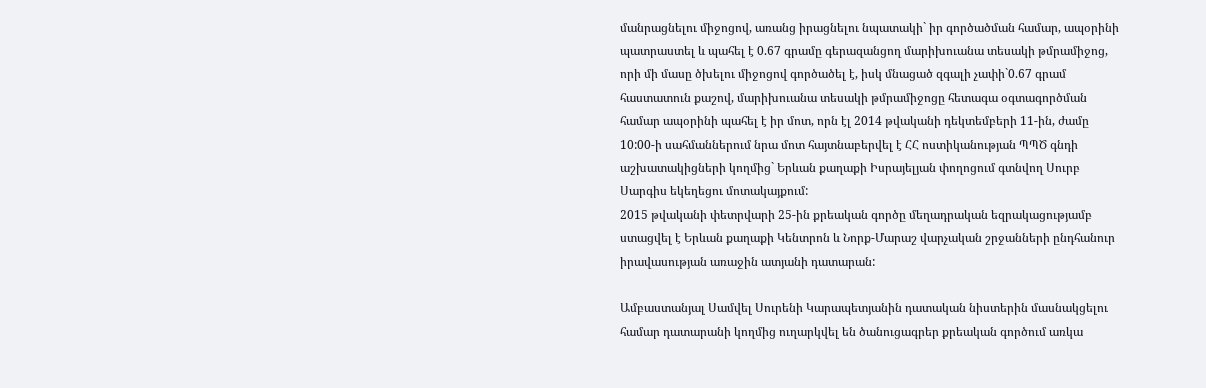մանրացնելու միջոցով, առանց իրացնելու նպատակի` իր գործածման համար, ապօրինի պատրաստել և պահել է 0.67 գրամը գերազանցող մարիխուանա տեսակի թմրամիջոց, որի մի մասը ծխելու միջոցով գործածել է, իսկ մնացած զգալի չափի`0.67 գրամ հաստատուն քաշով, մարիխուանա տեսակի թմրամիջոցը հետագա օգտագործման համար ապօրինի պահել է իր մոտ, որն էլ 2014 թվականի դեկտեմբերի 11-ին, ժամը 10:00-ի սահմաններում նրա մոտ հայտնաբերվել է ՀՀ ոստիկանության ՊՊԾ գնդի աշխատակիցների կողմից` Երևան քաղաքի Իսրայելյան փողոցում գտնվող Սուրբ Սարգիս եկեղեցու մոտակայքում:
2015 թվականի փետրվարի 25-ին քրեական գործը մեղադրական եզրակացությամբ ստացվել է Երևան քաղաքի Կենտրոն և Նորք-Մարաշ վարչական շրջանների ընդհանուր իրավասության առաջին ատյանի դատարան:

Ամբաստանյալ Սամվել Սուրենի Կարապետյանին դատական նիստերին մասնակցելու համար դատարանի կողմից ուղարկվել են ծանուցագրեր քրեական գործում առկա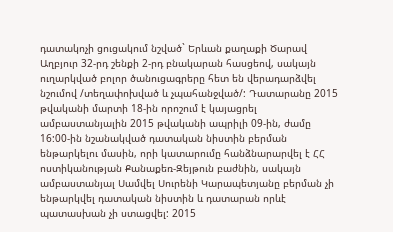դատակոչի ցուցակում նշված` Երևան քաղաքի Ծարավ Աղբյուր 32-րդ շենքի 2-րդ բնակարան հասցեով, սակայն ուղարկված բոլոր ծանուցագրերը հետ են վերադարձվել նշումով /տեղափոխված և չպահանջված/: Դատարանը 2015 թվականի մարտի 18-ին որոշում է կայացրել ամբաստանյալին 2015 թվականի ապրիլի 09-ին, ժամը 16:00-ին նշանակված դատական նիստին բերման ենթարկելու մասին, որի կատարումը հանձնարարվել է ՀՀ ոստիկանության Քանաքեռ-Զեյթուն բաժնին, սակայն ամբաստանյալ Սամվել Սուրենի Կարապետյանը բերման չի ենթարկվել դատական նիստին և դատարան որևէ պատասխան չի ստացվել: 2015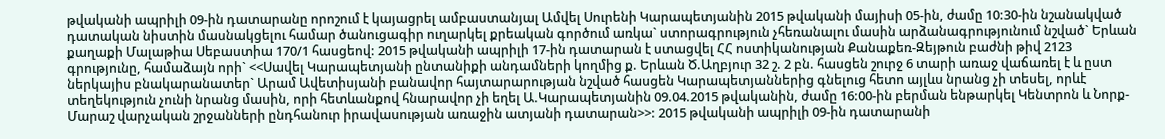թվականի ապրիլի 09-ին դատարանը որոշում է կայացրել ամբաստանյալ Ամվել Սուրենի Կարապետյանին 2015 թվականի մայիսի 05-ին, ժամը 10:30-ին նշանակված դատական նիստին մասնակցելու համար ծանուցագիր ուղարկել քրեական գործում առկա` ստորագրություն չհեռանալու մասին արձանագրությունում նշված` Երևան քաղաքի Մալաթիա Սեբաստիա 170/1 հասցեով: 2015 թվականի ապրիլի 17-ին դատարան է ստացվել ՀՀ ոստիկանության Քանաքեռ-Զեյթուն բաժնի թիվ 2123 գրությունը, համաձայն որի` <<Սավել Կարապետյանի ընտանիքի անդամների կողմից ք. Երևան Ծ.Աղբյուր 32 շ. 2 բն. հասցեն շուրջ 6 տարի առաջ վաճառել է և ըստ ներկայիս բնակարանատեր` Արամ Ավետիսյանի բանավոր հայտարարության նշված հասցեն Կարապետյաններից գնելուց հետո այլևս նրանց չի տեսել, որևէ տեղեկություն չունի նրանց մասին, որի հետևանքով հնարավոր չի եղել Ա.Կարապետյանին 09.04.2015 թվականին, ժամը 16:00-ին բերման ենթարկել Կենտրոն և Նորք-Մարաշ վարչական շրջանների ընդհանուր իրավասության առաջին ատյանի դատարան>>: 2015 թվականի ապրիլի 09-ին դատարանի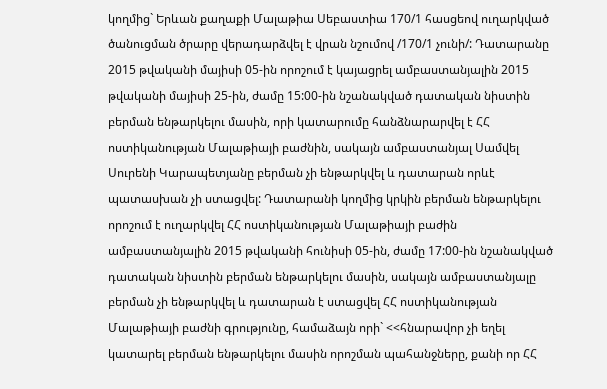կողմից` Երևան քաղաքի Մալաթիա Սեբաստիա 170/1 հասցեով ուղարկված ծանուցման ծրարը վերադարձվել է վրան նշումով /170/1 չունի/: Դատարանը 2015 թվականի մայիսի 05-ին որոշում է կայացրել ամբաստանյալին 2015 թվականի մայիսի 25-ին, ժամը 15:00-ին նշանակված դատական նիստին բերման ենթարկելու մասին, որի կատարումը հանձնարարվել է ՀՀ ոստիկանության Մալաթիայի բաժնին, սակայն ամբաստանյալ Սամվել Սուրենի Կարապետյանը բերման չի ենթարկվել և դատարան որևէ պատասխան չի ստացվել: Դատարանի կողմից կրկին բերման ենթարկելու որոշում է ուղարկվել ՀՀ ոստիկանության Մալաթիայի բաժին ամբաստանյալին 2015 թվականի հունիսի 05-ին, ժամը 17:00-ին նշանակված դատական նիստին բերման ենթարկելու մասին, սակայն ամբաստանյալը բերման չի ենթարկվել և դատարան է ստացվել ՀՀ ոստիկանության Մալաթիայի բաժնի գրությունը, համաձայն որի` <<հնարավոր չի եղել կատարել բերման ենթարկելու մասին որոշման պահանջները, քանի որ ՀՀ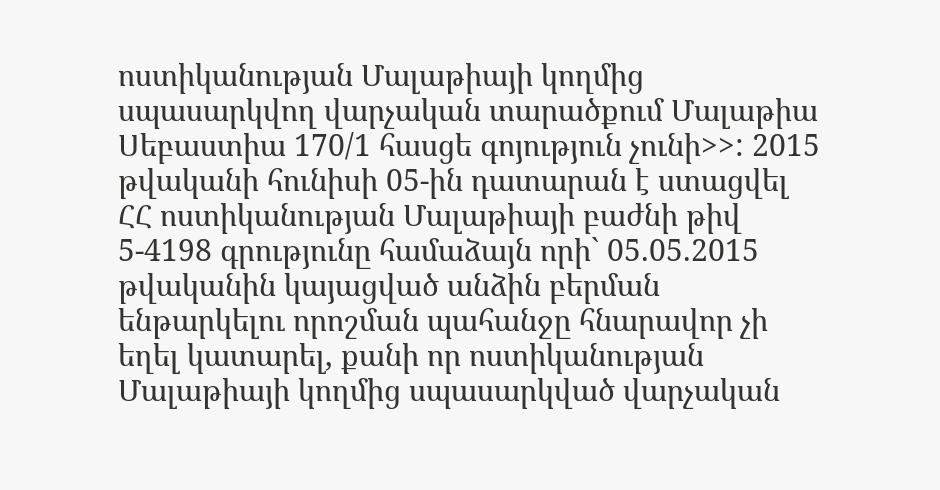ոստիկանության Մալաթիայի կողմից սպասարկվող վարչական տարածքում Մալաթիա Սեբաստիա 170/1 հասցե գոյություն չունի>>: 2015 թվականի հունիսի 05-ին դատարան է ստացվել ՀՀ ոստիկանության Մալաթիայի բաժնի թիվ 5-4198 գրությունը համաձայն որի` 05.05.2015 թվականին կայացված անձին բերման ենթարկելու որոշման պահանջը հնարավոր չի եղել կատարել, քանի որ ոստիկանության Մալաթիայի կողմից սպասարկված վարչական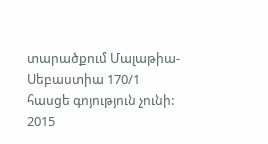տարածքում Մալաթիա-Սեբաստիա 170/1 հասցե գոյություն չունի: 2015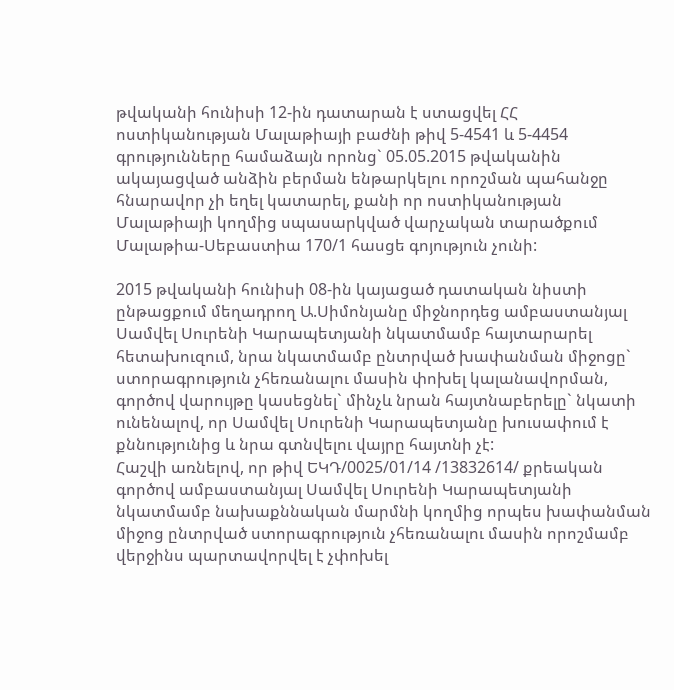թվականի հունիսի 12-ին դատարան է ստացվել ՀՀ ոստիկանության Մալաթիայի բաժնի թիվ 5-4541 և 5-4454 գրությունները համաձայն որոնց` 05.05.2015 թվականին ակայացված անձին բերման ենթարկելու որոշման պահանջը հնարավոր չի եղել կատարել, քանի որ ոստիկանության Մալաթիայի կողմից սպասարկված վարչական տարածքում Մալաթիա-Սեբաստիա 170/1 հասցե գոյություն չունի:

2015 թվականի հունիսի 08-ին կայացած դատական նիստի ընթացքում մեղադրող Ա.Սիմոնյանը միջնորդեց ամբաստանյալ Սամվել Սուրենի Կարապետյանի նկատմամբ հայտարարել հետախուզում, նրա նկատմամբ ընտրված խափանման միջոցը` ստորագրություն չհեռանալու մասին փոխել կալանավորման, գործով վարույթը կասեցնել` մինչև նրան հայտնաբերելը` նկատի ունենալով, որ Սամվել Սուրենի Կարապետյանը խուսափում է քննությունից և նրա գտնվելու վայրը հայտնի չէ:
Հաշվի առնելով, որ թիվ ԵԿԴ/0025/01/14 /13832614/ քրեական գործով ամբաստանյալ Սամվել Սուրենի Կարապետյանի նկատմամբ նախաքննական մարմնի կողմից որպես խափանման միջոց ընտրված ստորագրություն չհեռանալու մասին որոշմամբ վերջինս պարտավորվել է չփոխել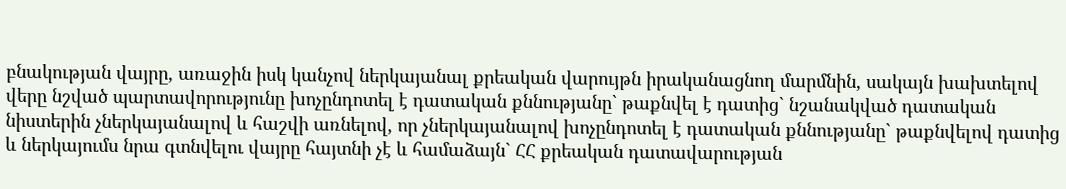բնակության վայրը, առաջին իսկ կանչով ներկայանալ քրեական վարույթն իրականացնող մարմնին, սակայն խախտելով վերը նշված պարտավորությունը խոչընդոտել է դատական քննությանը` թաքնվել է դատից` նշանակված դատական նիստերին չներկայանալով և հաշվի առնելով, որ չներկայանալով խոչընդոտել է դատական քննությանը` թաքնվելով դատից և ներկայումս նրա գտնվելու վայրը հայտնի չէ և համաձայն` ՀՀ քրեական դատավարության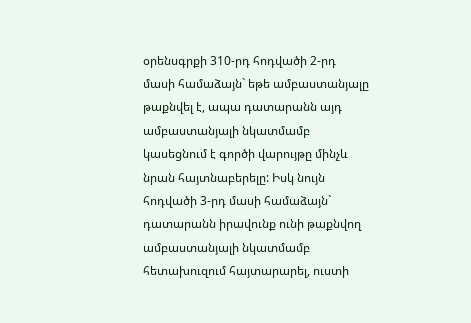օրենսգրքի 310-րդ հոդվածի 2-րդ մասի համաձայն` եթե ամբաստանյալը թաքնվել է, ապա դատարանն այդ ամբաստանյալի նկատմամբ կասեցնում է գործի վարույթը մինչև նրան հայտնաբերելը: Իսկ նույն հոդվածի 3-րդ մասի համաձայն` դատարանն իրավունք ունի թաքնվող ամբաստանյալի նկատմամբ հետախուզում հայտարարել, ուստի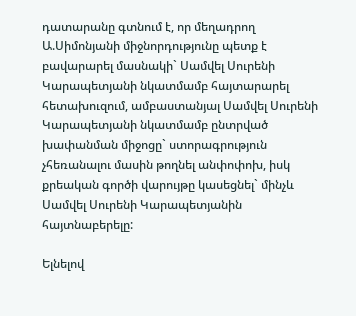դատարանը գտնում է, որ մեղադրող Ա.Սիմոնյանի միջնորդությունը պետք է բավարարել մասնակի` Սամվել Սուրենի Կարապետյանի նկատմամբ հայտարարել հետախուզում, ամբաստանյալ Սամվել Սուրենի Կարապետյանի նկատմամբ ընտրված խափանման միջոցը` ստորագրություն չհեռանալու մասին թողնել անփոփոխ, իսկ քրեական գործի վարույթը կասեցնել` մինչև Սամվել Սուրենի Կարապետյանին հայտնաբերելը:

Ելնելով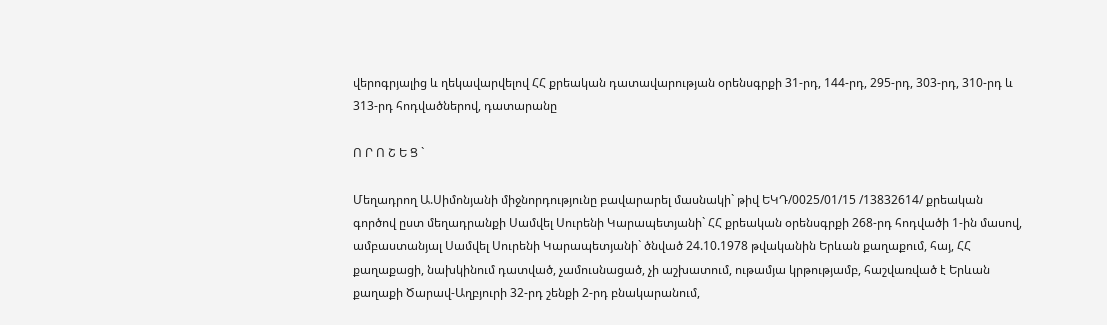վերոգրյալից և ղեկավարվելով ՀՀ քրեական դատավարության օրենսգրքի 31-րդ, 144-րդ, 295-րդ, 303-րդ, 310-րդ և 313-րդ հոդվածներով, դատարանը

Ո Ր Ո Շ Ե Ց `

Մեղադրող Ա.Սիմոնյանի միջնորդությունը բավարարել մասնակի` թիվ ԵԿԴ/0025/01/15 /13832614/ քրեական գործով ըստ մեղադրանքի Սամվել Սուրենի Կարապետյանի` ՀՀ քրեական օրենսգրքի 268-րդ հոդվածի 1-ին մասով, ամբաստանյալ Սամվել Սուրենի Կարապետյանի` ծնված 24.10.1978 թվականին Երևան քաղաքում, հայ, ՀՀ քաղաքացի, նախկինում դատված, չամուսնացած, չի աշխատում, ութամյա կրթությամբ, հաշվառված է Երևան քաղաքի Ծարավ-Աղբյուրի 32-րդ շենքի 2-րդ բնակարանում,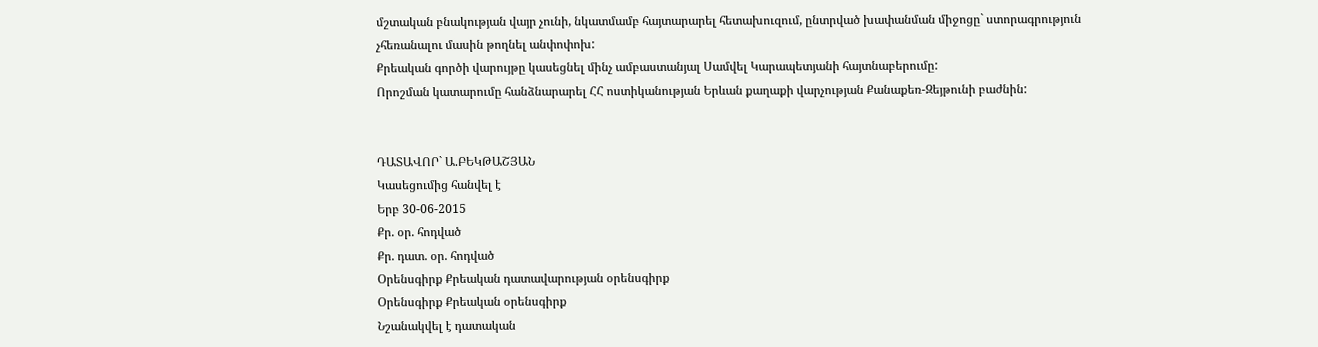մշտական բնակության վայր չունի, նկատմամբ հայտարարել հետախուզում, ընտրված խափանման միջոցը` ստորագրություն չհեռանալու մասին թողնել անփոփոխ:
Քրեական գործի վարույթը կասեցնել մինչ ամբաստանյալ Սամվել Կարապետյանի հայտնաբերումը:
Որոշման կատարումը հանձնարարել ՀՀ ոստիկանության Երևան քաղաքի վարչության Քանաքեռ-Զեյթունի բաժնին:


ԴԱՏԱՎՈՐ` Ա.ԲԵԿԹԱՇՅԱՆ
Կասեցումից հանվել է
Երբ 30-06-2015
Քր. օր. հոդված
Քր. դատ. օր. հոդված
Օրենսգիրք Քրեական դատավարության օրենսգիրք
Օրենսգիրք Քրեական օրենսգիրք
Նշանակվել է դատական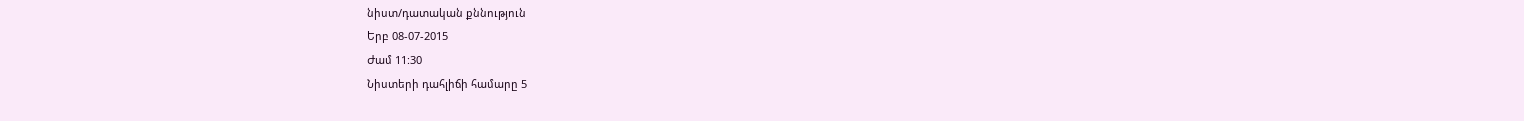նիստ/դատական քննություն
Երբ 08-07-2015
Ժամ 11:30
Նիստերի դահլիճի համարը 5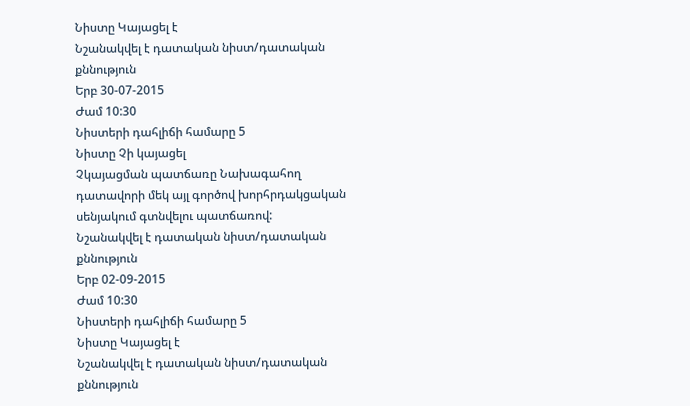Նիստը Կայացել է
Նշանակվել է դատական նիստ/դատական քննություն
Երբ 30-07-2015
Ժամ 10:30
Նիստերի դահլիճի համարը 5
Նիստը Չի կայացել
Չկայացման պատճառը Նախագահող դատավորի մեկ այլ գործով խորհրդակցական սենյակում գտնվելու պատճառով:
Նշանակվել է դատական նիստ/դատական քննություն
Երբ 02-09-2015
Ժամ 10:30
Նիստերի դահլիճի համարը 5
Նիստը Կայացել է
Նշանակվել է դատական նիստ/դատական քննություն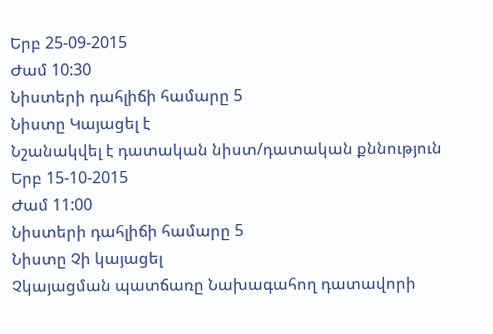Երբ 25-09-2015
Ժամ 10:30
Նիստերի դահլիճի համարը 5
Նիստը Կայացել է
Նշանակվել է դատական նիստ/դատական քննություն
Երբ 15-10-2015
Ժամ 11:00
Նիստերի դահլիճի համարը 5
Նիստը Չի կայացել
Չկայացման պատճառը Նախագահող դատավորի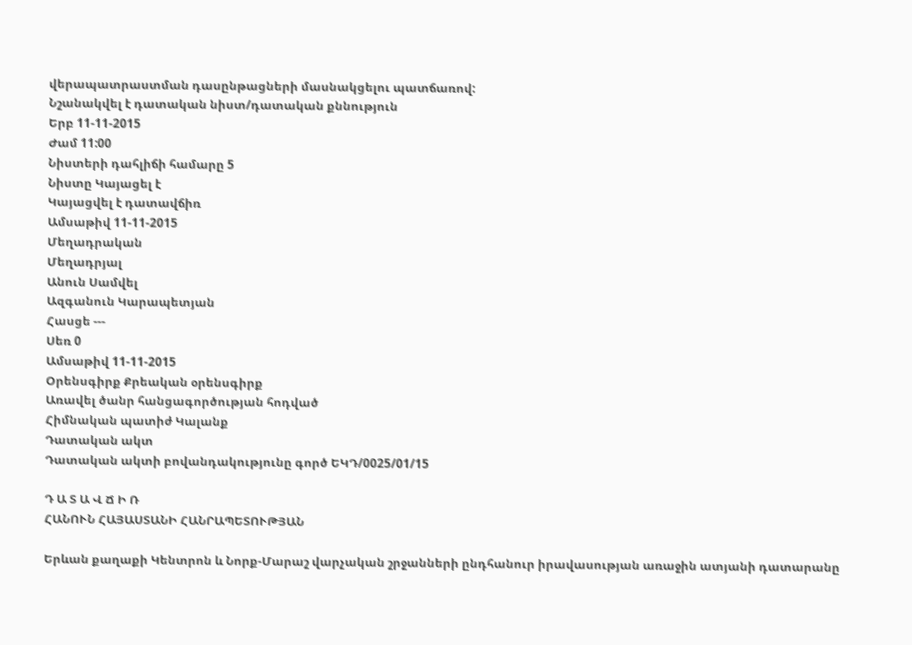վերապատրաստման դասընթացների մասնակցելու պատճառով:
Նշանակվել է դատական նիստ/դատական քննություն
Երբ 11-11-2015
Ժամ 11:00
Նիստերի դահլիճի համարը 5
Նիստը Կայացել է
Կայացվել է դատավճիռ
Ամսաթիվ 11-11-2015
Մեղադրական
Մեղադրյալ
Անուն Սամվել
Ազգանուն Կարապետյան
Հասցե ---
Սեռ 0
Ամսաթիվ 11-11-2015
Օրենսգիրք Քրեական օրենսգիրք
Առավել ծանր հանցագործության հոդված
Հիմնական պատիժ Կալանք
Դատական ակտ
Դատական ակտի բովանդակությունը գործ ԵԿԴ/0025/01/15

Դ Ա Տ Ա Վ Ճ Ի Ռ
ՀԱՆՈՒՆ ՀԱՅԱՍՏԱՆԻ ՀԱՆՐԱՊԵՏՈՒԹՅԱՆ

Երևան քաղաքի Կենտրոն և Նորք-Մարաշ վարչական շրջանների ընդհանուր իրավասության առաջին ատյանի դատարանը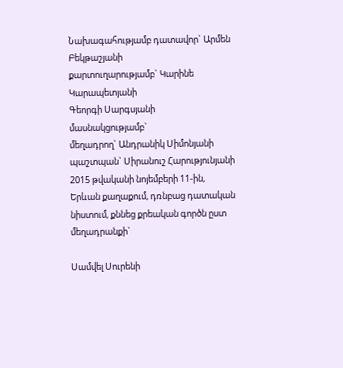Նախագահությամբ դատավոր` Արմեն Բեկթաշյանի
քարտուղարությամբ` Կարինե Կարապետյանի
Գեորգի Սարգսյանի
մասնակցությամբ`
մեղադրող` Անդրանիկ Սիմոնյանի
պաշտպան` Սիրանուշ Հարությունյանի
2015 թվականի նոյեմբերի 11-ին, Երևան քաղաքում, դռնբաց դատական նիստում, քննեց քրեական գործն ըստ մեղադրանքի`

Սամվել Սուրենի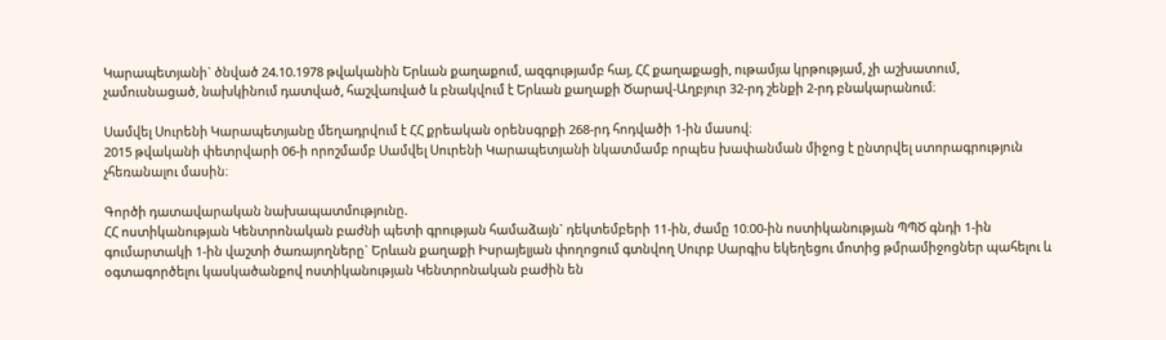Կարապետյանի` ծնված 24.10.1978 թվականին Երևան քաղաքում, ազգությամբ հայ, ՀՀ քաղաքացի, ութամյա կրթությամ, չի աշխատում, չամուսնացած, նախկինում դատված, հաշվառված և բնակվում է Երևան քաղաքի Ծարավ-Աղբյուր 32-րդ շենքի 2-րդ բնակարանում։

Սամվել Սուրենի Կարապետյանը մեղադրվում է ՀՀ քրեական օրենսգրքի 268-րդ հոդվածի 1-ին մասով։
2015 թվականի փետրվարի 06-ի որոշմամբ Սամվել Սուրենի Կարապետյանի նկատմամբ որպես խափանման միջոց է ընտրվել ստորագրություն չհեռանալու մասին։

Գործի դատավարական նախապատմությունը.
ՀՀ ոստիկանության Կենտրոնական բաժնի պետի գրության համաձայն` դեկտեմբերի 11-ին, ժամը 10։00-ին ոստիկանության ՊՊԾ գնդի 1-ին գումարտակի 1-ին վաշտի ծառայողները` Երևան քաղաքի Իսրայելյան փողոցում գտնվող Սուրբ Սարգիս եկեղեցու մոտից թմրամիջոցներ պահելու և օգտագործելու կասկածանքով ոստիկանության Կենտրոնական բաժին են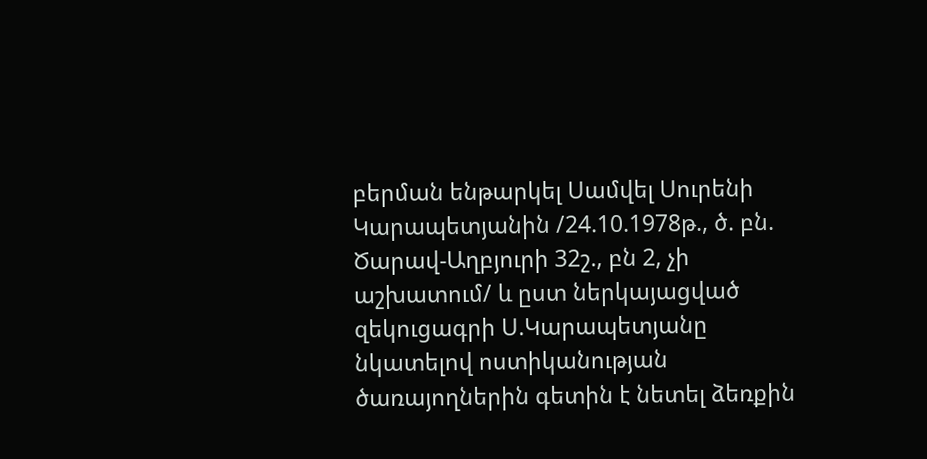բերման ենթարկել Սամվել Սուրենի Կարապետյանին /24.10.1978թ., ծ. բն. Ծարավ-Աղբյուրի 32շ., բն 2, չի աշխատում/ և ըստ ներկայացված զեկուցագրի Ս.Կարապետյանը նկատելով ոստիկանության ծառայողներին գետին է նետել ձեռքին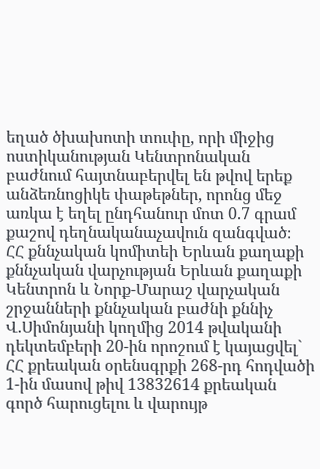եղած ծխախոտի տուփը, որի միջից ոստիկանության Կենտրոնական բաժնում հայտնաբերվել են թվով երեք անձեռնոցիկե փաթեթներ, որոնց մեջ առկա է եղել ընդհանուր մոտ 0.7 գրամ քաշով դեղնականաչավուն զանգված։
ՀՀ քննչական կոմիտեի Երևան քաղաքի քննչական վարչության Երևան քաղաքի Կենտրոն և Նորք-Մարաշ վարչական շրջանների քննչական բաժնի քննիչ Վ.Սիմոնյանի կողմից 2014 թվականի դեկտեմբերի 20-ին որոշում է կայացվել` ՀՀ քրեական օրենսգրքի 268-րդ հոդվածի 1-ին մասով թիվ 13832614 քրեական գործ հարուցելու և վարույթ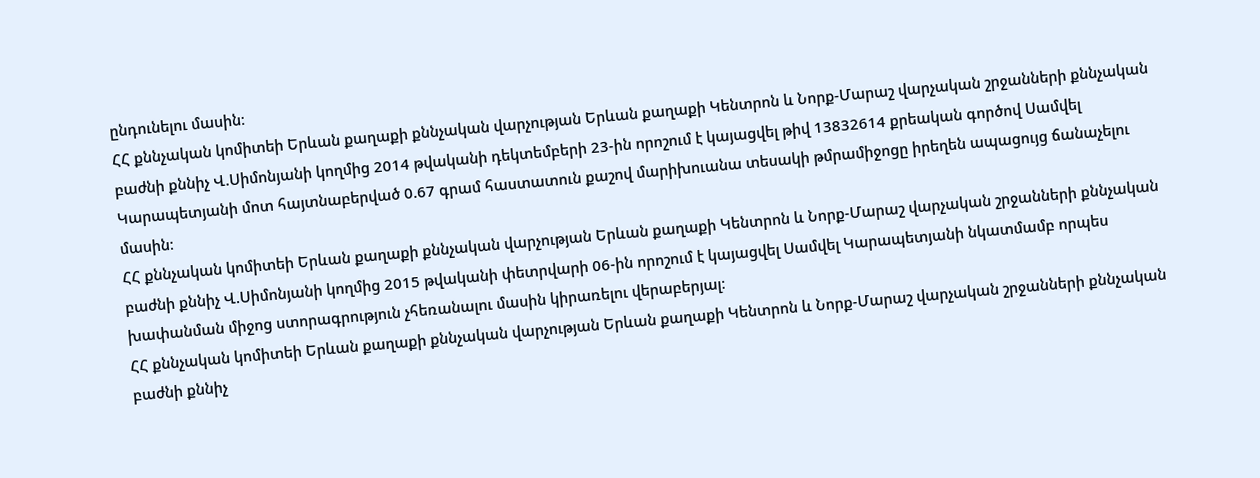ընդունելու մասին։
ՀՀ քննչական կոմիտեի Երևան քաղաքի քննչական վարչության Երևան քաղաքի Կենտրոն և Նորք-Մարաշ վարչական շրջանների քննչական բաժնի քննիչ Վ.Սիմոնյանի կողմից 2014 թվականի դեկտեմբերի 23-ին որոշում է կայացվել թիվ 13832614 քրեական գործով Սամվել Կարապետյանի մոտ հայտնաբերված 0.67 գրամ հաստատուն քաշով մարիխուանա տեսակի թմրամիջոցը իրեղեն ապացույց ճանաչելու մասին։
ՀՀ քննչական կոմիտեի Երևան քաղաքի քննչական վարչության Երևան քաղաքի Կենտրոն և Նորք-Մարաշ վարչական շրջանների քննչական բաժնի քննիչ Վ.Սիմոնյանի կողմից 2015 թվականի փետրվարի 06-ին որոշում է կայացվել Սամվել Կարապետյանի նկատմամբ որպես խափանման միջոց ստորագրություն չհեռանալու մասին կիրառելու վերաբերյալ։
ՀՀ քննչական կոմիտեի Երևան քաղաքի քննչական վարչության Երևան քաղաքի Կենտրոն և Նորք-Մարաշ վարչական շրջանների քննչական բաժնի քննիչ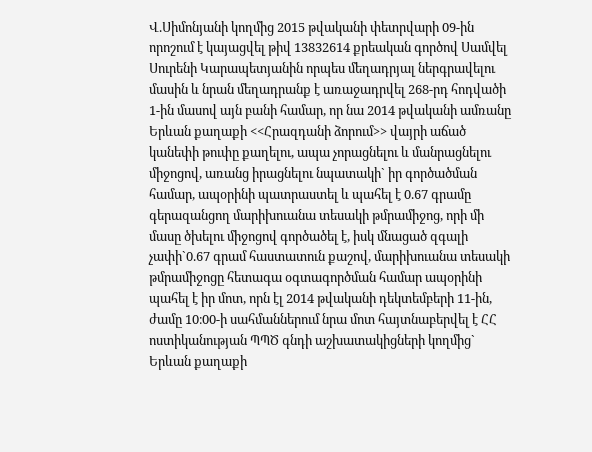Վ.Սիմոնյանի կողմից 2015 թվականի փետրվարի 09-ին որոշում է կայացվել թիվ 13832614 քրեական գործով Սամվել Սուրենի Կարապետյանին որպես մեղադրյալ ներգրավելու մասին և նրան մեղադրանք է առաջադրվել 268-րդ հոդվածի 1-ին մասով այն բանի համար, որ նա 2014 թվականի ամռանը Երևան քաղաքի <<Հրազդանի ձորում>> վայրի աճած կանեփի թուփը քաղելու, ապա չորացնելու և մանրացնելու միջոցով, առանց իրացնելու նպատակի` իր գործածման համար, ապօրինի պատրաստել և պահել է 0.67 գրամը գերազանցող մարիխուանա տեսակի թմրամիջոց, որի մի մասը ծխելու միջոցով գործածել է, իսկ մնացած զգալի չափի`0.67 գրամ հաստատուն քաշով, մարիխուանա տեսակի թմրամիջոցը հետագա օգտագործման համար ապօրինի պահել է իր մոտ, որն էլ 2014 թվականի դեկտեմբերի 11-ին, ժամը 10։00-ի սահմաններում նրա մոտ հայտնաբերվել է ՀՀ ոստիկանության ՊՊԾ գնդի աշխատակիցների կողմից` Երևան քաղաքի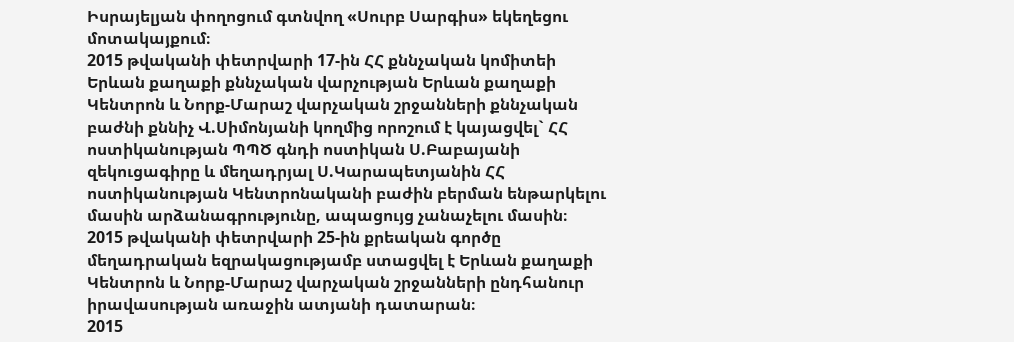Իսրայելյան փողոցում գտնվող «Սուրբ Սարգիս» եկեղեցու մոտակայքում։
2015 թվականի փետրվարի 17-ին ՀՀ քննչական կոմիտեի Երևան քաղաքի քննչական վարչության Երևան քաղաքի Կենտրոն և Նորք-Մարաշ վարչական շրջանների քննչական բաժնի քննիչ Վ.Սիմոնյանի կողմից որոշում է կայացվել` ՀՀ ոստիկանության ՊՊԾ գնդի ոստիկան Ս.Բաբայանի զեկուցագիրը և մեղադրյալ Ս.Կարապետյանին ՀՀ ոստիկանության Կենտրոնականի բաժին բերման ենթարկելու մասին արձանագրությունը, ապացույց չանաչելու մասին։
2015 թվականի փետրվարի 25-ին քրեական գործը մեղադրական եզրակացությամբ ստացվել է Երևան քաղաքի Կենտրոն և Նորք-Մարաշ վարչական շրջանների ընդհանուր իրավասության առաջին ատյանի դատարան։
2015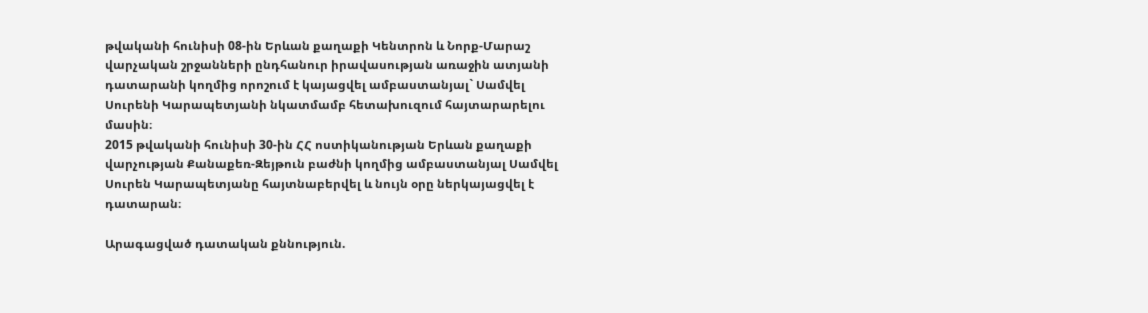թվականի հունիսի 08-ին Երևան քաղաքի Կենտրոն և Նորք-Մարաշ վարչական շրջանների ընդհանուր իրավասության առաջին ատյանի դատարանի կողմից որոշում է կայացվել ամբաստանյալ` Սամվել Սուրենի Կարապետյանի նկատմամբ հետախուզում հայտարարելու մասին։
2015 թվականի հունիսի 30-ին ՀՀ ոստիկանության Երևան քաղաքի վարչության Քանաքեռ-Զեյթուն բաժնի կողմից ամբաստանյալ Սամվել Սուրեն Կարապետյանը հայտնաբերվել և նույն օրը ներկայացվել է դատարան։

Արագացված դատական քննություն.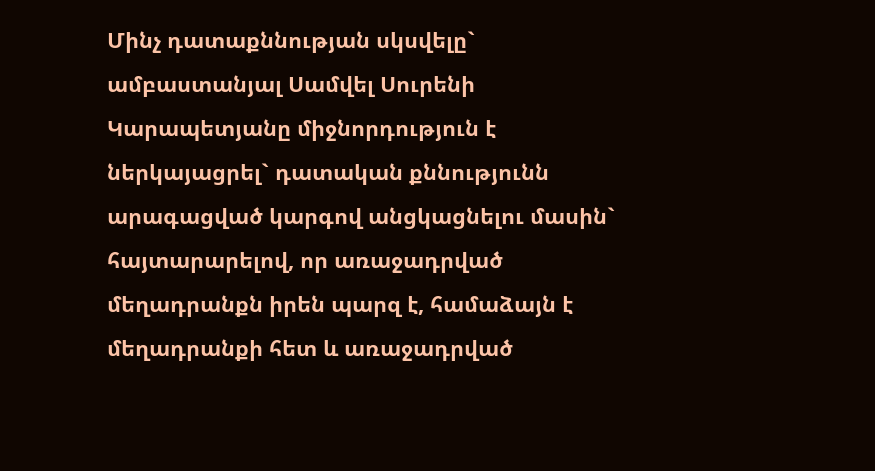Մինչ դատաքննության սկսվելը` ամբաստանյալ Սամվել Սուրենի Կարապետյանը միջնորդություն է ներկայացրել` դատական քննությունն արագացված կարգով անցկացնելու մասին` հայտարարելով, որ առաջադրված մեղադրանքն իրեն պարզ է, համաձայն է մեղադրանքի հետ և առաջադրված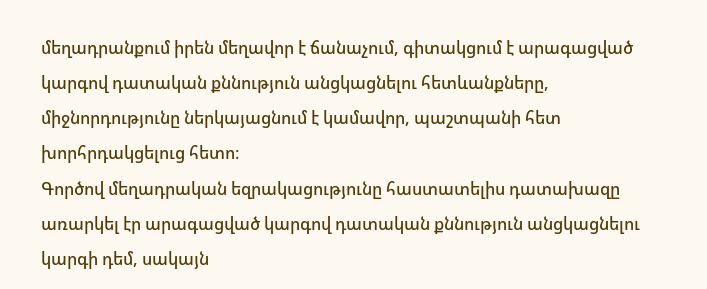մեղադրանքում իրեն մեղավոր է ճանաչում, գիտակցում է արագացված կարգով դատական քննություն անցկացնելու հետևանքները, միջնորդությունը ներկայացնում է կամավոր, պաշտպանի հետ խորհրդակցելուց հետո։
Գործով մեղադրական եզրակացությունը հաստատելիս դատախազը առարկել էր արագացված կարգով դատական քննություն անցկացնելու կարգի դեմ, սակայն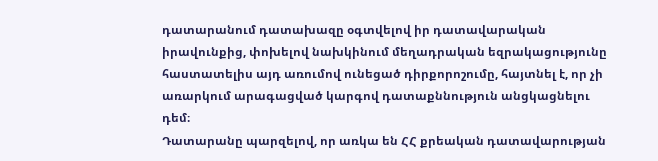դատարանում դատախազը օգտվելով իր դատավարական իրավունքից, փոխելով նախկինում մեղադրական եզրակացությունը հաստատելիս այդ առումով ունեցած դիրքորոշումը, հայտնել է, որ չի առարկում արագացված կարգով դատաքննություն անցկացնելու դեմ։
Դատարանը պարզելով, որ առկա են ՀՀ քրեական դատավարության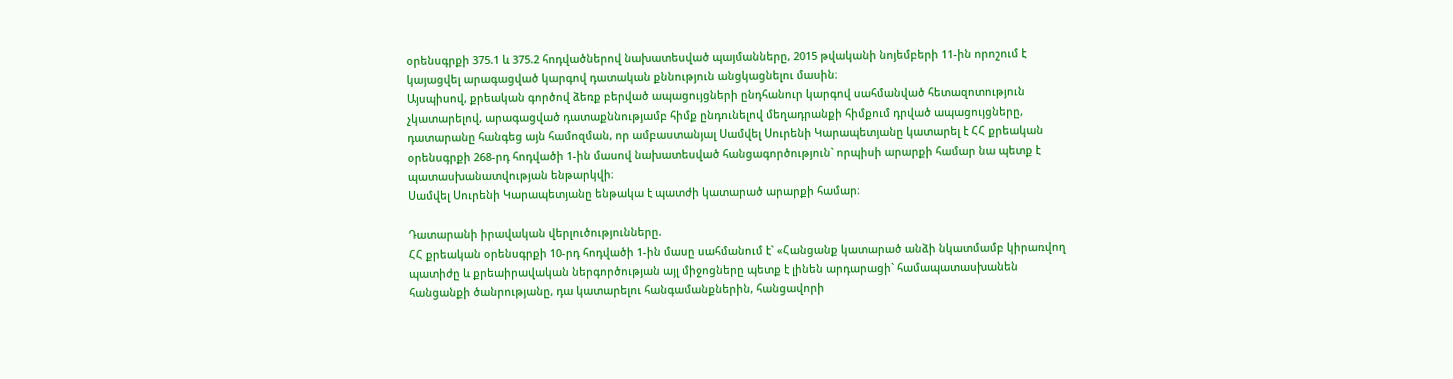օրենսգրքի 375.1 և 375.2 հոդվածներով նախատեսված պայմանները, 2015 թվականի նոյեմբերի 11-ին որոշում է կայացվել արագացված կարգով դատական քննություն անցկացնելու մասին։
Այսպիսով, քրեական գործով ձեռք բերված ապացույցների ընդհանուր կարգով սահմանված հետազոտություն չկատարելով, արագացված դատաքննությամբ հիմք ընդունելով մեղադրանքի հիմքում դրված ապացույցները, դատարանը հանգեց այն համոզման, որ ամբաստանյալ Սամվել Սուրենի Կարապետյանը կատարել է ՀՀ քրեական օրենսգրքի 268-րդ հոդվածի 1-ին մասով նախատեսված հանցագործություն` որպիսի արարքի համար նա պետք է պատասխանատվության ենթարկվի։
Սամվել Սուրենի Կարապետյանը ենթակա է պատժի կատարած արարքի համար։

Դատարանի իրավական վերլուծությունները.
ՀՀ քրեական օրենսգրքի 10-րդ հոդվածի 1-ին մասը սահմանում է` «Հանցանք կատարած անձի նկատմամբ կիրառվող պատիժը և քրեաիրավական ներգործության այլ միջոցները պետք է լինեն արդարացի` համապատասխանեն հանցանքի ծանրությանը, դա կատարելու հանգամանքներին, հանցավորի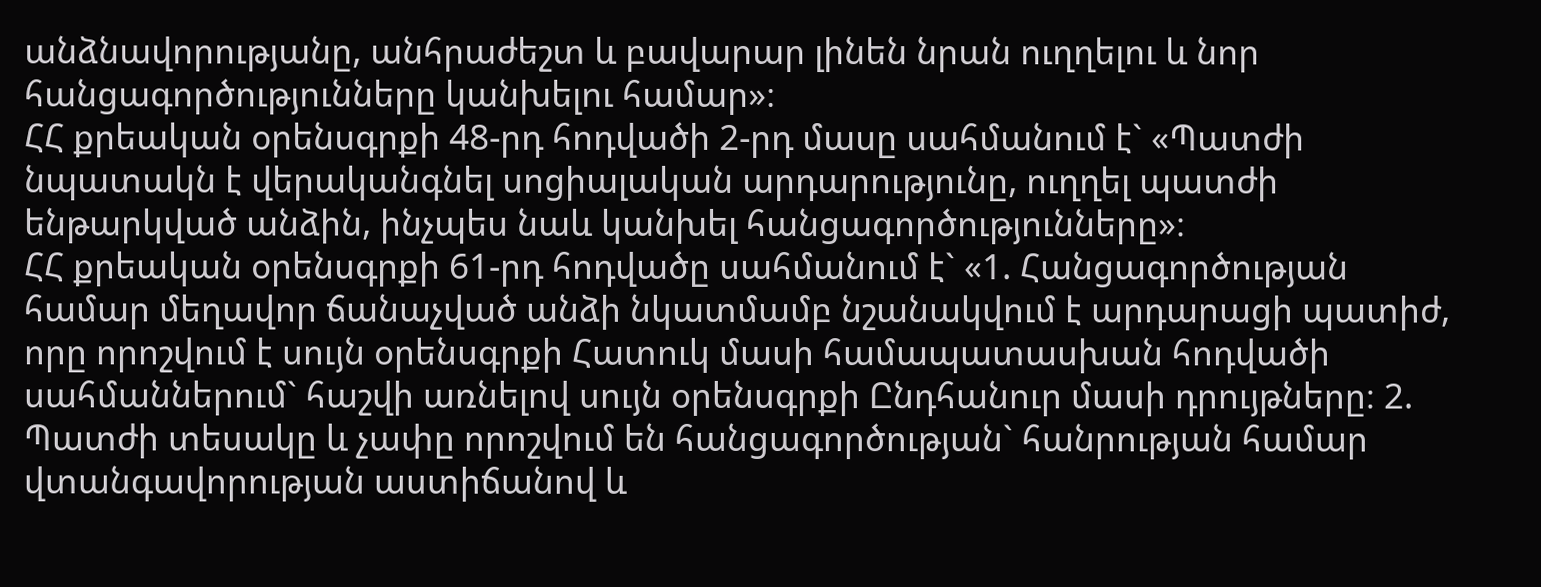անձնավորությանը, անհրաժեշտ և բավարար լինեն նրան ուղղելու և նոր հանցագործությունները կանխելու համար»։
ՀՀ քրեական օրենսգրքի 48-րդ հոդվածի 2-րդ մասը սահմանում է` «Պատժի նպատակն է վերականգնել սոցիալական արդարությունը, ուղղել պատժի ենթարկված անձին, ինչպես նաև կանխել հանցագործությունները»։
ՀՀ քրեական օրենսգրքի 61-րդ հոդվածը սահմանում է` «1. Հանցագործության համար մեղավոր ճանաչված անձի նկատմամբ նշանակվում է արդարացի պատիժ, որը որոշվում է սույն օրենսգրքի Հատուկ մասի համապատասխան հոդվածի սահմաններում` հաշվի առնելով սույն օրենսգրքի Ընդհանուր մասի դրույթները։ 2. Պատժի տեսակը և չափը որոշվում են հանցագործության` հանրության համար վտանգավորության աստիճանով և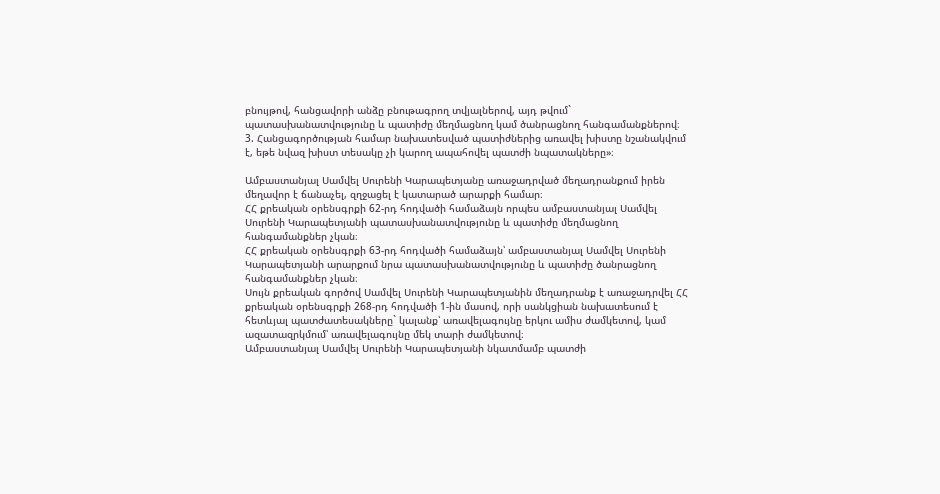բնույթով, հանցավորի անձը բնութագրող տվյալներով, այդ թվում` պատասխանատվությունը և պատիժը մեղմացնող կամ ծանրացնող հանգամանքներով։ 3. Հանցագործության համար նախատեսված պատիժներից առավել խիստը նշանակվում է, եթե նվազ խիստ տեսակը չի կարող ապահովել պատժի նպատակները»։

Ամբաստանյալ Սամվել Սուրենի Կարապետյանը առաջադրված մեղադրանքում իրեն մեղավոր է ճանաչել, զղջացել է կատարած արարքի համար։
ՀՀ քրեական օրենսգրքի 62-րդ հոդվածի համաձայն որպես ամբաստանյալ Սամվել Սուրենի Կարապետյանի պատասխանատվությունը և պատիժը մեղմացնող հանգամանքներ չկան։
ՀՀ քրեական օրենսգրքի 63-րդ հոդվածի համաձայն՝ ամբաստանյալ Սամվել Սուրենի Կարապետյանի արարքում նրա պատասխանատվությունը և պատիժը ծանրացնող հանգամանքներ չկան։
Սույն քրեական գործով Սամվել Սուրենի Կարապետյանին մեղադրանք է առաջադրվել ՀՀ քրեական օրենսգրքի 268-րդ հոդվածի 1-ին մասով, որի սանկցիան նախատեսում է հետևյալ պատժատեսակները` կալանք՝ առավելագույնը երկու ամիս ժամկետով, կամ ազատազրկմում՝ առավելագույնը մեկ տարի ժամկետով։
Ամբաստանյալ Սամվել Սուրենի Կարապետյանի նկատմամբ պատժի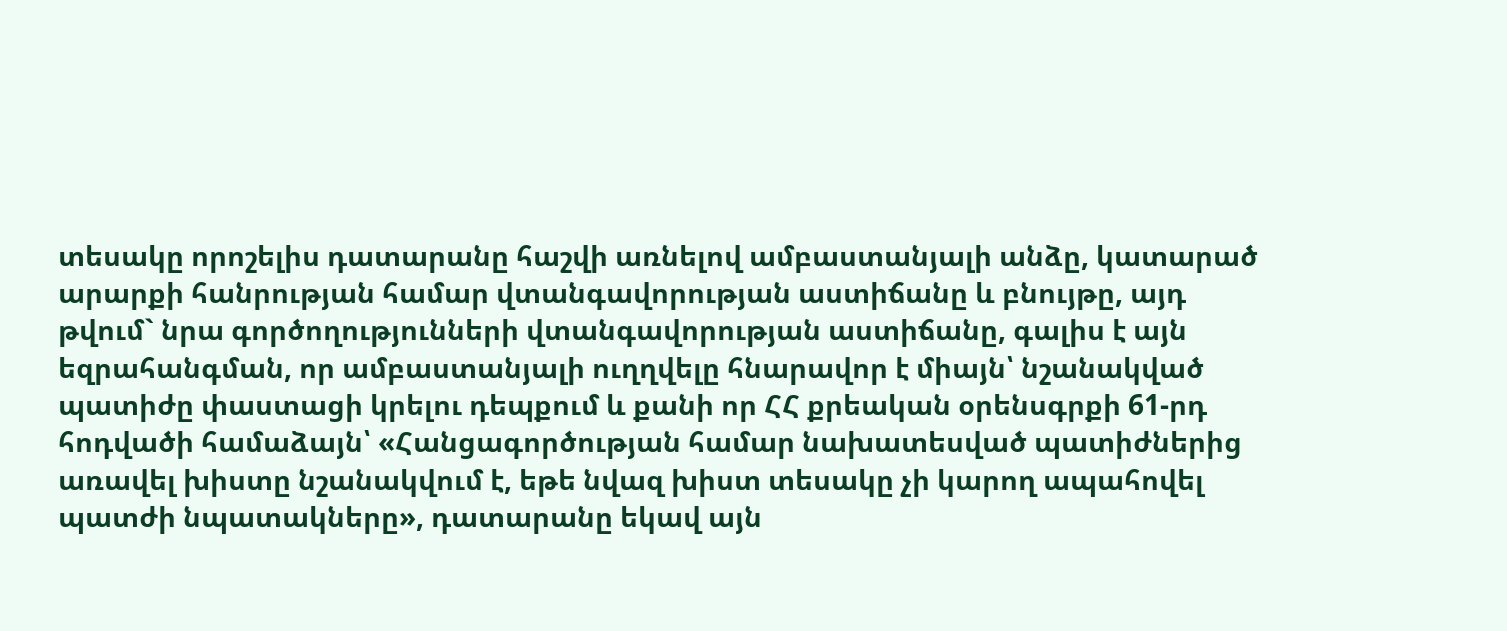տեսակը որոշելիս դատարանը հաշվի առնելով ամբաստանյալի անձը, կատարած արարքի հանրության համար վտանգավորության աստիճանը և բնույթը, այդ թվում` նրա գործողությունների վտանգավորության աստիճանը, գալիս է այն եզրահանգման, որ ամբաստանյալի ուղղվելը հնարավոր է միայն՝ նշանակված պատիժը փաստացի կրելու դեպքում և քանի որ ՀՀ քրեական օրենսգրքի 61-րդ հոդվածի համաձայն՝ «Հանցագործության համար նախատեսված պատիժներից առավել խիստը նշանակվում է, եթե նվազ խիստ տեսակը չի կարող ապահովել պատժի նպատակները», դատարանը եկավ այն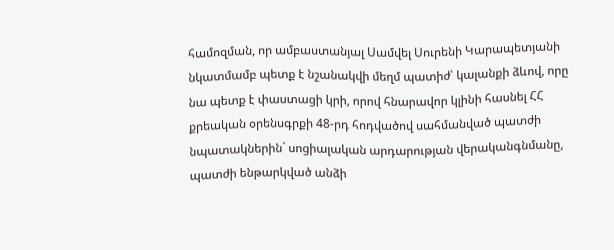համոզման, որ ամբաստանյալ Սամվել Սուրենի Կարապետյանի նկատմամբ պետք է նշանակվի մեղմ պատիժ՝ կալանքի ձևով, որը նա պետք է փաստացի կրի, որով հնարավոր կլինի հասնել ՀՀ քրեական օրենսգրքի 48-րդ հոդվածով սահմանված պատժի նպատակներին` սոցիալական արդարության վերականգնմանը, պատժի ենթարկված անձի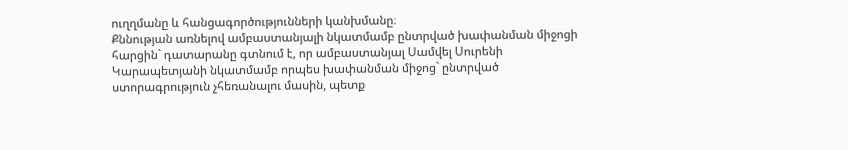ուղղմանը և հանցագործությունների կանխմանը։
Քննության առնելով ամբաստանյալի նկատմամբ ընտրված խափանման միջոցի հարցին` դատարանը գտնում է, որ ամբաստանյալ Սամվել Սուրենի Կարապետյանի նկատմամբ որպես խափանման միջոց` ընտրված ստորագրություն չհեռանալու մասին, պետք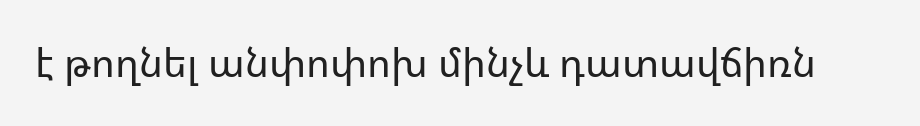է թողնել անփոփոխ մինչև դատավճիռն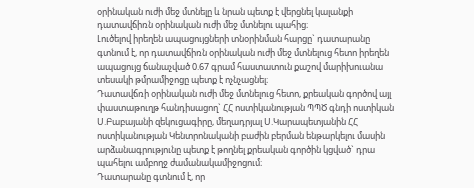օրինական ուժի մեջ մտնելը և նրան պետք է վերցնել կալանքի դատավճիռն օրինական ուժի մեջ մտնելու պահից։
Լուծելով իրեղեն ապացույցների տնօրինման հարցը` դատարանը գտնում է, որ դատավճիռն օրինական ուժի մեջ մտնելուց հետո իրեղեն ապացույց ճանաչված 0.67 գրամ հաստատուն քաշով մարիխուանա տեսակի թմրամիջոցը պետք է ոչնչացնել։
Դատավճռի օրինական ուժի մեջ մտնելուց հետո, քրեական գործով այլ փաստաթուղթ հանդիսացող` ՀՀ ոստիկանության ՊՊԾ գնդի ոստիկան Ս.Բաբայանի զեկուցագիրը, մեղադրյալ Ս.Կարապետյանին ՀՀ ոստիկանության Կենտրոնականի բաժին բերման ենթարկելու մասին արձանագրությունը պետք է թողնել քրեական գործին կցված` դրա պահելու ամբողջ ժամանակամիջոցում։
Դատարանը գտնում է, որ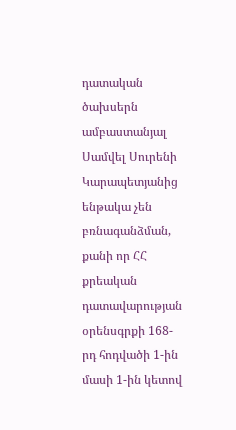դատական ծախսերն ամբաստանյալ Սամվել Սուրենի Կարապետյանից ենթակա չեն բռնագանձման, քանի որ ՀՀ քրեական դատավարության օրենսգրքի 168-րդ հոդվածի 1-ին մասի 1-ին կետով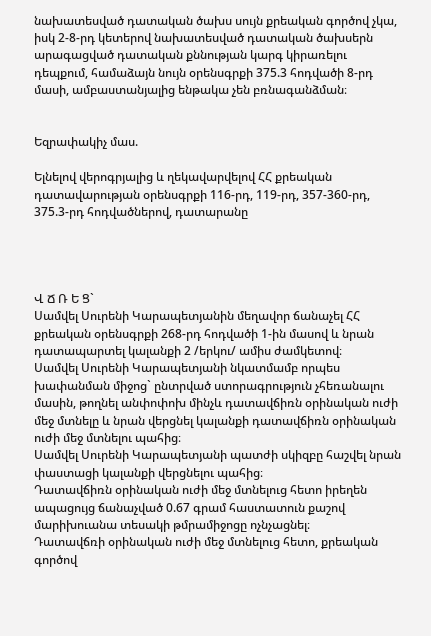նախատեսված դատական ծախս սույն քրեական գործով չկա, իսկ 2-8-րդ կետերով նախատեսված դատական ծախսերն արագացված դատական քննության կարգ կիրառելու դեպքում, համաձայն նույն օրենսգրքի 375.3 հոդվածի 8-րդ մասի, ամբաստանյալից ենթակա չեն բռնագանձման։


Եզրափակիչ մաս.

Ելնելով վերոգրյալից և ղեկավարվելով ՀՀ քրեական դատավարության օրենսգրքի 116-րդ, 119-րդ, 357-360-րդ, 375.3-րդ հոդվածներով, դատարանը




Վ Ճ Ռ Ե Ց`
Սամվել Սուրենի Կարապետյանին մեղավոր ճանաչել ՀՀ քրեական օրենսգրքի 268-րդ հոդվածի 1-ին մասով և նրան դատապարտել կալանքի 2 /երկու/ ամիս ժամկետով։
Սամվել Սուրենի Կարապետյանի նկատմամբ որպես խափանման միջոց` ընտրված ստորագրություն չհեռանալու մասին, թողնել անփոփոխ մինչև դատավճիռն օրինական ուժի մեջ մտնելը և նրան վերցնել կալանքի դատավճիռն օրինական ուժի մեջ մտնելու պահից։
Սամվել Սուրենի Կարապետյանի պատժի սկիզբը հաշվել նրան փաստացի կալանքի վերցնելու պահից։
Դատավճիռն օրինական ուժի մեջ մտնելուց հետո իրեղեն ապացույց ճանաչված 0.67 գրամ հաստատուն քաշով մարիխուանա տեսակի թմրամիջոցը ոչնչացնել։
Դատավճռի օրինական ուժի մեջ մտնելուց հետո, քրեական գործով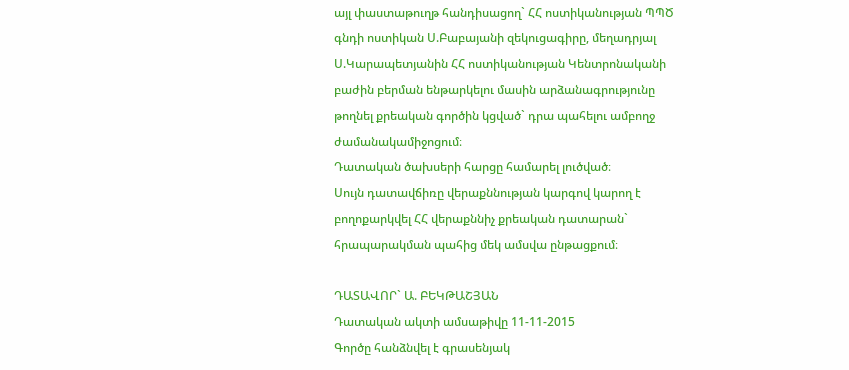այլ փաստաթուղթ հանդիսացող` ՀՀ ոստիկանության ՊՊԾ գնդի ոստիկան Ս.Բաբայանի զեկուցագիրը, մեղադրյալ Ս.Կարապետյանին ՀՀ ոստիկանության Կենտրոնականի բաժին բերման ենթարկելու մասին արձանագրությունը թողնել քրեական գործին կցված` դրա պահելու ամբողջ ժամանակամիջոցում։
Դատական ծախսերի հարցը համարել լուծված։
Սույն դատավճիռը վերաքննության կարգով կարող է բողոքարկվել ՀՀ վերաքննիչ քրեական դատարան` հրապարակման պահից մեկ ամսվա ընթացքում։

ԴԱՏԱՎՈՐ` Ա. ԲԵԿԹԱՇՅԱՆ
Դատական ակտի ամսաթիվը 11-11-2015
Գործը հանձնվել է գրասենյակ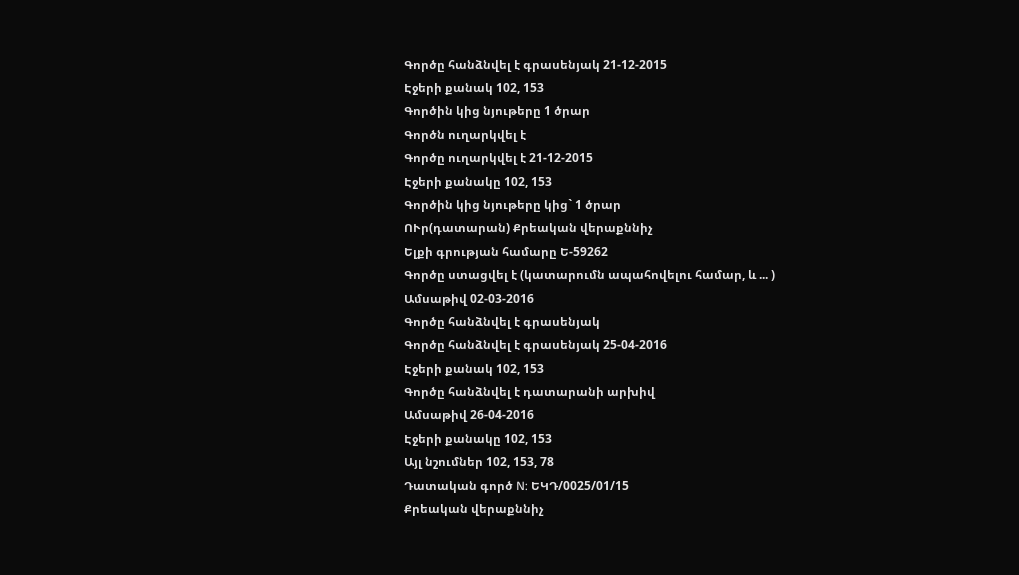Գործը հանձնվել է գրասենյակ 21-12-2015
Էջերի քանակ 102, 153
Գործին կից նյութերը 1 ծրար
Գործն ուղարկվել է
Գործը ուղարկվել է 21-12-2015
Էջերի քանակը 102, 153
Գործին կից նյութերը կից` 1 ծրար
ՈՒր(դատարան) Քրեական վերաքննիչ
Ելքի գրության համարը Ե-59262
Գործը ստացվել է (կատարումն ապահովելու համար, և ... )
Ամսաթիվ 02-03-2016
Գործը հանձնվել է գրասենյակ
Գործը հանձնվել է գրասենյակ 25-04-2016
Էջերի քանակ 102, 153
Գործը հանձնվել է դատարանի արխիվ
Ամսաթիվ 26-04-2016
Էջերի քանակը 102, 153
Այլ նշումներ 102, 153, 78
Դատական գործ N: ԵԿԴ/0025/01/15
Քրեական վերաքննիչ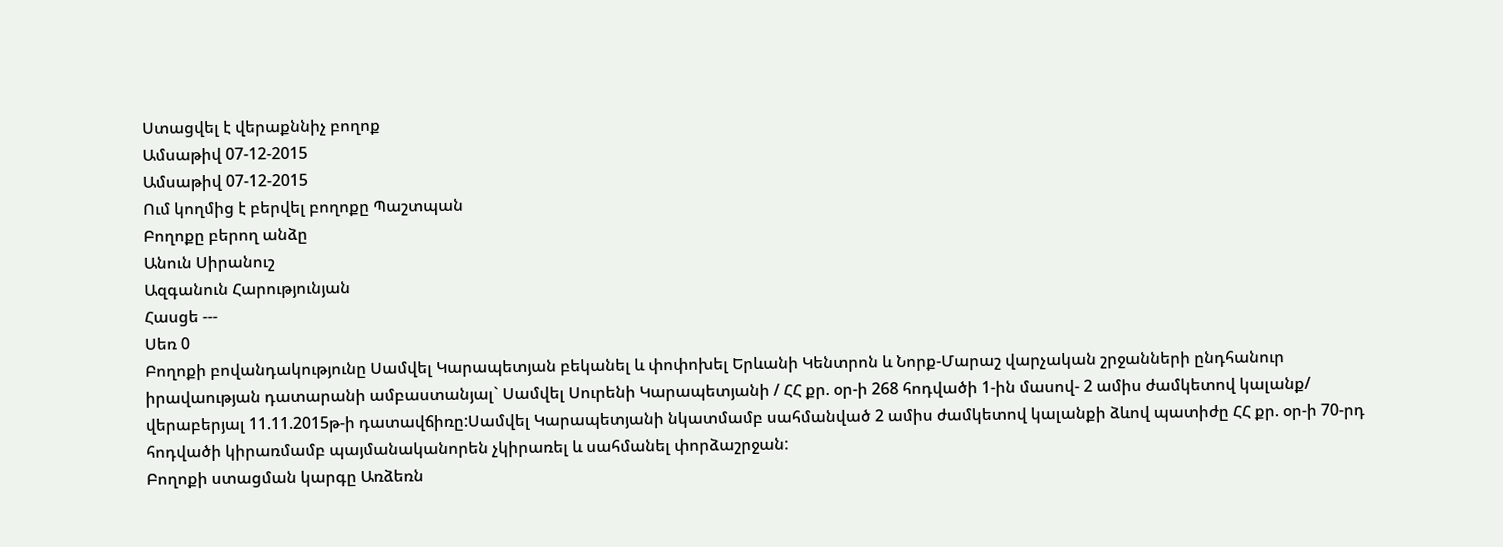Ստացվել է վերաքննիչ բողոք
Ամսաթիվ 07-12-2015
Ամսաթիվ 07-12-2015
Ում կողմից է բերվել բողոքը Պաշտպան
Բողոքը բերող անձը
Անուն Սիրանուշ
Ազգանուն Հարությունյան
Հասցե ---
Սեռ 0
Բողոքի բովանդակությունը Սամվել Կարապետյան բեկանել և փոփոխել Երևանի Կենտրոն և Նորք-Մարաշ վարչական շրջանների ընդհանուր իրավաության դատարանի ամբաստանյալ` Սամվել Սուրենի Կարապետյանի / ՀՀ քր. օր-ի 268 հոդվածի 1-ին մասով- 2 ամիս ժամկետով կալանք/ վերաբերյալ 11.11.2015թ-ի դատավճիռը:Սամվել Կարապետյանի նկատմամբ սահմանված 2 ամիս ժամկետով կալանքի ձևով պատիժը ՀՀ քր. օր-ի 70-րդ հոդվածի կիրառմամբ պայմանականորեն չկիրառել և սահմանել փորձաշրջան:
Բողոքի ստացման կարգը Առձեռն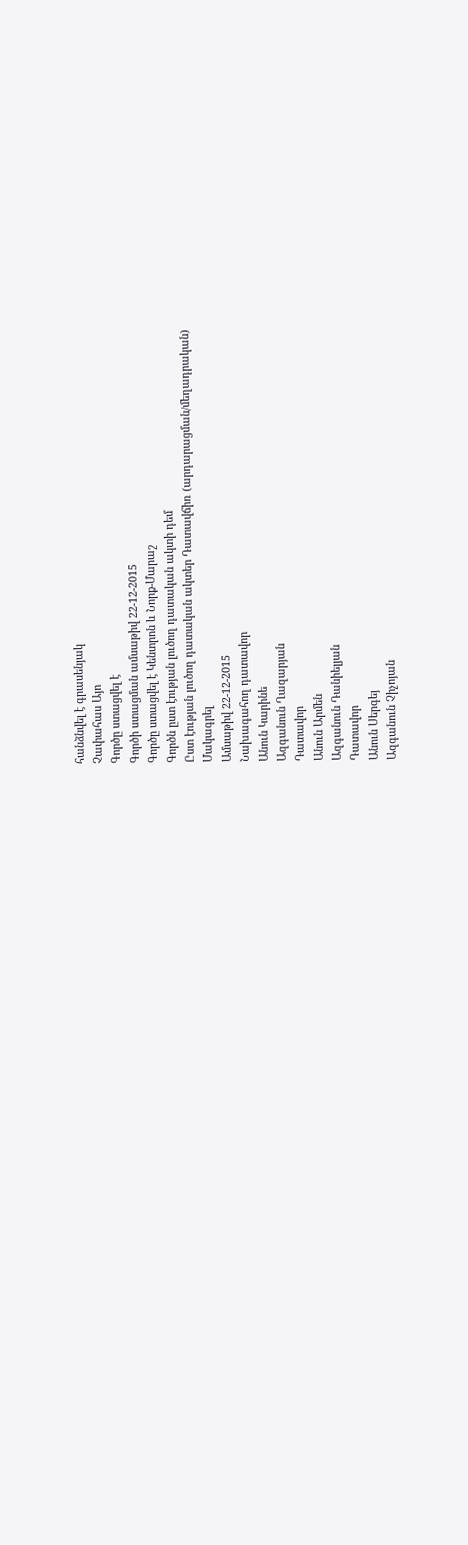հանձնվել է գրասենյակ
Չափահաս Այո
Գործը ստացվել է
Գործի ստացման ամսաթիվ 22-12-2015
Գործը ստացվել է Կենտրոն և Նորք-Մարաշ
Գործն ըստ էության լուծող դատական ակտի դեմ
Ըստ էության լուծող դատական ակտեր Դատավճիռ (արդարացման/մեղադրական)
Մակագրել
Ամսաթիվ 22-12-2015
Նախագահող դատավոր
Անուն Կարինե
Ազգանուն Ղազարյան
Դատավոր
Անուն Արմեն
Ազգանուն Դանիելյան
Դատավոր
Անուն Սերգեյ
Ազգանուն Չիչոյան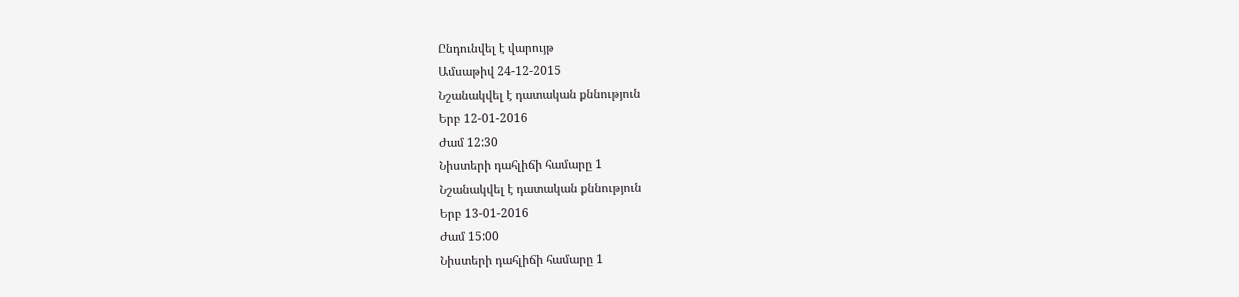Ընդունվել է վարույթ
Ամսաթիվ 24-12-2015
Նշանակվել է դատական քննություն
Երբ 12-01-2016
Ժամ 12:30
Նիստերի դահլիճի համարը 1
Նշանակվել է դատական քննություն
Երբ 13-01-2016
Ժամ 15:00
Նիստերի դահլիճի համարը 1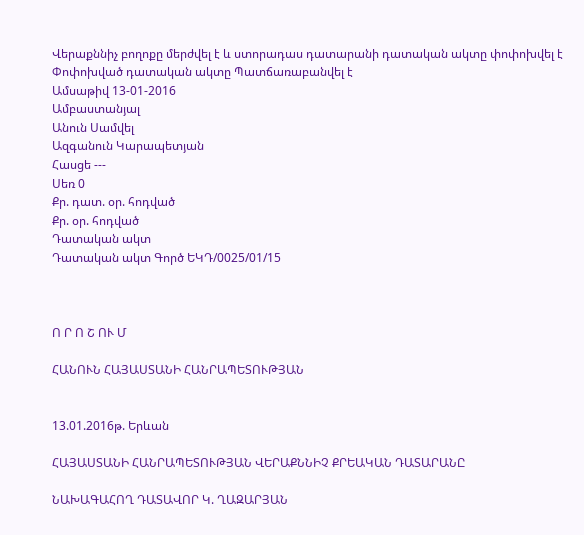Վերաքննիչ բողոքը մերժվել է և ստորադաս դատարանի դատական ակտը փոփոխվել է
Փոփոխված դատական ակտը Պատճառաբանվել է
Ամսաթիվ 13-01-2016
Ամբաստանյալ
Անուն Սամվել
Ազգանուն Կարապետյան
Հասցե ---
Սեռ 0
Քր. դատ. օր. հոդված
Քր. օր. հոդված
Դատական ակտ
Դատական ակտ Գործ ԵԿԴ/0025/01/15



Ո Ր Ո Շ ՈՒ Մ

ՀԱՆՈՒՆ ՀԱՅԱՍՏԱՆԻ ՀԱՆՐԱՊԵՏՈՒԹՅԱՆ


13.01.2016թ. Երևան

ՀԱՅԱՍՏԱՆԻ ՀԱՆՐԱՊԵՏՈՒԹՅԱՆ ՎԵՐԱՔՆՆԻՉ ՔՐԵԱԿԱՆ ԴԱՏԱՐԱՆԸ

ՆԱԽԱԳԱՀՈՂ ԴԱՏԱՎՈՐ Կ. ՂԱԶԱՐՅԱՆ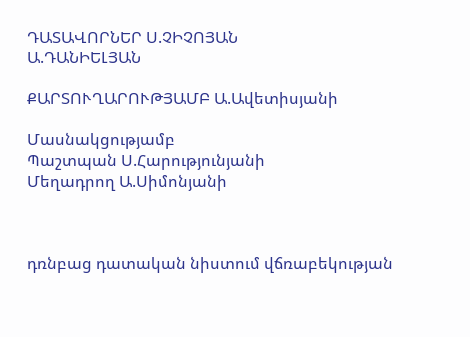ԴԱՏԱՎՈՐՆԵՐ Ս.ՉԻՉՈՅԱՆ
Ա.ԴԱՆԻԵԼՅԱՆ

ՔԱՐՏՈՒՂԱՐՈՒԹՅԱՄԲ Ա.Ավետիսյանի

Մասնակցությամբ
Պաշտպան Ս.Հարությունյանի
Մեղադրող Ա.Սիմոնյանի



դռնբաց դատական նիստում վճռաբեկության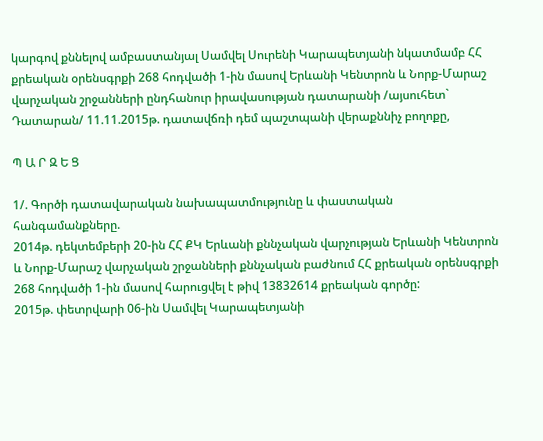կարգով քննելով ամբաստանյալ Սամվել Սուրենի Կարապետյանի նկատմամբ ՀՀ քրեական օրենսգրքի 268 հոդվածի 1-ին մասով Երևանի Կենտրոն և Նորք-Մարաշ վարչական շրջանների ընդհանուր իրավասության դատարանի /այսուհետ` Դատարան/ 11.11.2015թ. դատավճռի դեմ պաշտպանի վերաքննիչ բողոքը,

Պ Ա Ր Զ Ե Ց

1/. Գործի դատավարական նախապատմությունը և փաստական հանգամանքները.
2014թ. դեկտեմբերի 20-ին ՀՀ ՔԿ Երևանի քննչական վարչության Երևանի Կենտրոն և Նորք-Մարաշ վարչական շրջանների քննչական բաժնում ՀՀ քրեական օրենսգրքի 268 հոդվածի 1-ին մասով հարուցվել է թիվ 13832614 քրեական գործը:
2015թ. փետրվարի 06-ին Սամվել Կարապետյանի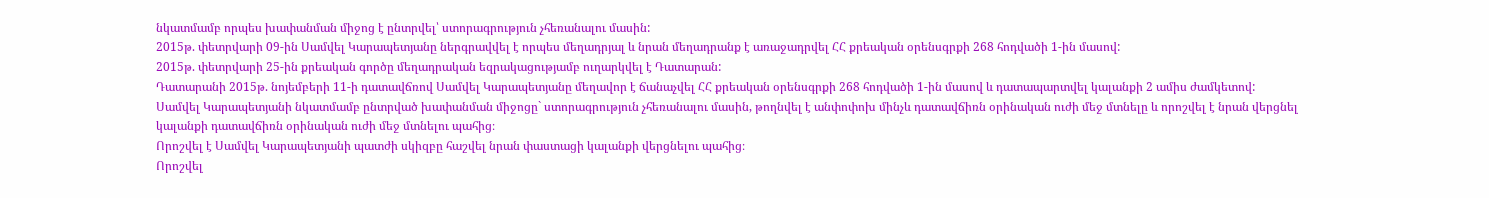նկատմամբ որպես խափանման միջոց է ընտրվել՝ ստորագրություն չհեռանալու մասին:
2015թ. փետրվարի 09-ին Սամվել Կարապետյանը ներգրավվել է որպես մեղադրյալ և նրան մեղադրանք է առաջադրվել ՀՀ քրեական օրենսգրքի 268 հոդվածի 1-ին մասով:
2015թ. փետրվարի 25-ին քրեական գործը մեղադրական եզրակացությամբ ուղարկվել է Դատարան:
Դատարանի 2015թ. նոյեմբերի 11-ի դատավճռով Սամվել Կարապետյանը մեղավոր է ճանաչվել ՀՀ քրեական օրենսգրքի 268 հոդվածի 1-ին մասով և դատապարտվել կալանքի 2 ամիս ժամկետով:
Սամվել Կարապետյանի նկատմամբ ընտրված խափանման միջոցը` ստորագրություն չհեռանալու մասին, թողնվել է անփոփոխ մինչև դատավճիռն օրինական ուժի մեջ մտնելը և որոշվել է նրան վերցնել կալանքի դատավճիռն օրինական ուժի մեջ մտնելու պահից։
Որոշվել է Սամվել Կարապետյանի պատժի սկիզբը հաշվել նրան փաստացի կալանքի վերցնելու պահից։
Որոշվել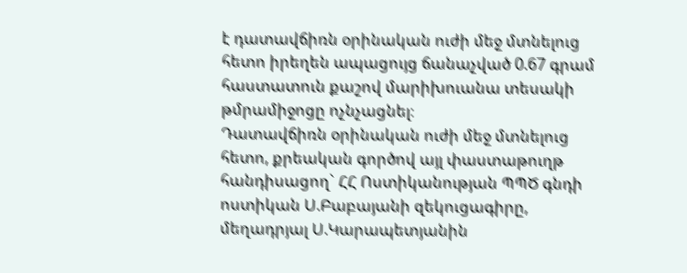է դատավճիռն օրինական ուժի մեջ մտնելուց հետո իրեղեն ապացույց ճանաչված 0.67 գրամ հաստատուն քաշով մարիխուանա տեսակի թմրամիջոցը ոչնչացնել։
Դատավճիռն օրինական ուժի մեջ մտնելուց հետո, քրեական գործով այլ փաստաթուղթ հանդիսացող` ՀՀ Ոստիկանության ՊՊԾ գնդի ոստիկան Ս.Բաբայանի զեկուցագիրը, մեղադրյալ Ս.Կարապետյանին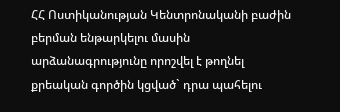ՀՀ Ոստիկանության Կենտրոնականի բաժին բերման ենթարկելու մասին արձանագրությունը որոշվել է թողնել քրեական գործին կցված` դրա պահելու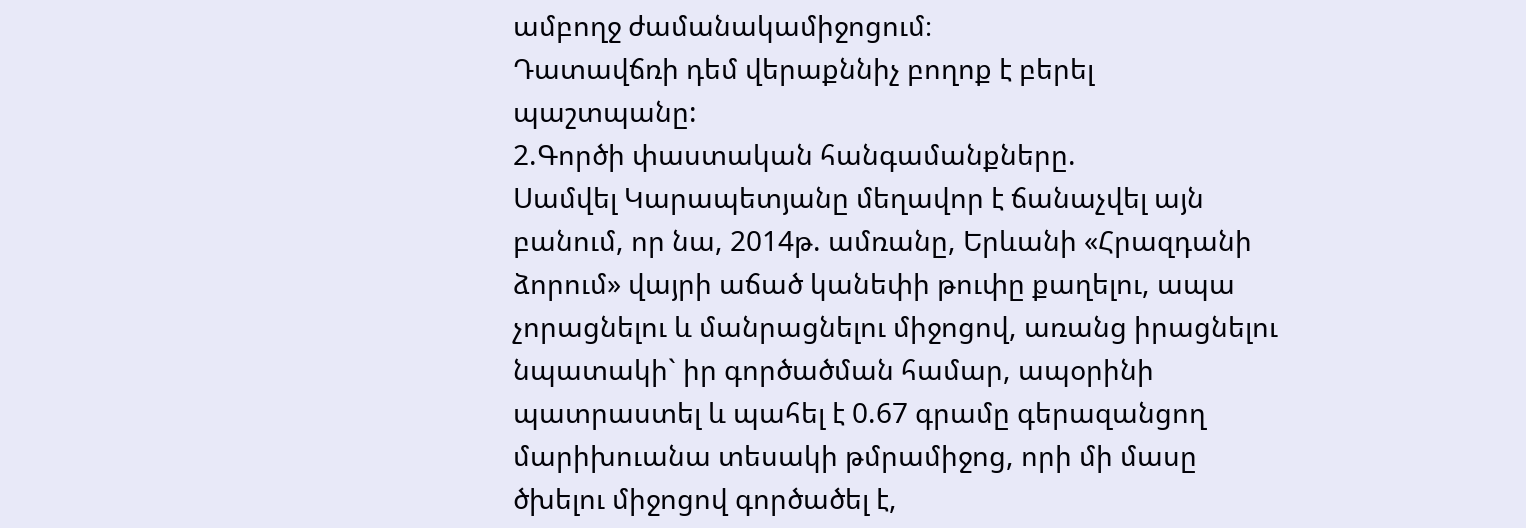ամբողջ ժամանակամիջոցում։
Դատավճռի դեմ վերաքննիչ բողոք է բերել պաշտպանը:
2.Գործի փաստական հանգամանքները.
Սամվել Կարապետյանը մեղավոր է ճանաչվել այն բանում, որ նա, 2014թ. ամռանը, Երևանի «Հրազդանի ձորում» վայրի աճած կանեփի թուփը քաղելու, ապա չորացնելու և մանրացնելու միջոցով, առանց իրացնելու նպատակի` իր գործածման համար, ապօրինի պատրաստել և պահել է 0.67 գրամը գերազանցող մարիխուանա տեսակի թմրամիջոց, որի մի մասը ծխելու միջոցով գործածել է,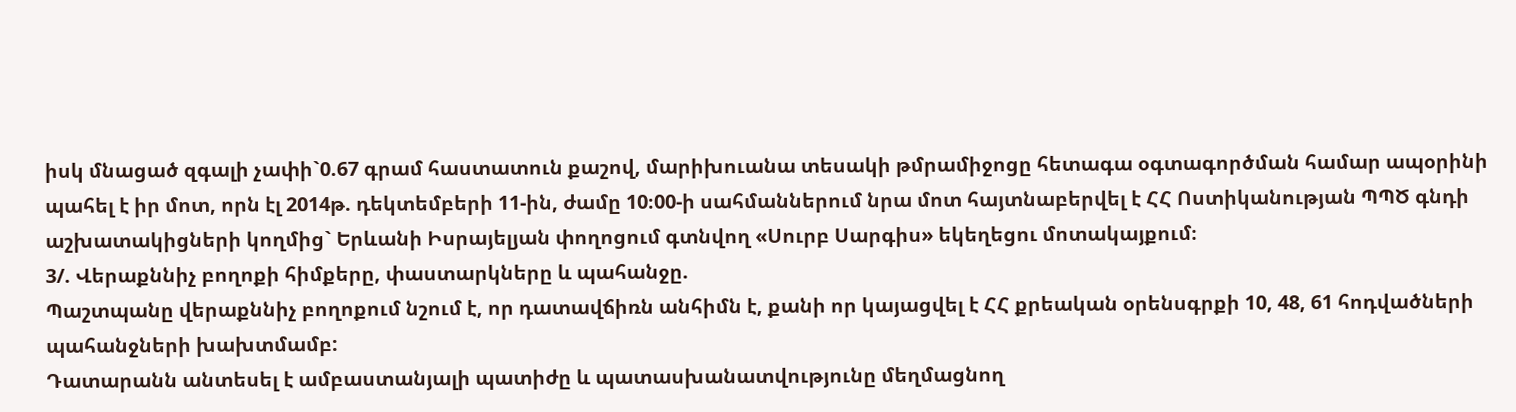իսկ մնացած զգալի չափի`0.67 գրամ հաստատուն քաշով, մարիխուանա տեսակի թմրամիջոցը հետագա օգտագործման համար ապօրինի պահել է իր մոտ, որն էլ 2014թ. դեկտեմբերի 11-ին, ժամը 10։00-ի սահմաններում նրա մոտ հայտնաբերվել է ՀՀ Ոստիկանության ՊՊԾ գնդի աշխատակիցների կողմից` Երևանի Իսրայելյան փողոցում գտնվող «Սուրբ Սարգիս» եկեղեցու մոտակայքում։
3/. Վերաքննիչ բողոքի հիմքերը, փաստարկները և պահանջը.
Պաշտպանը վերաքննիչ բողոքում նշում է, որ դատավճիռն անհիմն է, քանի որ կայացվել է ՀՀ քրեական օրենսգրքի 10, 48, 61 հոդվածների պահանջների խախտմամբ:
Դատարանն անտեսել է ամբաստանյալի պատիժը և պատասխանատվությունը մեղմացնող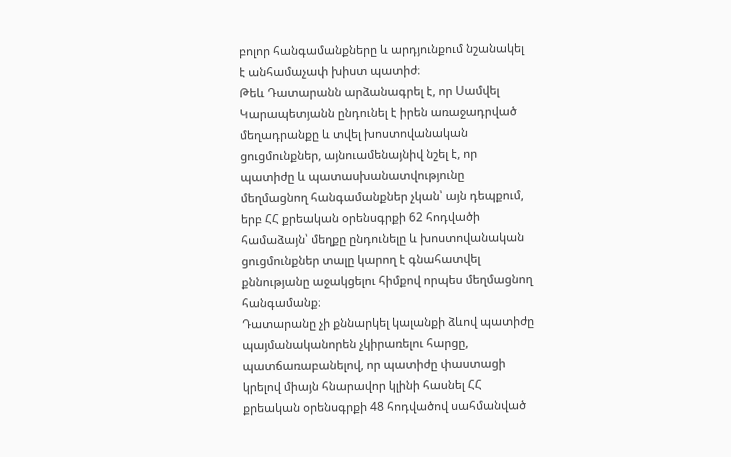բոլոր հանգամանքները և արդյունքում նշանակել է անհամաչափ խիստ պատիժ։
Թեև Դատարանն արձանագրել է, որ Սամվել Կարապետյանն ընդունել է իրեն առաջադրված մեղադրանքը և տվել խոստովանական ցուցմունքներ, այնուամենայնիվ նշել է, որ պատիժը և պատասխանատվությունը մեղմացնող հանգամանքներ չկան՝ այն դեպքում, երբ ՀՀ քրեական օրենսգրքի 62 հոդվածի համաձայն՝ մեղքը ընդունելը և խոստովանական ցուցմունքներ տալը կարող է գնահատվել քննությանը աջակցելու հիմքով որպես մեղմացնող հանգամանք։
Դատարանը չի քննարկել կալանքի ձևով պատիժը պայմանականորեն չկիրառելու հարցը, պատճառաբանելով, որ պատիժը փաստացի կրելով միայն հնարավոր կլինի հասնել ՀՀ քրեական օրենսգրքի 48 հոդվածով սահմանված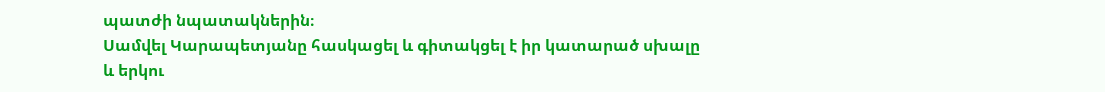պատժի նպատակներին։
Սամվել Կարապետյանը հասկացել և գիտակցել է իր կատարած սխալը և երկու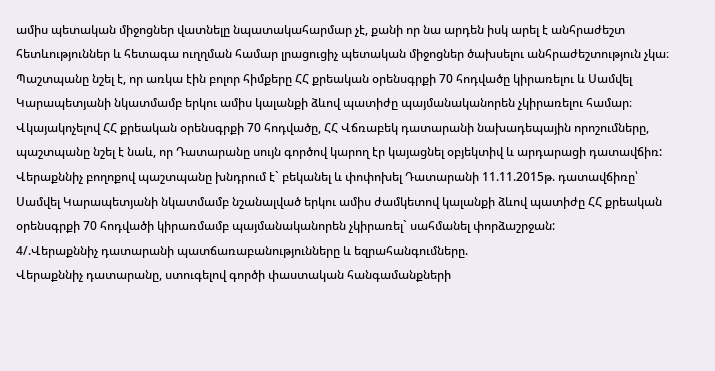ամիս պետական միջոցներ վատնելը նպատակահարմար չէ, քանի որ նա արդեն իսկ արել է անհրաժեշտ հետևություններ և հետագա ուղղման համար լրացուցիչ պետական միջոցներ ծախսելու անհրաժեշտություն չկա։
Պաշտպանը նշել է, որ առկա էին բոլոր հիմքերը ՀՀ քրեական օրենսգրքի 70 հոդվածը կիրառելու և Սամվել Կարապետյանի նկատմամբ երկու ամիս կալանքի ձևով պատիժը պայմանականորեն չկիրառելու համար։
Վկայակոչելով ՀՀ քրեական օրենսգրքի 70 հոդվածը, ՀՀ Վճռաբեկ դատարանի նախադեպային որոշումները, պաշտպանը նշել է նաև, որ Դատարանը սույն գործով կարող էր կայացնել օբյեկտիվ և արդարացի դատավճիռ:
Վերաքննիչ բողոքով պաշտպանը խնդրում է` բեկանել և փոփոխել Դատարանի 11.11.2015թ. դատավճիռը՝ Սամվել Կարապետյանի նկատմամբ նշանալված երկու ամիս ժամկետով կալանքի ձևով պատիժը ՀՀ քրեական օրենսգրքի 70 հոդվածի կիրառմամբ պայմանականորեն չկիրառել` սահմանել փորձաշրջան:
4/.Վերաքննիչ դատարանի պատճառաբանությունները և եզրահանգումները.
Վերաքննիչ դատարանը, ստուգելով գործի փաստական հանգամանքների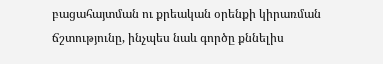բացահայտման ու քրեական օրենքի կիրառման ճշտությունը, ինչպես նաև գործը քննելիս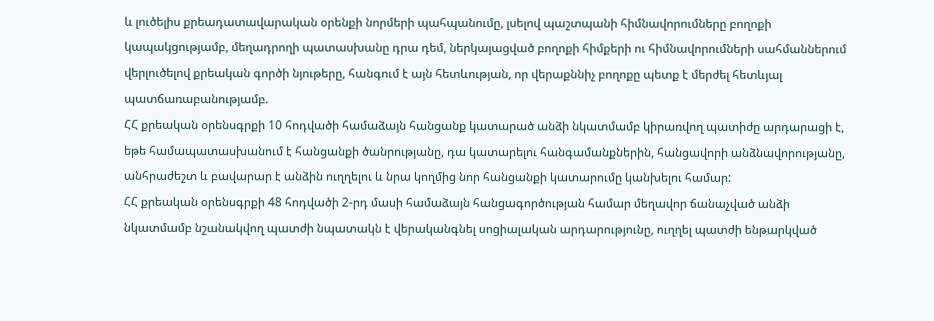և լուծելիս քրեադատավարական օրենքի նորմերի պահպանումը, լսելով պաշտպանի հիմնավորումները բողոքի կապակցությամբ, մեղադրողի պատասխանը դրա դեմ, ներկայացված բողոքի հիմքերի ու հիմնավորումների սահմաններում վերլուծելով քրեական գործի նյութերը, հանգում է այն հետևության, որ վերաքննիչ բողոքը պետք է մերժել հետևյալ պատճառաբանությամբ.
ՀՀ քրեական օրենսգրքի 10 հոդվածի համաձայն հանցանք կատարած անձի նկատմամբ կիրառվող պատիժը արդարացի է, եթե համապատասխանում է հանցանքի ծանրությանը, դա կատարելու հանգամանքներին, հանցավորի անձնավորությանը, անհրաժեշտ և բավարար է անձին ուղղելու և նրա կողմից նոր հանցանքի կատարումը կանխելու համար:
ՀՀ քրեական օրենսգրքի 48 հոդվածի 2-րդ մասի համաձայն հանցագործության համար մեղավոր ճանաչված անձի նկատմամբ նշանակվող պատժի նպատակն է վերականգնել սոցիալական արդարությունը, ուղղել պատժի ենթարկված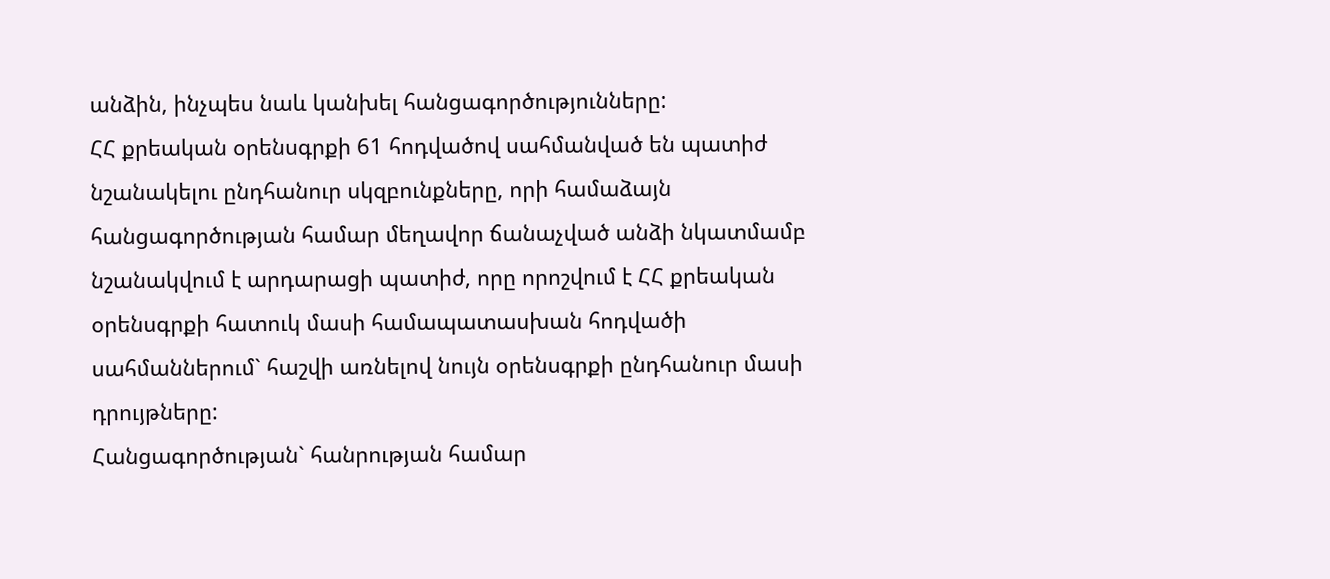անձին, ինչպես նաև կանխել հանցագործությունները:
ՀՀ քրեական օրենսգրքի 61 հոդվածով սահմանված են պատիժ նշանակելու ընդհանուր սկզբունքները, որի համաձայն հանցագործության համար մեղավոր ճանաչված անձի նկատմամբ նշանակվում է արդարացի պատիժ, որը որոշվում է ՀՀ քրեական օրենսգրքի հատուկ մասի համապատասխան հոդվածի սահմաններում` հաշվի առնելով նույն օրենսգրքի ընդհանուր մասի դրույթները:
Հանցագործության` հանրության համար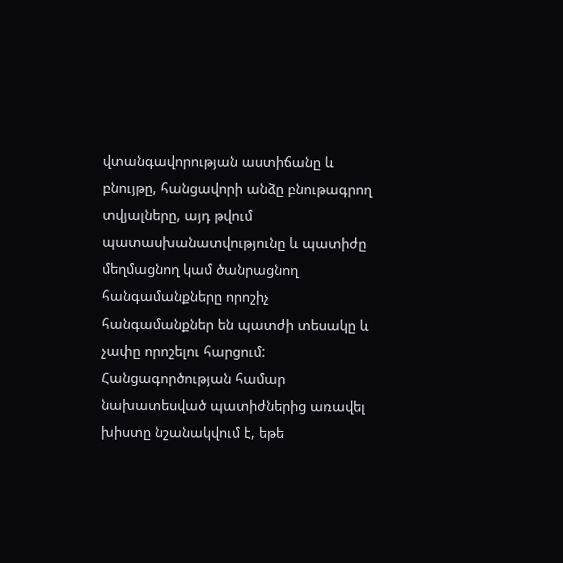վտանգավորության աստիճանը և բնույթը, հանցավորի անձը բնութագրող տվյալները, այդ թվում պատասխանատվությունը և պատիժը մեղմացնող կամ ծանրացնող հանգամանքները որոշիչ հանգամանքներ են պատժի տեսակը և չափը որոշելու հարցում:
Հանցագործության համար նախատեսված պատիժներից առավել խիստը նշանակվում է, եթե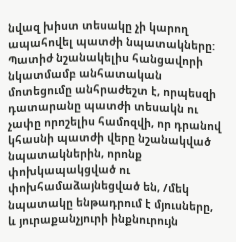նվազ խիստ տեսակը չի կարող ապահովել պատժի նպատակները:
Պատիժ նշանակելիս հանցավորի նկատմամբ անհատական մոտեցումը անհրաժեշտ է, որպեսզի դատարանը պատժի տեսակն ու չափը որոշելիս համոզվի, որ դրանով կհասնի պատժի վերը նշանակված նպատակներին, որոնք փոխկապակցված ու փոխհամաձայնեցված են, /մեկ նպատակը ենթադրում է մյուսները, և յուրաքանչյուրի ինքնուրույն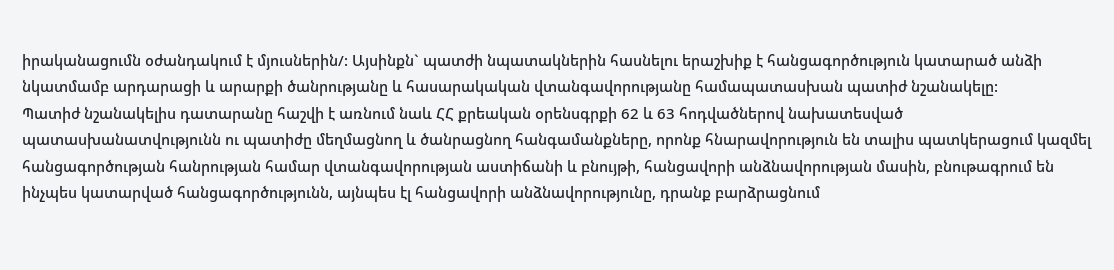իրականացումն օժանդակում է մյուսներին/: Այսինքն` պատժի նպատակներին հասնելու երաշխիք է հանցագործություն կատարած անձի նկատմամբ արդարացի և արարքի ծանրությանը և հասարակական վտանգավորությանը համապատասխան պատիժ նշանակելը:
Պատիժ նշանակելիս դատարանը հաշվի է առնում նաև ՀՀ քրեական օրենսգրքի 62 և 63 հոդվածներով նախատեսված պատասխանատվությունն ու պատիժը մեղմացնող և ծանրացնող հանգամանքները, որոնք հնարավորություն են տալիս պատկերացում կազմել հանցագործության հանրության համար վտանգավորության աստիճանի և բնույթի, հանցավորի անձնավորության մասին, բնութագրում են ինչպես կատարված հանցագործությունն, այնպես էլ հանցավորի անձնավորությունը, դրանք բարձրացնում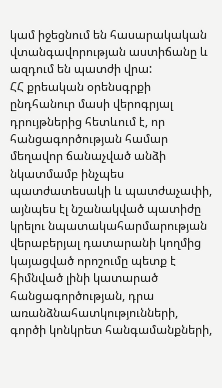կամ իջեցնում են հասարակական վտանգավորության աստիճանը և ազդում են պատժի վրա:
ՀՀ քրեական օրենսգրքի ընդհանուր մասի վերոգրյալ դրույթներից հետևում է, որ հանցագործության համար մեղավոր ճանաչված անձի նկատմամբ ինչպես պատժատեսակի և պատժաչափի, այնպես էլ նշանակված պատիժը կրելու նպատակահարմարության վերաբերյալ դատարանի կողմից կայացված որոշումը պետք է հիմնված լինի կատարած հանցագործության, դրա առանձնահատկությունների, գործի կոնկրետ հանգամանքների,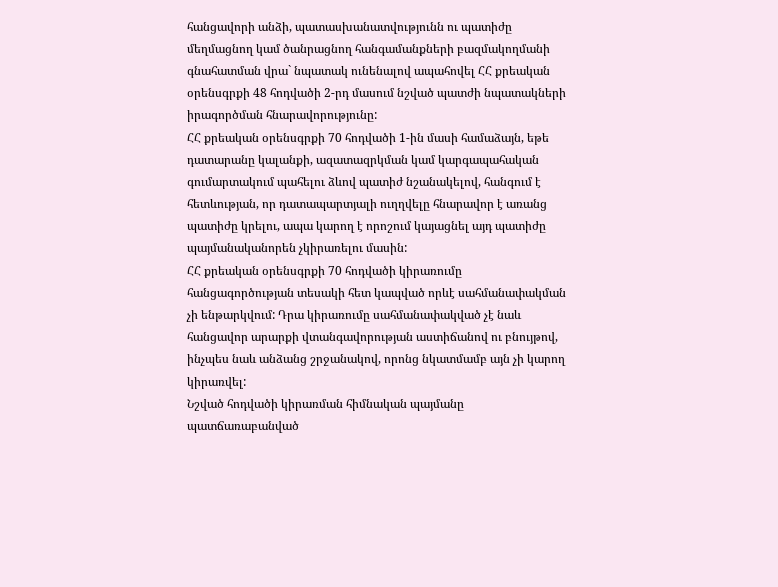հանցավորի անձի, պատասխանատվությունն ու պատիժը մեղմացնող կամ ծանրացնող հանգամանքների բազմակողմանի գնահատման վրա` նպատակ ունենալով ապահովել ՀՀ քրեական օրենսգրքի 48 հոդվածի 2-րդ մասում նշված պատժի նպատակների իրագործման հնարավորությունը:
ՀՀ քրեական օրենսգրքի 70 հոդվածի 1-ին մասի համաձայն, եթե դատարանը կալանքի, ազատազրկման կամ կարգապահական գումարտակում պահելու ձևով պատիժ նշանակելով, հանգում է հետևության, որ դատապարտյալի ուղղվելը հնարավոր է առանց պատիժը կրելու, ապա կարող է որոշում կայացնել այդ պատիժը պայմանականորեն չկիրառելու մասին:
ՀՀ քրեական օրենսգրքի 70 հոդվածի կիրառումը հանցագործության տեսակի հետ կապված որևէ սահմանափակման չի ենթարկվում: Դրա կիրառումը սահմանափակված չէ նաև հանցավոր արարքի վտանգավորության աստիճանով ու բնույթով, ինչպես նաև անձանց շրջանակով, որոնց նկատմամբ այն չի կարող կիրառվել:
Նշված հոդվածի կիրառման հիմնական պայմանը պատճառաբանված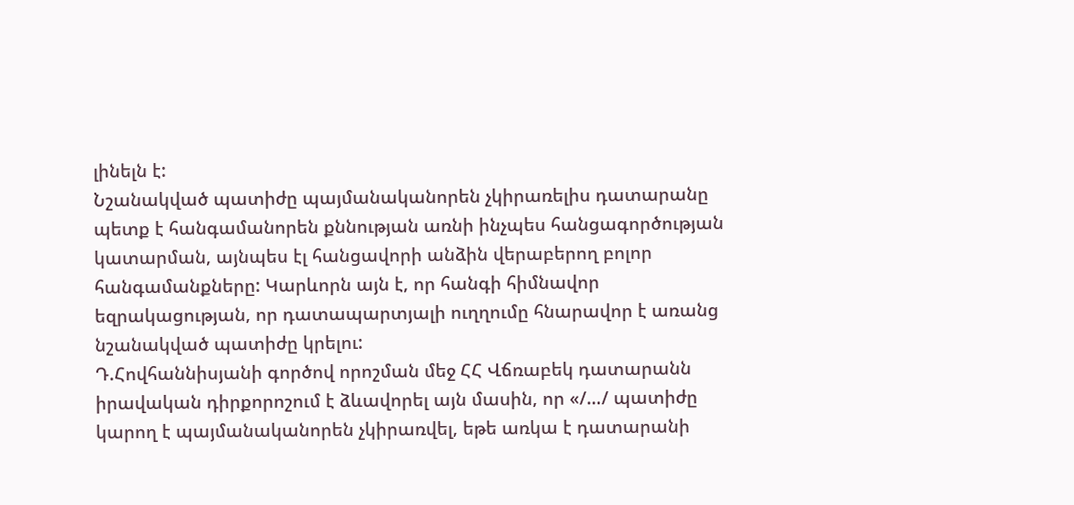լինելն է:
Նշանակված պատիժը պայմանականորեն չկիրառելիս դատարանը պետք է հանգամանորեն քննության առնի ինչպես հանցագործության կատարման, այնպես էլ հանցավորի անձին վերաբերող բոլոր հանգամանքները: Կարևորն այն է, որ հանգի հիմնավոր եզրակացության, որ դատապարտյալի ուղղումը հնարավոր է առանց նշանակված պատիժը կրելու:
Դ.Հովհաննիսյանի գործով որոշման մեջ ՀՀ Վճռաբեկ դատարանն իրավական դիրքորոշում է ձևավորել այն մասին, որ «/…/ պատիժը կարող է պայմանականորեն չկիրառվել, եթե առկա է դատարանի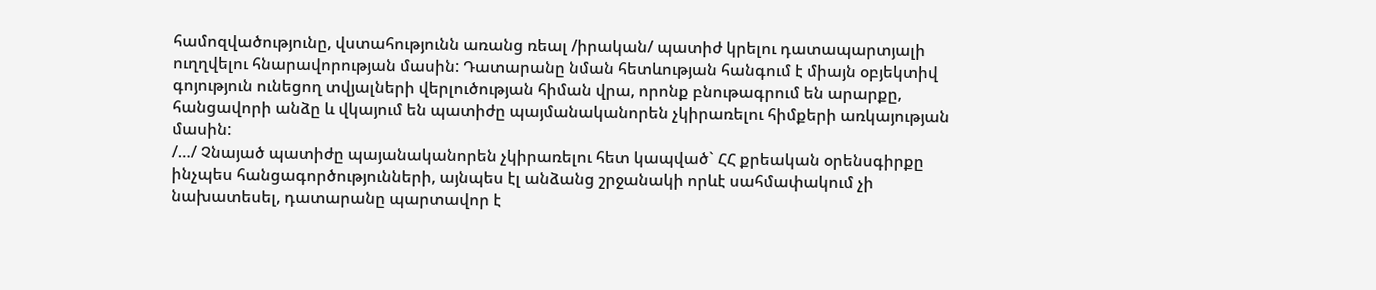համոզվածությունը, վստահությունն առանց ռեալ /իրական/ պատիժ կրելու դատապարտյալի ուղղվելու հնարավորության մասին: Դատարանը նման հետևության հանգում է միայն օբյեկտիվ գոյություն ունեցող տվյալների վերլուծության հիման վրա, որոնք բնութագրում են արարքը, հանցավորի անձը և վկայում են պատիժը պայմանականորեն չկիրառելու հիմքերի առկայության մասին:
/…/ Չնայած պատիժը պայանականորեն չկիրառելու հետ կապված` ՀՀ քրեական օրենսգիրքը ինչպես հանցագործությունների, այնպես էլ անձանց շրջանակի որևէ սահմափակում չի նախատեսել, դատարանը պարտավոր է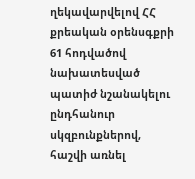ղեկավարվելով ՀՀ քրեական օրենսգքրի 61 հոդվածով նախատեսված պատիժ նշանակելու ընդհանուր սկզբունքներով, հաշվի առնել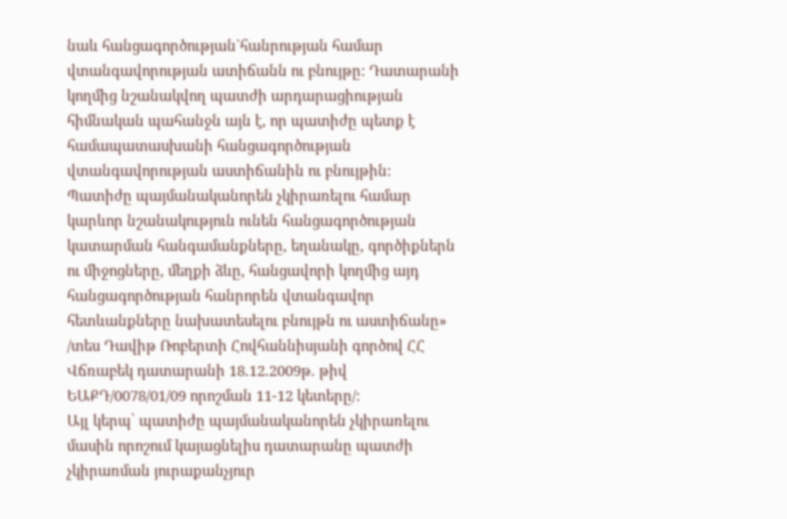նաև հանցագործության`հանրության համար վտանգավորության ատիճանն ու բնույթը: Դատարանի կողմից նշանակվող պատժի արդարացիության հիմնական պահանջն այն է, որ պատիժը պետք է համապատասխանի հանցագործության վտանգավորության աստիճանին ու բնույթին:
Պատիժը պայմանականորեն չկիրառելու համար կարևոր նշանակություն ունեն հանցագործության կատարման հանգամանքները, եղանակը, գործիքներն ու միջոցները, մեղքի ձևը, հանցավորի կողմից այդ հանցագործության հանրորեն վտանգավոր հետևանքները նախատեսելու բնույթն ու աստիճանը» /տես Դավիթ Ռոբերտի Հովհաննիսյանի գործով ՀՀ Վճռաբեկ դատարանի 18.12.2009թ. թիվ ԵԱՔԴ/0078/01/09 որոշման 11-12 կետերը/:
Այլ կերպ՝ պատիժը պայմանականորեն չկիրառելու մասին որոշում կայացնելիս դատարանը պատժի չկիրառման յուրաքանչյուր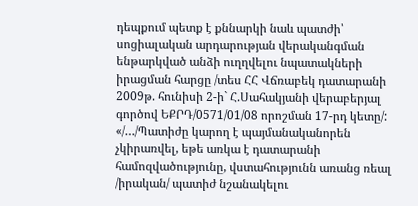դեպքում պետք է քննարկի նաև պատժի՝ սոցիալական արդարության վերականգման ենթարկված անձի ուղղվելու նպատակների իրացման հարցը /տես ՀՀ Վճռաբեկ դատարանի 2009թ. հունիսի 2-ի` Հ.Սահակյանի վերաբերյալ գործով ԵՔՐԴ/0571/01/08 որոշման 17-րդ կետը/:
«/…/Պատիժը կարող է պայմանականորեն չկիրառվել, եթե առկա է դատարանի համոզվածությունը, վստահությունն առանց ռեալ /իրական/ պատիժ նշանակելու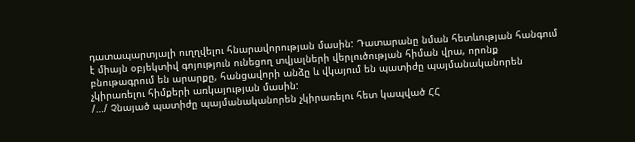դատապարտյալի ուղղվելու հնարավորության մասին: Դատարանը նման հետևության հանգում է միայն օբյեկտիվ գոյություն ունեցող տվյալների վերլուծության հիման վրա, որոնք բնութագրում են արարքը, հանցավորի անձը և վկայում են պատիժը պայմանականորեն չկիրառելու հիմքերի առկայության մասին:
/…/ Չնայած պատիժը պայմանականորեն չկիրառելու հետ կապված ՀՀ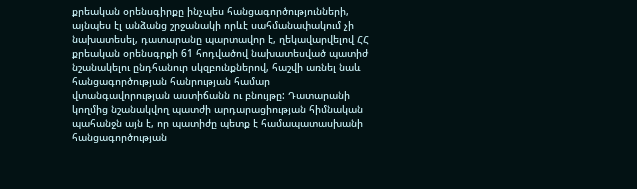քրեական օրենսգիրքը ինչպես հանցագործությունների, այնպես էլ անձանց շրջանակի որևէ սահմանափակում չի նախատեսել, դատարանը պարտավոր է, ղեկավարվելով ՀՀ քրեական օրենսգրքի 61 հոդվածով նախատեսված պատիժ նշանակելու ընդհանուր սկզբունքներով, հաշվի առնել նաև հանցագործության հանրության համար վտանգավորության աստիճանն ու բնույթը: Դատարանի կողմից նշանակվող պատժի արդարացիության հիմնական պահանջն այն է, որ պատիժը պետք է համապատասխանի հանցագործության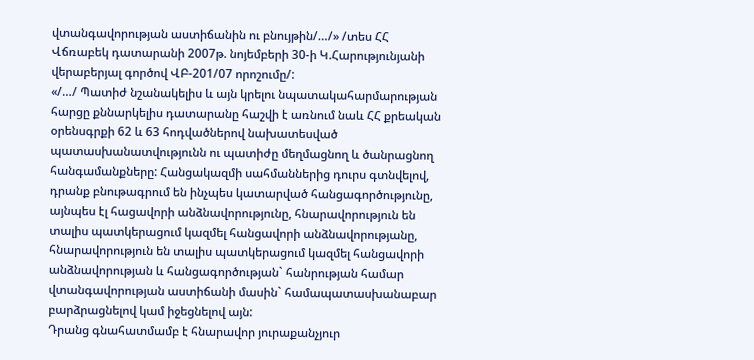վտանգավորության աստիճանին ու բնույթին/…/» /տես ՀՀ Վճռաբեկ դատարանի 2007թ. նոյեմբերի 30-ի Կ.Հարությունյանի վերաբերյալ գործով ՎԲ-201/07 որոշումը/:
«/…/ Պատիժ նշանակելիս և այն կրելու նպատակահարմարության հարցը քննարկելիս դատարանը հաշվի է առնում նաև ՀՀ քրեական օրենսգրքի 62 և 63 հոդվածներով նախատեսված պատասխանատվությունն ու պատիժը մեղմացնող և ծանրացնող հանգամանքները: Հանցակազմի սահմաններից դուրս գտնվելով, դրանք բնութագրում են ինչպես կատարված հանցագործությունը, այնպես էլ հացավորի անձնավորությունը, հնարավորություն են տալիս պատկերացում կազմել հանցավորի անձնավորությանը, հնարավորություն են տալիս պատկերացում կազմել հանցավորի անձնավորության և հանցագործության` հանրության համար վտանգավորության աստիճանի մասին` համապատասխանաբար բարձրացնելով կամ իջեցնելով այն:
Դրանց գնահատմամբ է հնարավոր յուրաքանչյուր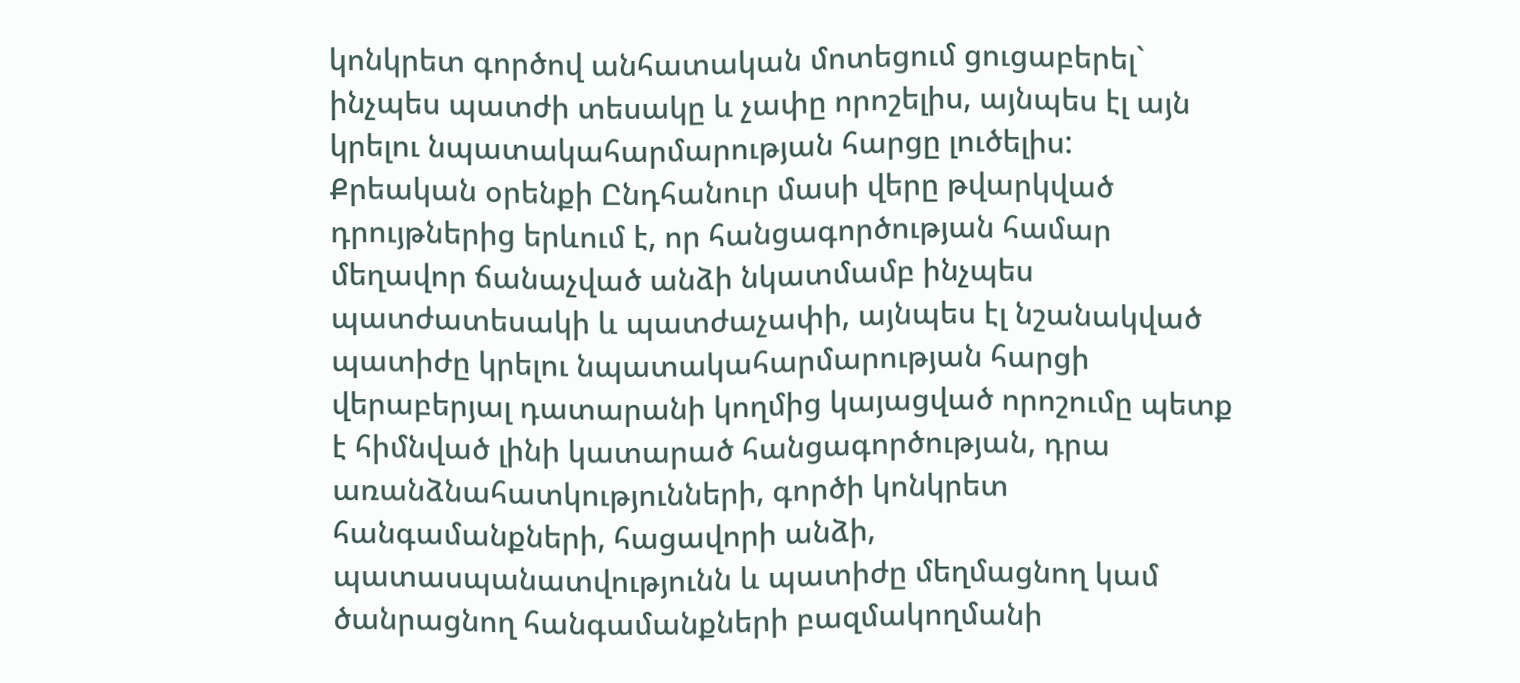կոնկրետ գործով անհատական մոտեցում ցուցաբերել` ինչպես պատժի տեսակը և չափը որոշելիս, այնպես էլ այն կրելու նպատակահարմարության հարցը լուծելիս:
Քրեական օրենքի Ընդհանուր մասի վերը թվարկված դրույթներից երևում է, որ հանցագործության համար մեղավոր ճանաչված անձի նկատմամբ ինչպես պատժատեսակի և պատժաչափի, այնպես էլ նշանակված պատիժը կրելու նպատակահարմարության հարցի վերաբերյալ դատարանի կողմից կայացված որոշումը պետք է հիմնված լինի կատարած հանցագործության, դրա առանձնահատկությունների, գործի կոնկրետ հանգամանքների, հացավորի անձի, պատասպանատվությունն և պատիժը մեղմացնող կամ ծանրացնող հանգամանքների բազմակողմանի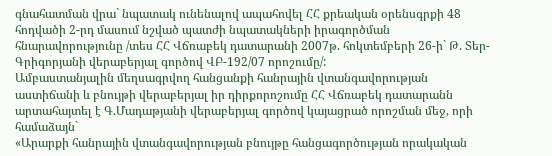գնահատման վրա` նպատակ ունենալով ապահովել ՀՀ քրեական օրենսգրքի 48 հոդվածի 2-րդ մասում նշված պատժի նպատակների իրագործման հնարավորությունը /տես ՀՀ Վճռաբեկ դատարանի 2007թ. հոկտեմբերի 26-ի` Թ. Տեր-Գրիգորյանի վերաբերյալ գործով ՎԲ-192/07 որոշումը/:
Ամբաստանյալին մեղսագրվող հանցանքի հանրային վտանգավորության աստիճանի և բնույթի վերաբերյալ իր դիրքորոշումը ՀՀ Վճռաբեկ դատարանն արտահայտել է Գ.Մադաթյանի վերաբերյալ գործով կայացրած որոշման մեջ, որի համաձայն`
«Արարքի հանրային վտանգավորության բնույթը հանցագործության որակական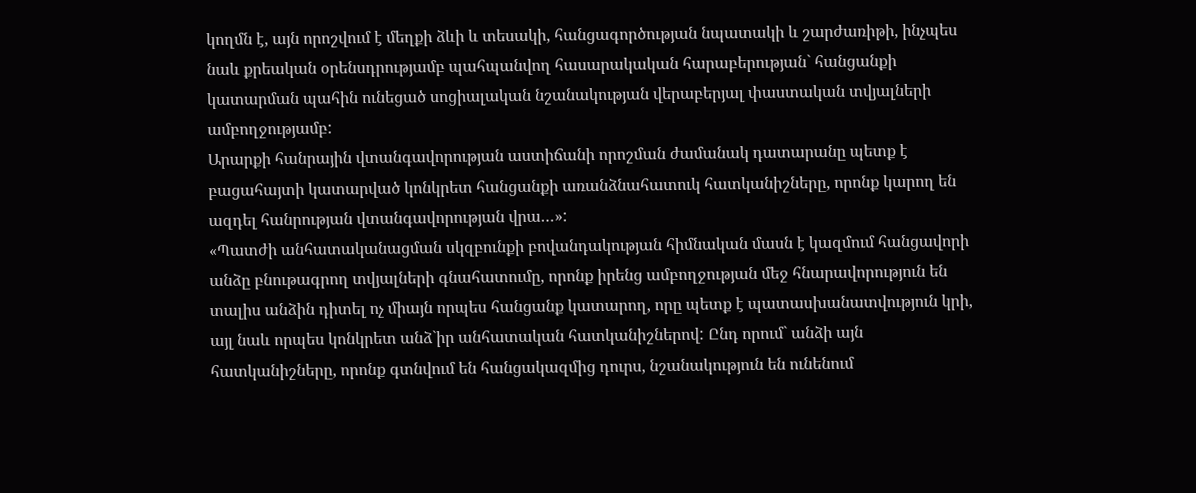կողմն է, այն որոշվում է մեղքի ձևի և տեսակի, հանցագործության նպատակի և շարժառիթի, ինչպես նաև քրեական օրենսդրությամբ պահպանվող հասարակական հարաբերության` հանցանքի կատարման պահին ունեցած սոցիալական նշանակության վերաբերյալ փաստական տվյալների ամբողջությամբ:
Արարքի հանրային վտանգավորության աստիճանի որոշման ժամանակ դատարանը պետք է բացահայտի կատարված կոնկրետ հանցանքի առանձնահատուկ հատկանիշները, որոնք կարող են ազդել հանրության վտանգավորության վրա…»:
«Պատժի անհատականացման սկզբունքի բովանդակության հիմնական մասն է կազմում հանցավորի անձը բնութագրող տվյալների գնահատումը, որոնք իրենց ամբողջության մեջ հնարավորություն են տալիս անձին դիտել ոչ միայն որպես հանցանք կատարող, որը պետք է պատասխանատվություն կրի, այլ նաև որպես կոնկրետ անձ`իր անհատական հատկանիշներով: Ընդ որում` անձի այն հատկանիշները, որոնք գտնվում են հանցակազմից դուրս, նշանակություն են ունենում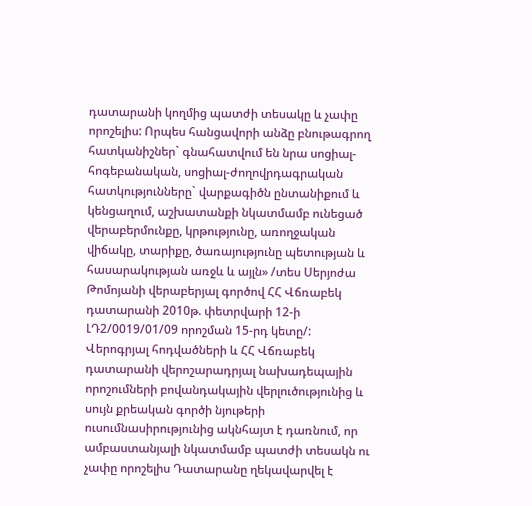դատարանի կողմից պատժի տեսակը և չափը որոշելիս: Որպես հանցավորի անձը բնութագրող հատկանիշներ` գնահատվում են նրա սոցիալ-հոգեբանական, սոցիալ-ժողովրդագրական հատկությունները` վարքագիծն ընտանիքում և կենցաղում, աշխատանքի նկատմամբ ունեցած վերաբերմունքը, կրթությունը, առողջական վիճակը, տարիքը, ծառայությունը պետության և հասարակության առջև և այլն» /տես Սերյոժա Թոմոյանի վերաբերյալ գործով ՀՀ Վճռաբեկ դատարանի 2010թ. փետրվարի 12-ի ԼԴ2/0019/01/09 որոշման 15-րդ կետը/:
Վերոգրյալ հոդվածների և ՀՀ Վճռաբեկ դատարանի վերոշարադրյալ նախադեպային որոշումների բովանդակային վերլուծությունից և սույն քրեական գործի նյութերի ուսումնասիրությունից ակնհայտ է դառնում, որ ամբաստանյալի նկատմամբ պատժի տեսակն ու չափը որոշելիս Դատարանը ղեկավարվել է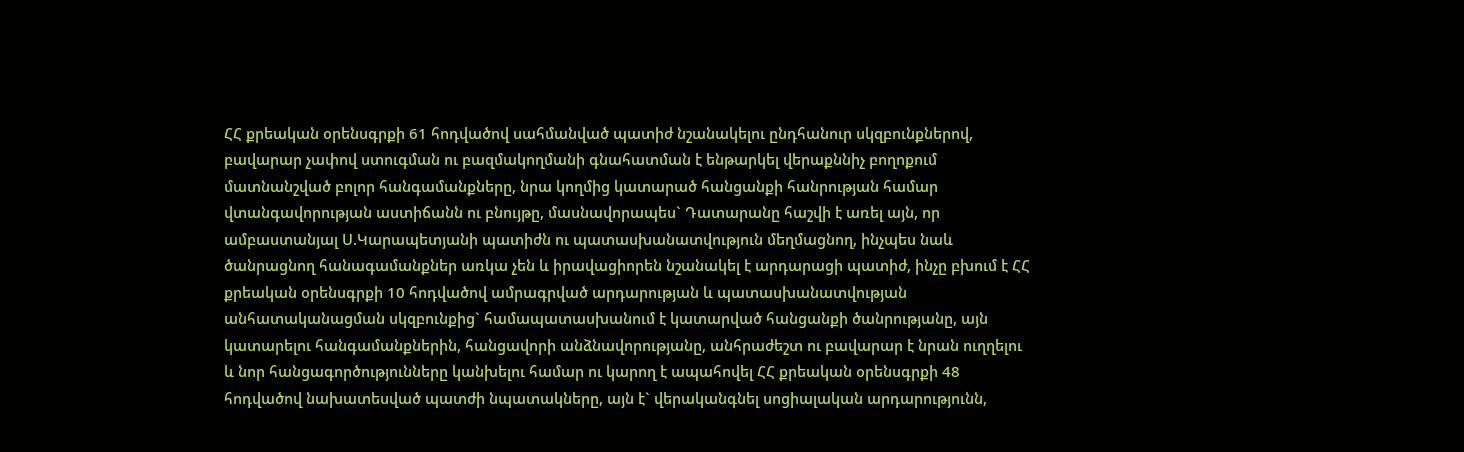ՀՀ քրեական օրենսգրքի 61 հոդվածով սահմանված պատիժ նշանակելու ընդհանուր սկզբունքներով, բավարար չափով ստուգման ու բազմակողմանի գնահատման է ենթարկել վերաքննիչ բողոքում մատնանշված բոլոր հանգամանքները, նրա կողմից կատարած հանցանքի հանրության համար վտանգավորության աստիճանն ու բնույթը, մասնավորապես` Դատարանը հաշվի է առել այն, որ ամբաստանյալ Ս.Կարապետյանի պատիժն ու պատասխանատվություն մեղմացնող, ինչպես նաև ծանրացնող հանագամանքներ առկա չեն և իրավացիորեն նշանակել է արդարացի պատիժ, ինչը բխում է ՀՀ քրեական օրենսգրքի 10 հոդվածով ամրագրված արդարության և պատասխանատվության անհատականացման սկզբունքից` համապատասխանում է կատարված հանցանքի ծանրությանը, այն կատարելու հանգամանքներին, հանցավորի անձնավորությանը, անհրաժեշտ ու բավարար է նրան ուղղելու և նոր հանցագործությունները կանխելու համար ու կարող է ապահովել ՀՀ քրեական օրենսգրքի 48 հոդվածով նախատեսված պատժի նպատակները, այն է` վերականգնել սոցիալական արդարությունն,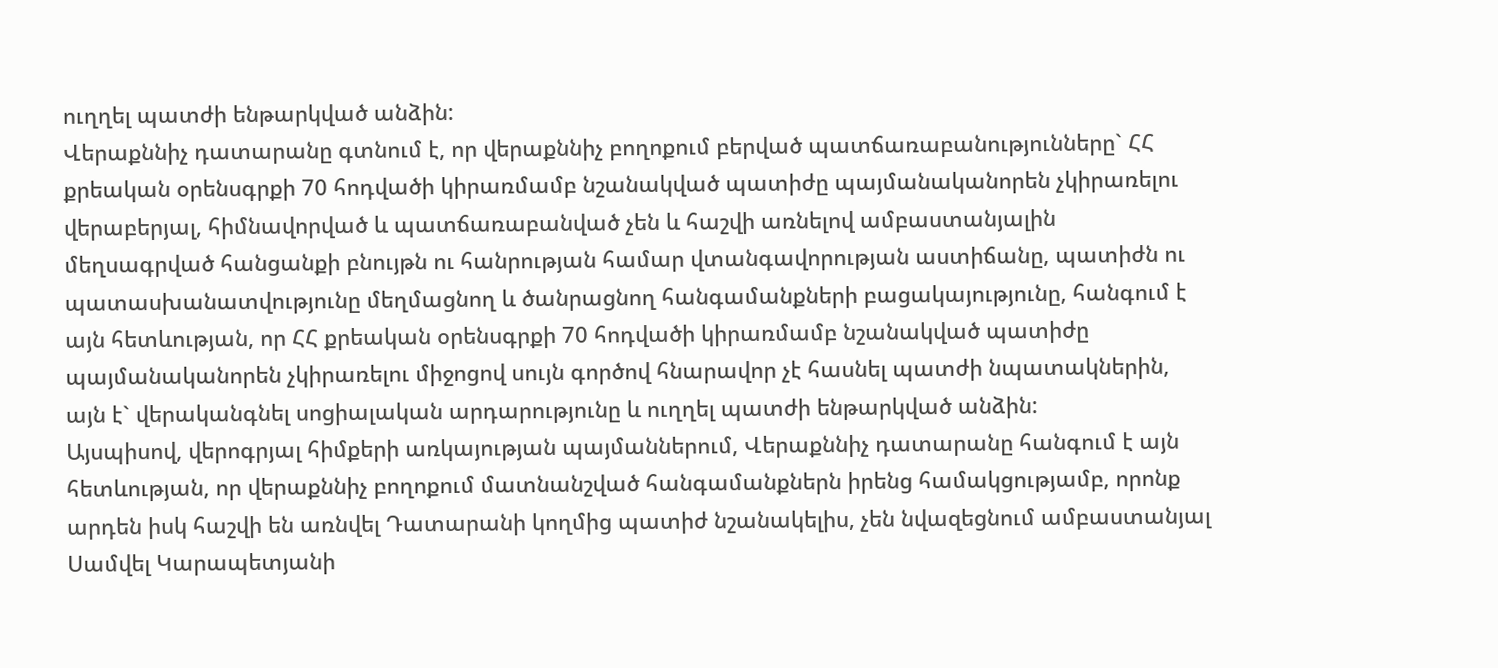ուղղել պատժի ենթարկված անձին:
Վերաքննիչ դատարանը գտնում է, որ վերաքննիչ բողոքում բերված պատճառաբանությունները` ՀՀ քրեական օրենսգրքի 70 հոդվածի կիրառմամբ նշանակված պատիժը պայմանականորեն չկիրառելու վերաբերյալ, հիմնավորված և պատճառաբանված չեն և հաշվի առնելով ամբաստանյալին մեղսագրված հանցանքի բնույթն ու հանրության համար վտանգավորության աստիճանը, պատիժն ու պատասխանատվությունը մեղմացնող և ծանրացնող հանգամանքների բացակայությունը, հանգում է այն հետևության, որ ՀՀ քրեական օրենսգրքի 70 հոդվածի կիրառմամբ նշանակված պատիժը պայմանականորեն չկիրառելու միջոցով սույն գործով հնարավոր չէ հասնել պատժի նպատակներին, այն է` վերականգնել սոցիալական արդարությունը և ուղղել պատժի ենթարկված անձին:
Այսպիսով, վերոգրյալ հիմքերի առկայության պայմաններում, Վերաքննիչ դատարանը հանգում է այն հետևության, որ վերաքննիչ բողոքում մատնանշված հանգամանքներն իրենց համակցությամբ, որոնք արդեն իսկ հաշվի են առնվել Դատարանի կողմից պատիժ նշանակելիս, չեն նվազեցնում ամբաստանյալ Սամվել Կարապետյանի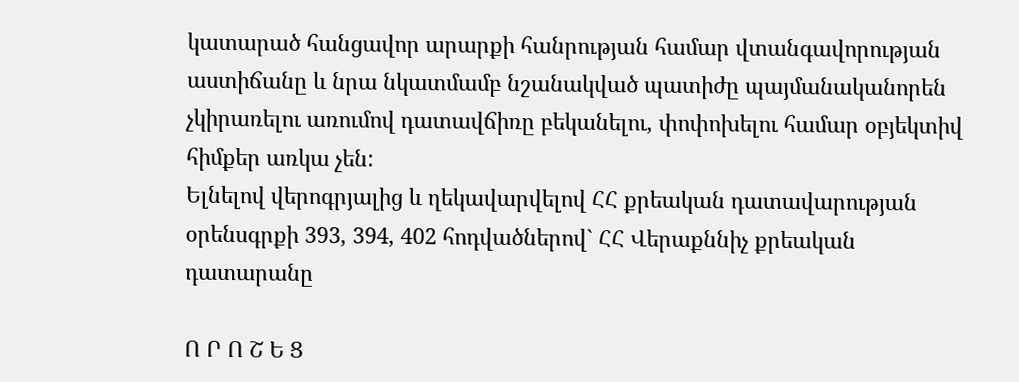կատարած հանցավոր արարքի հանրության համար վտանգավորության աստիճանը և նրա նկատմամբ նշանակված պատիժը պայմանականորեն չկիրառելու առումով դատավճիռը բեկանելու, փոփոխելու համար օբյեկտիվ հիմքեր առկա չեն:
Ելնելով վերոգրյալից և ղեկավարվելով ՀՀ քրեական դատավարության օրենսգրքի 393, 394, 402 հոդվածներով` ՀՀ Վերաքննիչ քրեական դատարանը

Ո Ր Ո Շ Ե Ց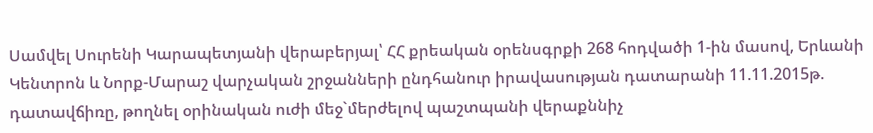Սամվել Սուրենի Կարապետյանի վերաբերյալ՝ ՀՀ քրեական օրենսգրքի 268 հոդվածի 1-ին մասով, Երևանի Կենտրոն և Նորք-Մարաշ վարչական շրջանների ընդհանուր իրավասության դատարանի 11.11.2015թ. դատավճիռը, թողնել օրինական ուժի մեջ`մերժելով պաշտպանի վերաքննիչ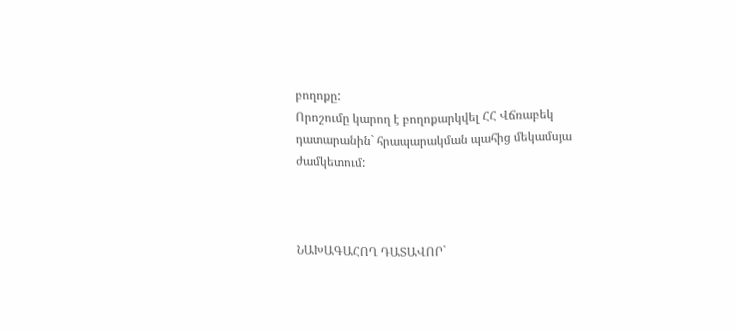բողոքը:
Որոշումը կարող է բողոքարկվել ՀՀ Վճռաբեկ դատարանին` հրապարակման պահից մեկամսյա ժամկետում:



ՆԱԽԱԳԱՀՈՂ ԴԱՏԱՎՈՐ`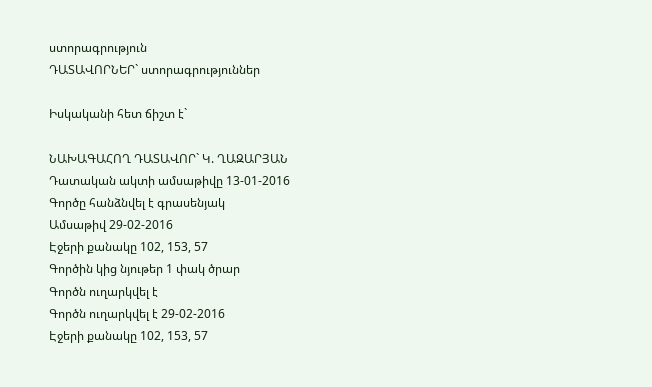ստորագրություն
ԴԱՏԱՎՈՐՆԵՐ` ստորագրություններ

Իսկականի հետ ճիշտ է`

ՆԱԽԱԳԱՀՈՂ ԴԱՏԱՎՈՐ` Կ. ՂԱԶԱՐՅԱՆ
Դատական ակտի ամսաթիվը 13-01-2016
Գործը հանձնվել է գրասենյակ
Ամսաթիվ 29-02-2016
Էջերի քանակը 102, 153, 57
Գործին կից նյութեր 1 փակ ծրար
Գործն ուղարկվել է
Գործն ուղարկվել է 29-02-2016
Էջերի քանակը 102, 153, 57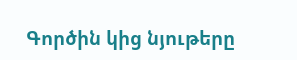Գործին կից նյութերը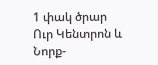1 փակ ծրար
Ուր Կենտրոն և Նորք-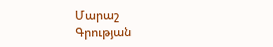Մարաշ
Գրության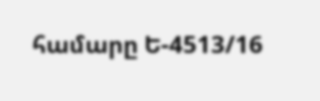համարը Ե-4513/16